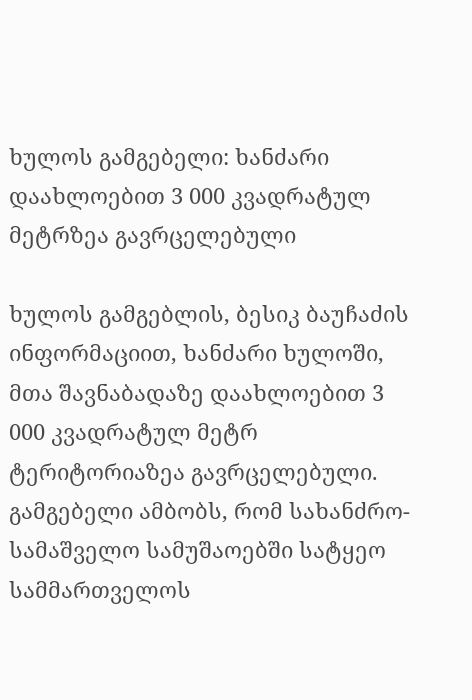ხულოს გამგებელი: ხანძარი დაახლოებით 3 000 კვადრატულ მეტრზეა გავრცელებული

ხულოს გამგებლის, ბესიკ ბაუჩაძის ინფორმაციით, ხანძარი ხულოში, მთა შავნაბადაზე დაახლოებით 3 000 კვადრატულ მეტრ ტერიტორიაზეა გავრცელებული. გამგებელი ამბობს, რომ სახანძრო-სამაშველო სამუშაოებში სატყეო სამმართველოს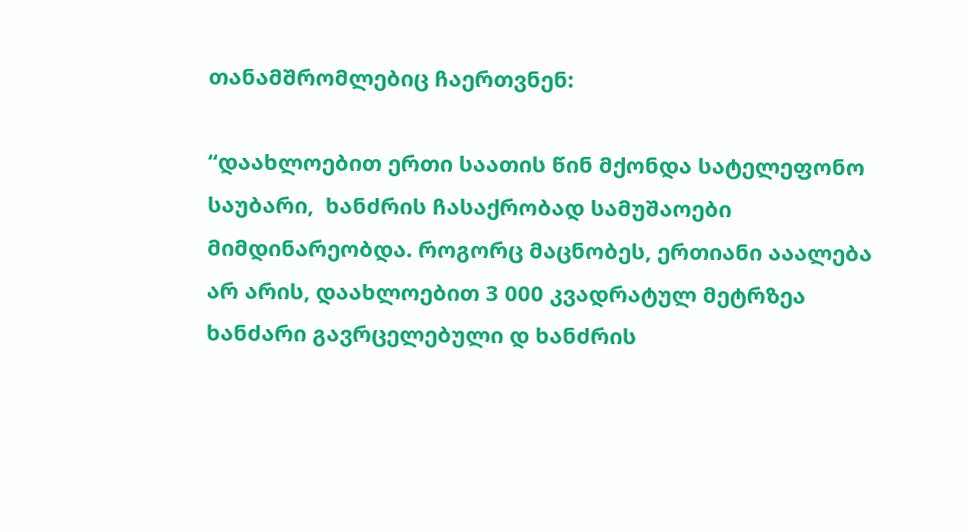თანამშრომლებიც ჩაერთვნენ:

“დაახლოებით ერთი საათის წინ მქონდა სატელეფონო საუბარი,  ხანძრის ჩასაქრობად სამუშაოები მიმდინარეობდა. როგორც მაცნობეს, ერთიანი ააალება არ არის, დაახლოებით 3 000 კვადრატულ მეტრზეა ხანძარი გავრცელებული დ ხანძრის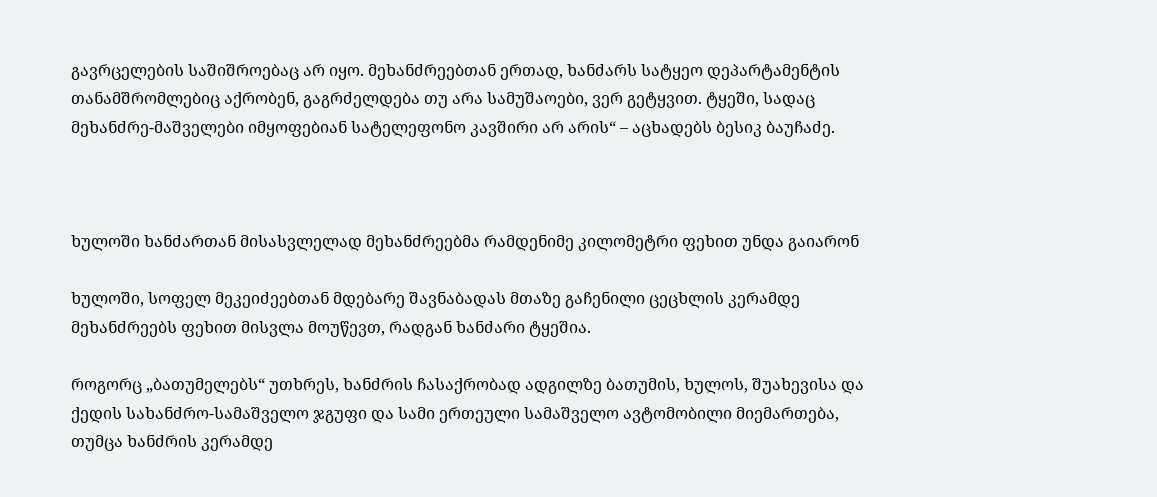გავრცელების საშიშროებაც არ იყო. მეხანძრეებთან ერთად, ხანძარს სატყეო დეპარტამენტის თანამშრომლებიც აქრობენ, გაგრძელდება თუ არა სამუშაოები, ვერ გეტყვით. ტყეში, სადაც მეხანძრე-მაშველები იმყოფებიან სატელეფონო კავშირი არ არის“ – აცხადებს ბესიკ ბაუჩაძე.



ხულოში ხანძართან მისასვლელად მეხანძრეებმა რამდენიმე კილომეტრი ფეხით უნდა გაიარონ

ხულოში, სოფელ მეკეიძეებთან მდებარე შავნაბადას მთაზე გაჩენილი ცეცხლის კერამდე მეხანძრეებს ფეხით მისვლა მოუწევთ, რადგან ხანძარი ტყეშია.

როგორც „ბათუმელებს“ უთხრეს, ხანძრის ჩასაქრობად ადგილზე ბათუმის, ხულოს, შუახევისა და ქედის სახანძრო-სამაშველო ჯგუფი და სამი ერთეული სამაშველო ავტომობილი მიემართება, თუმცა ხანძრის კერამდე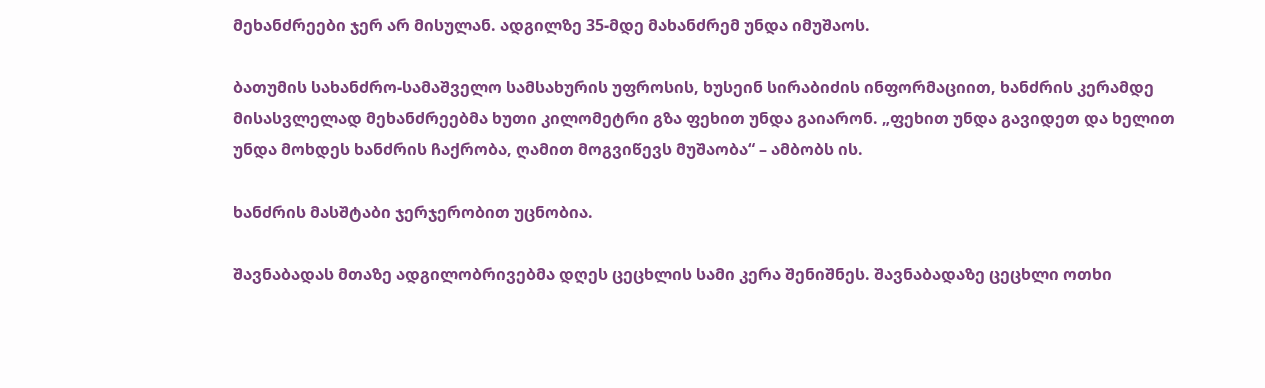მეხანძრეები ჯერ არ მისულან. ადგილზე 35-მდე მახანძრემ უნდა იმუშაოს.

ბათუმის სახანძრო-სამაშველო სამსახურის უფროსის, ხუსეინ სირაბიძის ინფორმაციით, ხანძრის კერამდე მისასვლელად მეხანძრეებმა ხუთი კილომეტრი გზა ფეხით უნდა გაიარონ. „ფეხით უნდა გავიდეთ და ხელით უნდა მოხდეს ხანძრის ჩაქრობა, ღამით მოგვიწევს მუშაობა“ – ამბობს ის.

ხანძრის მასშტაბი ჯერჯერობით უცნობია.

შავნაბადას მთაზე ადგილობრივებმა დღეს ცეცხლის სამი კერა შენიშნეს. შავნაბადაზე ცეცხლი ოთხი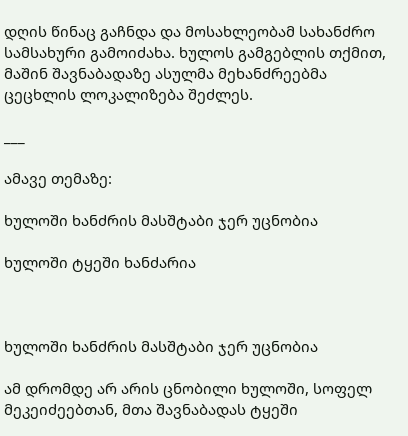დღის წინაც გაჩნდა და მოსახლეობამ სახანძრო სამსახური გამოიძახა. ხულოს გამგებლის თქმით, მაშინ შავნაბადაზე ასულმა მეხანძრეებმა ცეცხლის ლოკალიზება შეძლეს.

___

ამავე თემაზე:

ხულოში ხანძრის მასშტაბი ჯერ უცნობია

ხულოში ტყეში ხანძარია



ხულოში ხანძრის მასშტაბი ჯერ უცნობია

ამ დრომდე არ არის ცნობილი ხულოში, სოფელ მეკეიძეებთან, მთა შავნაბადას ტყეში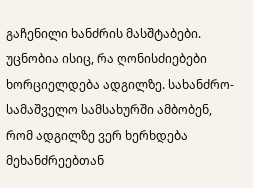გაჩენილი ხანძრის მასშტაბები. უცნობია ისიც, რა ღონისძიებები ხორციელდება ადგილზე. სახანძრო-სამაშველო სამსახურში ამბობენ, რომ ადგილზე ვერ ხერხდება მეხანძრეებთან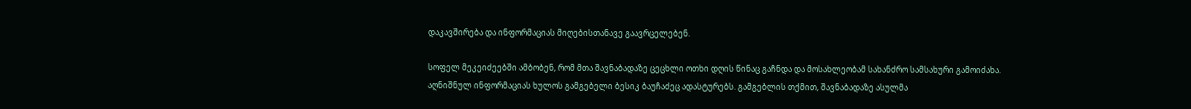დაკავშირება და ინფორმაციას მიღებისთანავე გაავრცელებენ.

სოფელ მეკეიძეებში ამბობენ, რომ მთა შავნაბადაზე ცეცხლი ოთხი დღის წინაც გაჩნდა და მოსახლეობამ სახანძრო სამსახური გამოიძახა. აღნიშნულ ინფორმაციას ხულოს გამგებელი ბესიკ ბაუჩაძეც ადასტურებს. გამგებლის თქმით, შავნაბადაზე ასულმა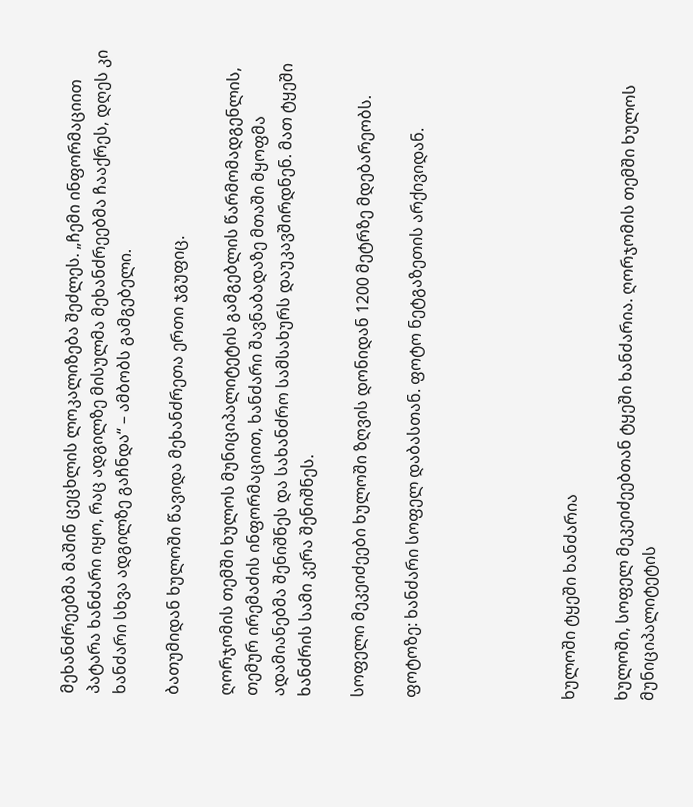მეხანძრეებმა მაშინ ცეცხლის ლოკალიზება შეძლეს. „ჩემი ინფორმაციით პატარა ხანძარი იყო, რაც ადგილზე მისულმა მეხანძრეებმა ჩააქრეს, დღეს კი ხანძარი სხვა ადგილზე გაჩნდა“ – ამბობს გამგებელი.

ბათუმიდან ხულოში წავიდა მეხანძრეთა ერთი ჯგუფიც.

ღორჯომის თემში ხულოს მუნიციპალიტეტის გამგებლის წარმომადგენლის, თემურ ირემაძის ინფორმაციით, ხანძარი შავნაბადაზე მთაში მყოფმა ადამიანებმა შენიშნეს და სახანძრო სამსახურს დაუკავშირდნენ. მათ ტყეში ხანძრის სამი კერა შენიშნეს.

სოფელი მეკეიძეები ხულოში ზღვის დონიდან 1200 მეტრზე მდებარეობს.

ფოტოზე: ხანძარი სოფელ დაბასთან. ფოტო ნეტგაზეთის არქივიდან.





ხულოში ტყეში ხანძარია

ხულოში, სოფელ მეკეიძეებთან ტყეში ხანძარია. ღორჯომის თემში ხულოს მუნიციპალიტეტის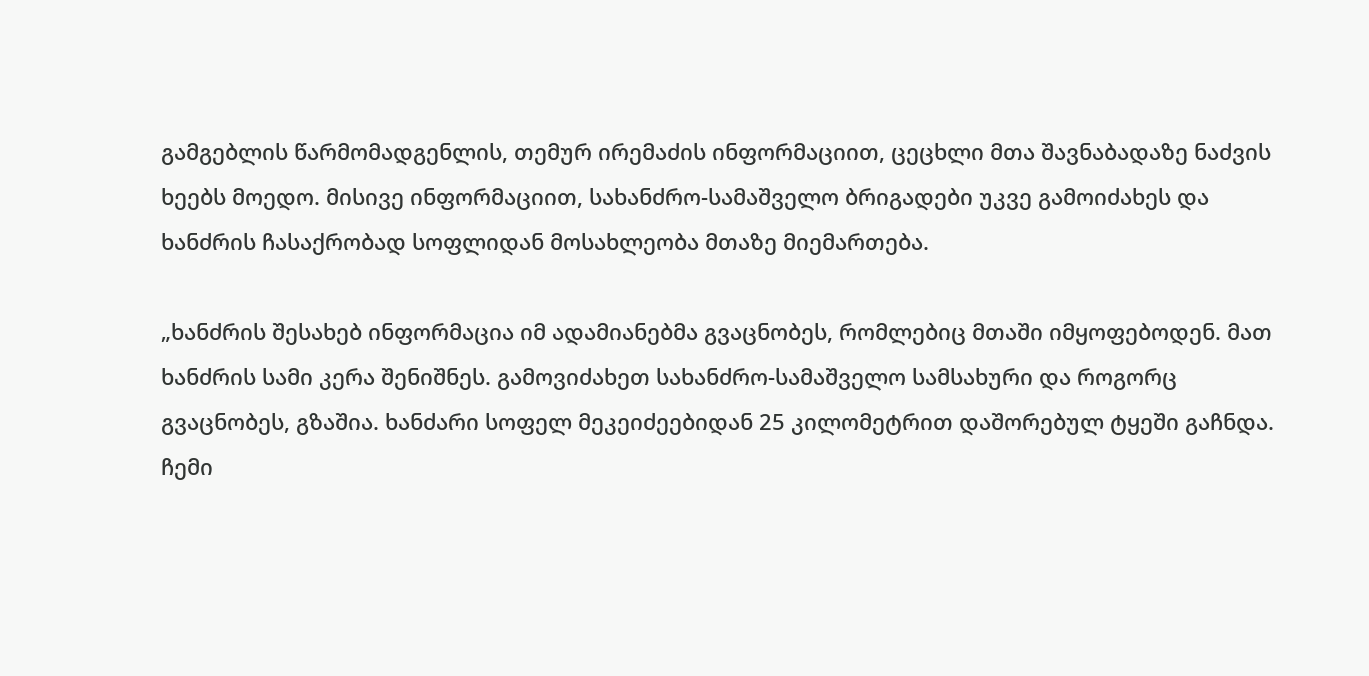გამგებლის წარმომადგენლის, თემურ ირემაძის ინფორმაციით, ცეცხლი მთა შავნაბადაზე ნაძვის ხეებს მოედო. მისივე ინფორმაციით, სახანძრო-სამაშველო ბრიგადები უკვე გამოიძახეს და ხანძრის ჩასაქრობად სოფლიდან მოსახლეობა მთაზე მიემართება.

„ხანძრის შესახებ ინფორმაცია იმ ადამიანებმა გვაცნობეს, რომლებიც მთაში იმყოფებოდენ. მათ ხანძრის სამი კერა შენიშნეს. გამოვიძახეთ სახანძრო-სამაშველო სამსახური და როგორც გვაცნობეს, გზაშია. ხანძარი სოფელ მეკეიძეებიდან 25 კილომეტრით დაშორებულ ტყეში გაჩნდა. ჩემი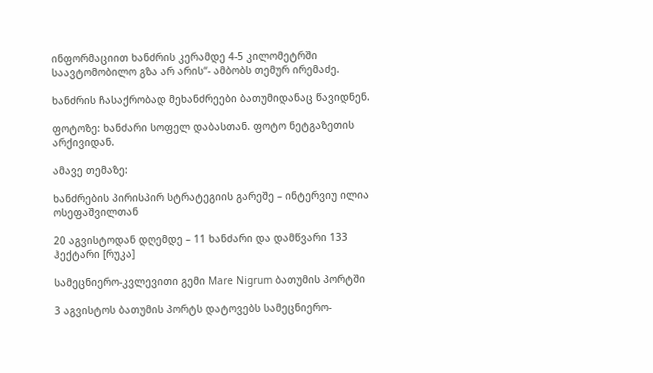ინფორმაციით ხანძრის კერამდე 4-5 კილომეტრში საავტომობილო გზა არ არის“- ამბობს თემურ ირემაძე.

ხანძრის ჩასაქრობად მეხანძრეები ბათუმიდანაც წავიდნენ.

ფოტოზე: ხანძარი სოფელ დაბასთან. ფოტო ნეტგაზეთის არქივიდან.

ამავე თემაზე:

ხანძრების პირისპირ სტრატეგიის გარეშე – ინტერვიუ ილია ოსეფაშვილთან

20 აგვისტოდან დღემდე – 11 ხანძარი და დამწვარი 133 ჰექტარი [რუკა]

სამეცნიერო-კვლევითი გემი Mare Nigrum ბათუმის პორტში

3 აგვისტოს ბათუმის პორტს დატოვებს სამეცნიერო-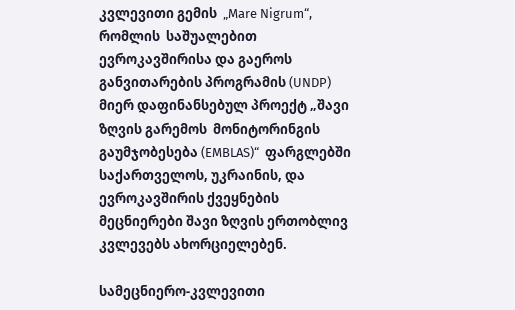კვლევითი გემის  „Mare Nigrum“, რომლის  საშუალებით ევროკავშირისა და გაეროს განვითარების პროგრამის (UNDP) მიერ დაფინანსებულ პროექტ „შავი ზღვის გარემოს  მონიტორინგის გაუმჯობესება (EMBLAS)“  ფარგლებში საქართველოს, უკრაინის, და  ევროკავშირის ქვეყნების მეცნიერები შავი ზღვის ერთობლივ კვლევებს ახორციელებენ.

სამეცნიერო-კვლევითი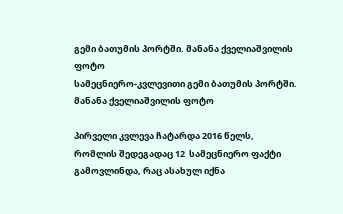გემი ბათუმის პორტში. მანანა ქველიაშვილის ფოტო
სამეცნიერო-კვლევითი გემი ბათუმის პორტში. მანანა ქველიაშვილის ფოტო

პირველი კვლევა ჩატარდა 2016 წელს, რომლის შედეგადაც 12  სამეცნიერო ფაქტი გამოვლინდა, რაც ასახულ იქნა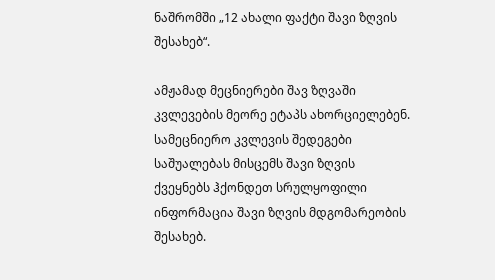ნაშრომში „12 ახალი ფაქტი შავი ზღვის შესახებ“.

ამჟამად მეცნიერები შავ ზღვაში კვლევების მეორე ეტაპს ახორციელებენ.  სამეცნიერო კვლევის შედეგები საშუალებას მისცემს შავი ზღვის ქვეყნებს ჰქონდეთ სრულყოფილი ინფორმაცია შავი ზღვის მდგომარეობის შესახებ.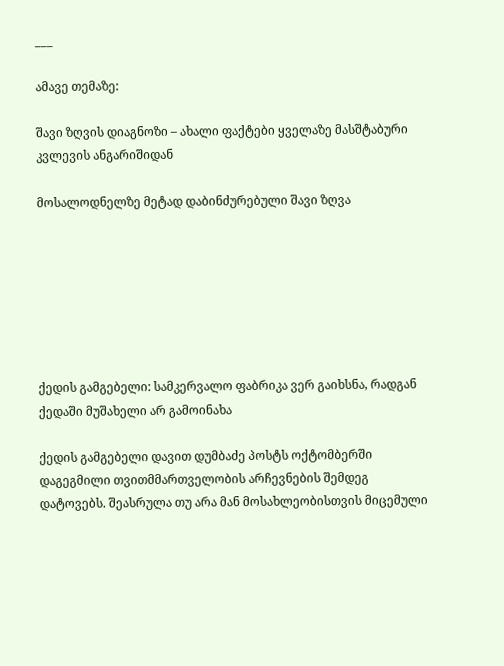___

ამავე თემაზე:

შავი ზღვის დიაგნოზი – ახალი ფაქტები ყველაზე მასშტაბური კვლევის ანგარიშიდან

მოსალოდნელზე მეტად დაბინძურებული შავი ზღვა







ქედის გამგებელი: სამკერვალო ფაბრიკა ვერ გაიხსნა, რადგან ქედაში მუშახელი არ გამოინახა

ქედის გამგებელი დავით დუმბაძე პოსტს ოქტომბერში დაგეგმილი თვითმმართველობის არჩევნების შემდეგ დატოვებს. შეასრულა თუ არა მან მოსახლეობისთვის მიცემული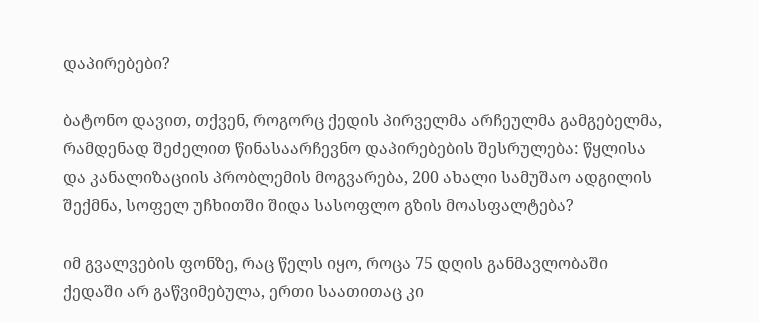დაპირებები?

ბატონო დავით, თქვენ, როგორც ქედის პირველმა არჩეულმა გამგებელმა, რამდენად შეძელით წინასაარჩევნო დაპირებების შესრულება: წყლისა და კანალიზაციის პრობლემის მოგვარება, 200 ახალი სამუშაო ადგილის შექმნა, სოფელ უჩხითში შიდა სასოფლო გზის მოასფალტება?

იმ გვალვების ფონზე, რაც წელს იყო, როცა 75 დღის განმავლობაში ქედაში არ გაწვიმებულა, ერთი საათითაც კი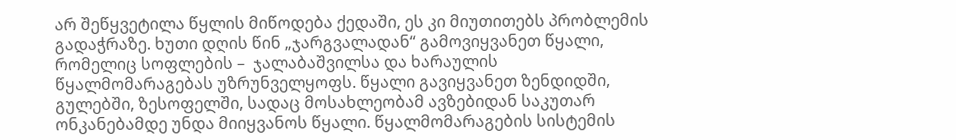არ შეწყვეტილა წყლის მიწოდება ქედაში, ეს კი მიუთითებს პრობლემის გადაჭრაზე. ხუთი დღის წინ „ჯარგვალადან“ გამოვიყვანეთ წყალი, რომელიც სოფლების –  ჯალაბაშვილსა და ხარაულის წყალმომარაგებას უზრუნველყოფს. წყალი გავიყვანეთ ზენდიდში, გულებში, ზესოფელში, სადაც მოსახლეობამ ავზებიდან საკუთარ ონკანებამდე უნდა მიიყვანოს წყალი. წყალმომარაგების სისტემის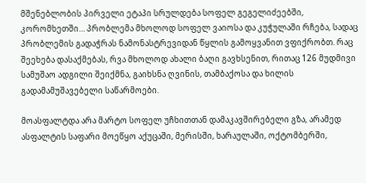მშენებლობის პირველი ეტაპი სრულდება სოფელ გეგელიძეებში, კორომხეთში… პრობლემა მხოლოდ სოფელ ვაიოსა და კუჭულაში რჩება, სადაც პრობლემის გადაჭრას ნამონასტრევიდან წყლის გამოყვანით ვფიქრობთ. რაც შეეხება დასაქმებას, რვა მხოლოდ ახალი ბაღი გავხსენით, რითაც 126 მუდმივი სამუშაო ადგილი შეიქმნა, გაიხსნა ღვინის, თამბაქოსა და ხილის გადამამუშავებელი საწარმოები.

მოასფალტდა არა მარტო სოფელ უჩხითთან დამაკავშირებელი გზა, არამედ ასფალტის საფარი მოეწყო აქუცაში, მერისში, ხარაულაში, ოქტომბერში,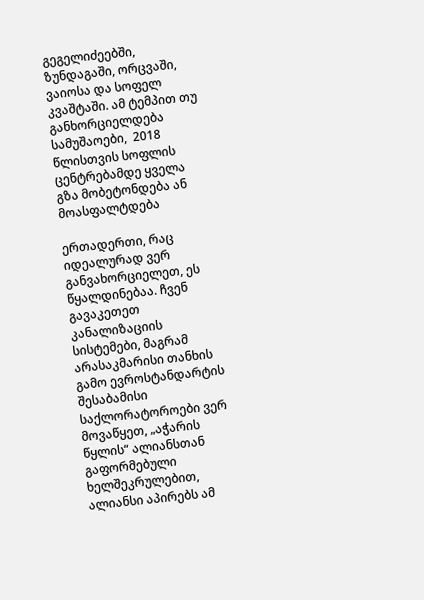გეგელიძეებში, ზუნდაგაში, ორცვაში, ვაიოსა და სოფელ კვაშტაში. ამ ტემპით თუ განხორციელდება სამუშაოები,  2018 წლისთვის სოფლის ცენტრებამდე ყველა გზა მობეტონდება ან მოასფალტდება

ერთადერთი, რაც იდეალურად ვერ განვახორციელეთ, ეს წყალდინებაა. ჩვენ გავაკეთეთ კანალიზაციის სისტემები, მაგრამ არასაკმარისი თანხის გამო ევროსტანდარტის შესაბამისი საქლორატოროები ვერ მოვაწყეთ, „აჭარის წყლის“ ალიანსთან გაფორმებული ხელშეკრულებით, ალიანსი აპირებს ამ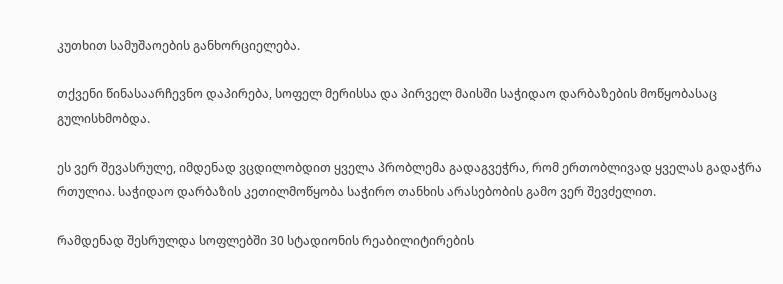კუთხით სამუშაოების განხორციელება.

თქვენი წინასაარჩევნო დაპირება, სოფელ მერისსა და პირველ მაისში საჭიდაო დარბაზების მოწყობასაც გულისხმობდა.

ეს ვერ შევასრულე, იმდენად ვცდილობდით ყველა პრობლემა გადაგვეჭრა, რომ ერთობლივად ყველას გადაჭრა რთულია. საჭიდაო დარბაზის კეთილმოწყობა საჭირო თანხის არასებობის გამო ვერ შევძელით.

რამდენად შესრულდა სოფლებში 30 სტადიონის რეაბილიტირების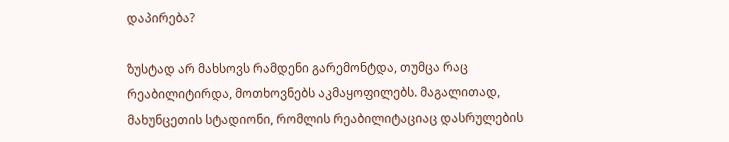დაპირება?

ზუსტად არ მახსოვს რამდენი გარემონტდა, თუმცა რაც რეაბილიტირდა, მოთხოვნებს აკმაყოფილებს. მაგალითად, მახუნცეთის სტადიონი, რომლის რეაბილიტაციაც დასრულების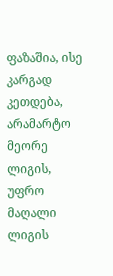ფაზაშია, ისე კარგად კეთდება, არამარტო მეორე ლიგის, უფრო მაღალი ლიგის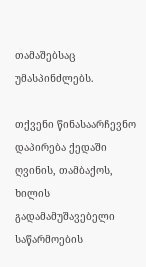თამაშებსაც  უმასპინძლებს.

თქვენი წინასაარჩევნო დაპირება ქედაში ღვინის, თამბაქოს,  ხილის გადამამუშავებელი საწარმოების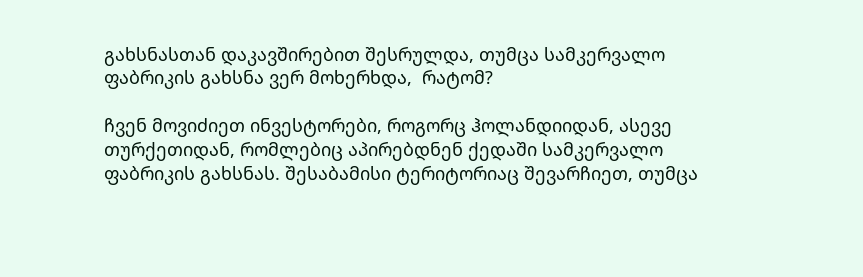გახსნასთან დაკავშირებით შესრულდა, თუმცა სამკერვალო ფაბრიკის გახსნა ვერ მოხერხდა,  რატომ?

ჩვენ მოვიძიეთ ინვესტორები, როგორც ჰოლანდიიდან, ასევე თურქეთიდან, რომლებიც აპირებდნენ ქედაში სამკერვალო ფაბრიკის გახსნას. შესაბამისი ტერიტორიაც შევარჩიეთ, თუმცა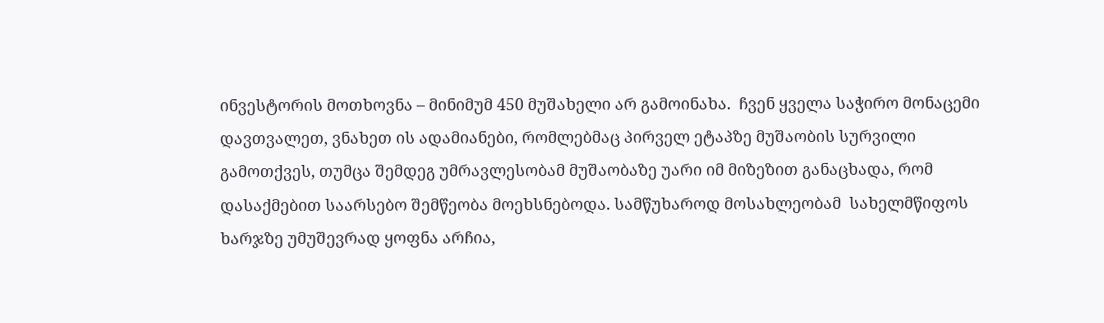ინვესტორის მოთხოვნა – მინიმუმ 450 მუშახელი არ გამოინახა.  ჩვენ ყველა საჭირო მონაცემი დავთვალეთ, ვნახეთ ის ადამიანები, რომლებმაც პირველ ეტაპზე მუშაობის სურვილი გამოთქვეს, თუმცა შემდეგ უმრავლესობამ მუშაობაზე უარი იმ მიზეზით განაცხადა, რომ დასაქმებით საარსებო შემწეობა მოეხსნებოდა. სამწუხაროდ მოსახლეობამ  სახელმწიფოს ხარჯზე უმუშევრად ყოფნა არჩია,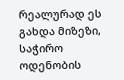რეალურად ეს გახდა მიზეზი, საჭირო ოდენობის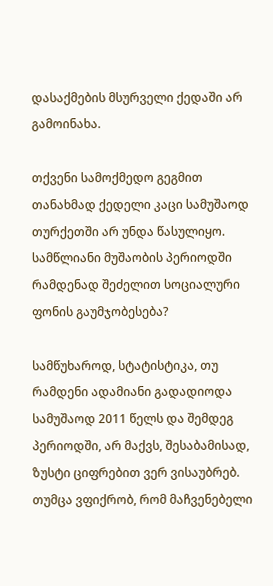დასაქმების მსურველი ქედაში არ გამოინახა.

თქვენი სამოქმედო გეგმით თანახმად ქედელი კაცი სამუშაოდ თურქეთში არ უნდა წასულიყო. სამწლიანი მუშაობის პერიოდში რამდენად შეძელით სოციალური ფონის გაუმჯობესება?

სამწუხაროდ, სტატისტიკა, თუ რამდენი ადამიანი გადადიოდა სამუშაოდ 2011 წელს და შემდეგ პერიოდში, არ მაქვს, შესაბამისად, ზუსტი ციფრებით ვერ ვისაუბრებ. თუმცა ვფიქრობ, რომ მაჩვენებელი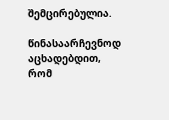შემცირებულია.

წინასაარჩევნოდ აცხადებდით, რომ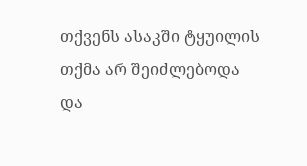თქვენს ასაკში ტყუილის თქმა არ შეიძლებოდა და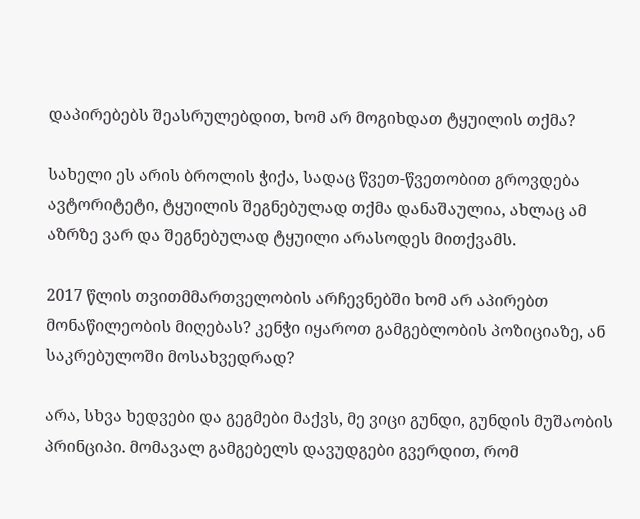დაპირებებს შეასრულებდით, ხომ არ მოგიხდათ ტყუილის თქმა?

სახელი ეს არის ბროლის ჭიქა, სადაც წვეთ-წვეთობით გროვდება ავტორიტეტი, ტყუილის შეგნებულად თქმა დანაშაულია, ახლაც ამ აზრზე ვარ და შეგნებულად ტყუილი არასოდეს მითქვამს.

2017 წლის თვითმმართველობის არჩევნებში ხომ არ აპირებთ მონაწილეობის მიღებას? კენჭი იყაროთ გამგებლობის პოზიციაზე, ან საკრებულოში მოსახვედრად?

არა, სხვა ხედვები და გეგმები მაქვს, მე ვიცი გუნდი, გუნდის მუშაობის პრინციპი. მომავალ გამგებელს დავუდგები გვერდით, რომ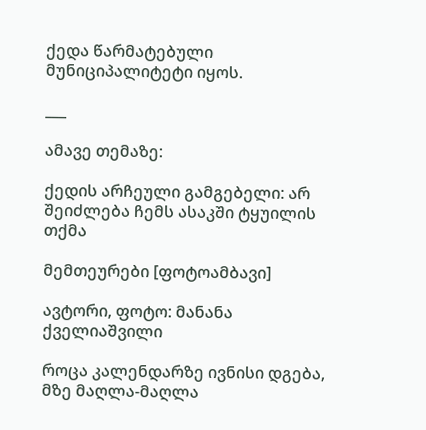ქედა წარმატებული მუნიციპალიტეტი იყოს.

___

ამავე თემაზე:

ქედის არჩეული გამგებელი: არ შეიძლება ჩემს ასაკში ტყუილის თქმა

მემთეურები [ფოტოამბავი]

ავტორი, ფოტო: მანანა ქველიაშვილი

როცა კალენდარზე ივნისი დგება, მზე მაღლა-მაღლა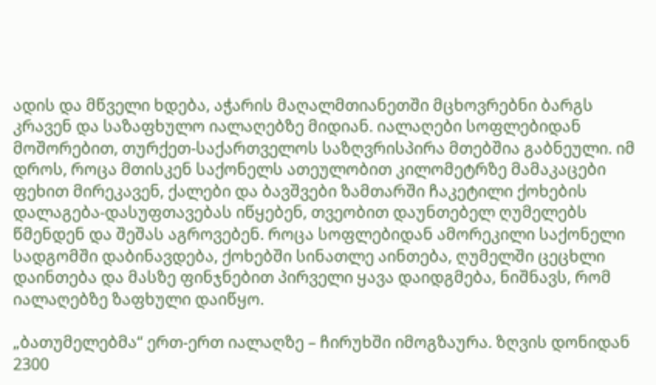ადის და მწველი ხდება, აჭარის მაღალმთიანეთში მცხოვრებნი ბარგს კრავენ და საზაფხულო იალაღებზე მიდიან. იალაღები სოფლებიდან მოშორებით, თურქეთ-საქართველოს საზღვრისპირა მთებშია გაბნეული. იმ დროს, როცა მთისკენ საქონელს ათეულობით კილომეტრზე მამაკაცები ფეხით მირეკავენ, ქალები და ბავშვები ზამთარში ჩაკეტილი ქოხების დალაგება-დასუფთავებას იწყებენ, თვეობით დაუნთებელ ღუმელებს წმენდენ და შეშას აგროვებენ. როცა სოფლებიდან ამორეკილი საქონელი სადგომში დაბინავდება, ქოხებში სინათლე აინთება, ღუმელში ცეცხლი დაინთება და მასზე ფინჯნებით პირველი ყავა დაიდგმება, ნიშნავს, რომ იალაღებზე ზაფხული დაიწყო.

„ბათუმელებმა“ ერთ-ერთ იალაღზე – ჩირუხში იმოგზაურა. ზღვის დონიდან 2300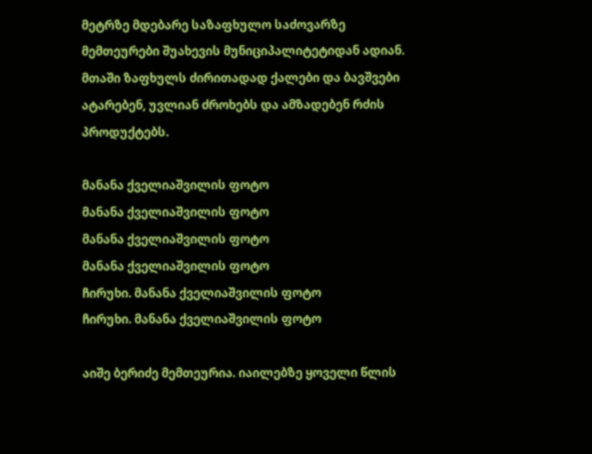მეტრზე მდებარე საზაფხულო საძოვარზე მემთეურები შუახევის მუნიციპალიტეტიდან ადიან. მთაში ზაფხულს ძირითადად ქალები და ბავშვები ატარებენ, უვლიან ძროხებს და ამზადებენ რძის პროდუქტებს.

მანანა ქველიაშვილის ფოტო
მანანა ქველიაშვილის ფოტო
მანანა ქველიაშვილის ფოტო
მანანა ქველიაშვილის ფოტო
ჩირუხი. მანანა ქველიაშვილის ფოტო
ჩირუხი. მანანა ქველიაშვილის ფოტო

აიშე ბერიძე მემთეურია. იაილებზე ყოველი წლის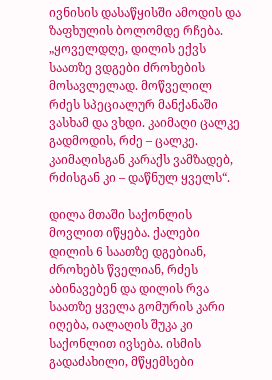ივნისის დასაწყისში ამოდის და ზაფხულის ბოლომდე რჩება. „ყოველდღე, დილის ექვს საათზე ვდგები ძროხების მოსავლელად. მოწველილ რძეს სპეციალურ მანქანაში ვასხამ და ვხდი. კაიმაღი ცალკე გადმოდის, რძე – ცალკე. კაიმაღისგან კარაქს ვამზადებ, რძისგან კი – დაწნულ ყველს“.

დილა მთაში საქონლის მოვლით იწყება. ქალები დილის 6 საათზე დგებიან, ძროხებს წველიან, რძეს აბინავებენ და დილის რვა საათზე ყველა გომურის კარი იღება, იალაღის შუკა კი საქონლით ივსება. ისმის გადაძახილი, მწყემსები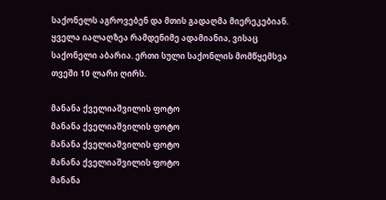საქონელს აგროვებენ და მთის გადაღმა მიერეკებიან. ყველა იალაღზეა რამდენიმე ადამიანია, ვისაც საქონელი აბარია. ერთი სული საქონლის მომწყემსვა თვეში 10 ლარი ღირს.

მანანა ქველიაშვილის ფოტო
მანანა ქველიაშვილის ფოტო
მანანა ქველიაშვილის ფოტო
მანანა ქველიაშვილის ფოტო
მანანა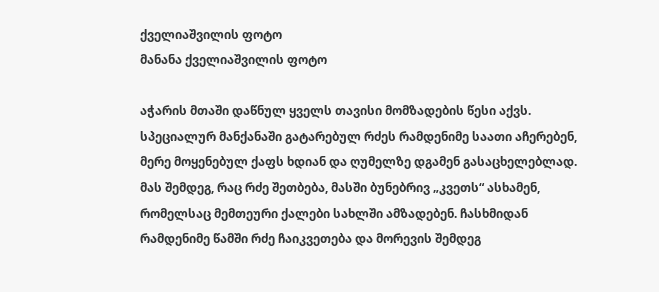ქველიაშვილის ფოტო
მანანა ქველიაშვილის ფოტო

აჭარის მთაში დაწნულ ყველს თავისი მომზადების წესი აქვს. სპეციალურ მანქანაში გატარებულ რძეს რამდენიმე საათი აჩერებენ, მერე მოყენებულ ქაფს ხდიან და ღუმელზე დგამენ გასაცხელებლად. მას შემდეგ, რაც რძე შეთბება, მასში ბუნებრივ „კვეთს“ ასხამენ, რომელსაც მემთეური ქალები სახლში ამზადებენ. ჩასხმიდან რამდენიმე წამში რძე ჩაიკვეთება და მორევის შემდეგ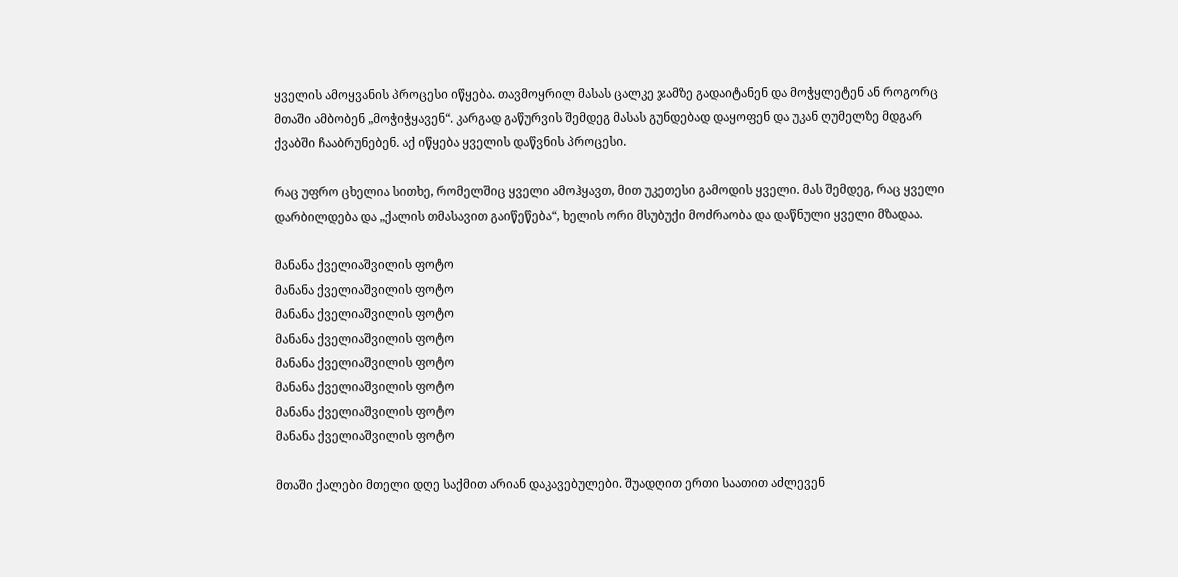ყველის ამოყვანის პროცესი იწყება. თავმოყრილ მასას ცალკე ჯამზე გადაიტანენ და მოჭყლეტენ ან როგორც მთაში ამბობენ „მოჭიჭყავენ“. კარგად გაწურვის შემდეგ მასას გუნდებად დაყოფენ და უკან ღუმელზე მდგარ ქვაბში ჩააბრუნებენ. აქ იწყება ყველის დაწვნის პროცესი.

რაც უფრო ცხელია სითხე, რომელშიც ყველი ამოჰყავთ, მით უკეთესი გამოდის ყველი. მას შემდეგ, რაც ყველი დარბილდება და „ქალის თმასავით გაიწეწება“, ხელის ორი მსუბუქი მოძრაობა და დაწნული ყველი მზადაა.

მანანა ქველიაშვილის ფოტო
მანანა ქველიაშვილის ფოტო
მანანა ქველიაშვილის ფოტო
მანანა ქველიაშვილის ფოტო
მანანა ქველიაშვილის ფოტო
მანანა ქველიაშვილის ფოტო
მანანა ქველიაშვილის ფოტო
მანანა ქველიაშვილის ფოტო

მთაში ქალები მთელი დღე საქმით არიან დაკავებულები. შუადღით ერთი საათით აძლევენ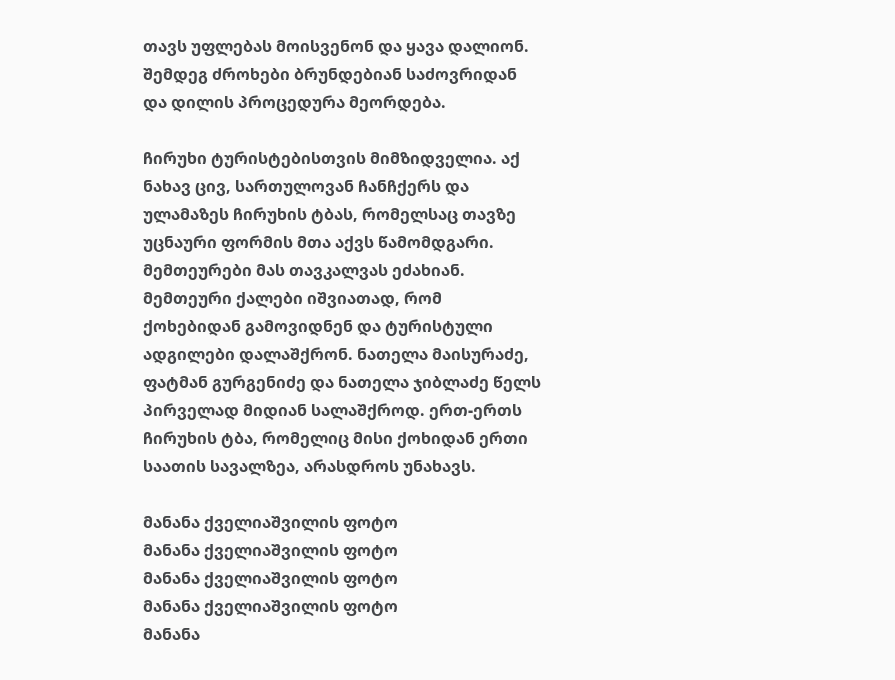თავს უფლებას მოისვენონ და ყავა დალიონ. შემდეგ ძროხები ბრუნდებიან საძოვრიდან და დილის პროცედურა მეორდება.

ჩირუხი ტურისტებისთვის მიმზიდველია. აქ ნახავ ცივ, სართულოვან ჩანჩქერს და ულამაზეს ჩირუხის ტბას, რომელსაც თავზე უცნაური ფორმის მთა აქვს წამომდგარი. მემთეურები მას თავკალვას ეძახიან. მემთეური ქალები იშვიათად, რომ ქოხებიდან გამოვიდნენ და ტურისტული ადგილები დალაშქრონ. ნათელა მაისურაძე, ფატმან გურგენიძე და ნათელა ჯიბლაძე წელს პირველად მიდიან სალაშქროდ. ერთ-ერთს ჩირუხის ტბა, რომელიც მისი ქოხიდან ერთი საათის სავალზეა, არასდროს უნახავს.

მანანა ქველიაშვილის ფოტო
მანანა ქველიაშვილის ფოტო
მანანა ქველიაშვილის ფოტო
მანანა ქველიაშვილის ფოტო
მანანა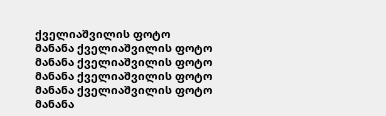ქველიაშვილის ფოტო
მანანა ქველიაშვილის ფოტო
მანანა ქველიაშვილის ფოტო
მანანა ქველიაშვილის ფოტო
მანანა ქველიაშვილის ფოტო
მანანა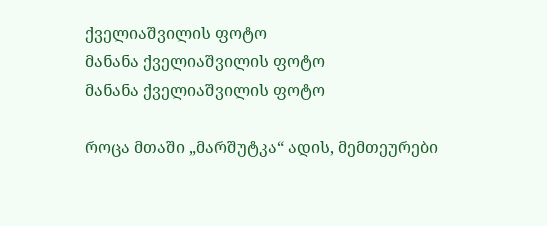ქველიაშვილის ფოტო
მანანა ქველიაშვილის ფოტო
მანანა ქველიაშვილის ფოტო

როცა მთაში „მარშუტკა“ ადის, მემთეურები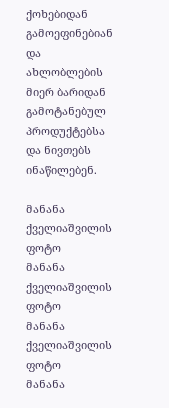ქოხებიდან გამოეფინებიან და ახლობლების მიერ ბარიდან გამოტანებულ პროდუქტებსა და ნივთებს ინაწილებენ.

მანანა ქველიაშვილის ფოტო
მანანა ქველიაშვილის ფოტო
მანანა ქველიაშვილის ფოტო
მანანა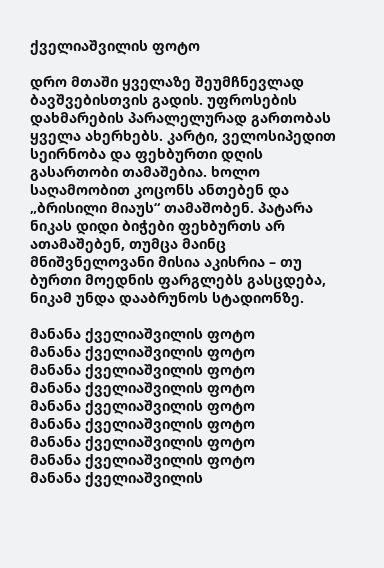ქველიაშვილის ფოტო

დრო მთაში ყველაზე შეუმჩნევლად ბავშვებისთვის გადის. უფროსების დახმარების პარალელურად გართობას ყველა ახერხებს. კარტი, ველოსიპედით სეირნობა და ფეხბურთი დღის გასართობი თამაშებია. ხოლო საღამოობით კოცონს ანთებენ და „ბრისილი მიაუს“ თამაშობენ. პატარა ნიკას დიდი ბიჭები ფეხბურთს არ ათამაშებენ, თუმცა მაინც მნიშვნელოვანი მისია აკისრია – თუ ბურთი მოედნის ფარგლებს გასცდება, ნიკამ უნდა დააბრუნოს სტადიონზე.

მანანა ქველიაშვილის ფოტო
მანანა ქველიაშვილის ფოტო
მანანა ქველიაშვილის ფოტო
მანანა ქველიაშვილის ფოტო
მანანა ქველიაშვილის ფოტო
მანანა ქველიაშვილის ფოტო
მანანა ქველიაშვილის ფოტო
მანანა ქველიაშვილის ფოტო
მანანა ქველიაშვილის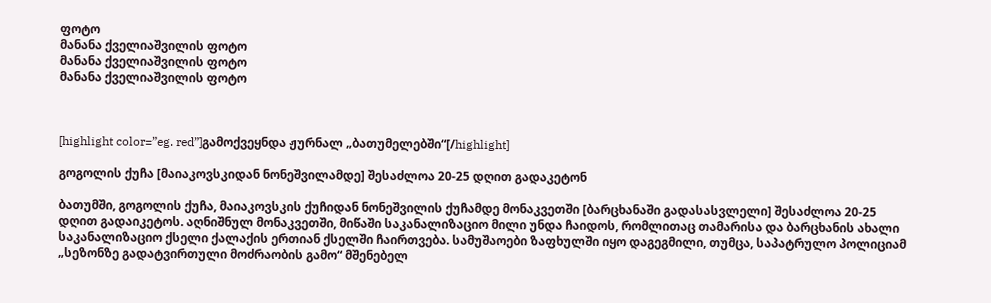ფოტო
მანანა ქველიაშვილის ფოტო
მანანა ქველიაშვილის ფოტო
მანანა ქველიაშვილის ფოტო



[highlight color=”eg. red”]გამოქვეყნდა ჟურნალ „ბათუმელებში“[/highlight]

გოგოლის ქუჩა [მაიაკოვსკიდან ნონეშვილამდე] შესაძლოა 20-25 დღით გადაკეტონ

ბათუმში, გოგოლის ქუჩა, მაიაკოვსკის ქუჩიდან ნონეშვილის ქუჩამდე მონაკვეთში [ბარცხანაში გადასასვლელი] შესაძლოა 20-25 დღით გადაიკეტოს. აღნიშნულ მონაკვეთში, მიწაში საკანალიზაციო მილი უნდა ჩაიდოს, რომლითაც თამარისა და ბარცხანის ახალი საკანალიზაციო ქსელი ქალაქის ერთიან ქსელში ჩაირთვება. სამუშაოები ზაფხულში იყო დაგეგმილი, თუმცა, საპატრულო პოლიციამ „სეზონზე გადატვირთული მოძრაობის გამო“ მშენებელ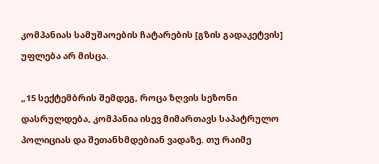კომპანიას სამუშაოების ჩატარების [გზის გადაკეტვის] უფლება არ მისცა.

„15 სექტემბრის შემდეგ, როცა ზღვის სეზონი დასრულდება, კომპანია ისევ მიმართავს საპატრულო პოლიციას და შეთანხმდებიან ვადაზე. თუ რაიმე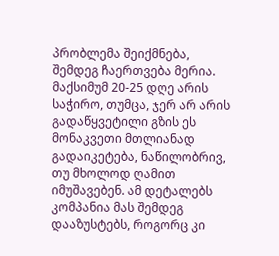პრობლემა შეიქმნება, შემდეგ ჩაერთვება მერია. მაქსიმუმ 20-25 დღე არის საჭირო, თუმცა, ჯერ არ არის გადაწყვეტილი გზის ეს მონაკვეთი მთლიანად გადაიკეტება, ნაწილობრივ, თუ მხოლოდ ღამით იმუშავებენ. ამ დეტალებს კომპანია მას შემდეგ დააზუსტებს, როგორც კი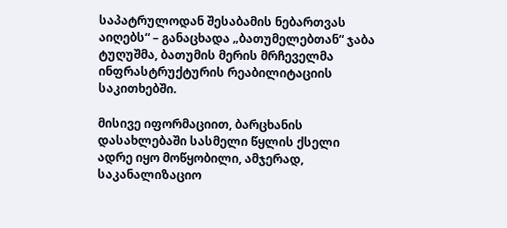საპატრულოდან შესაბამის ნებართვას აიღებს“ – განაცხადა „ბათუმელებთან“ ჯაბა ტუღუშმა, ბათუმის მერის მრჩეველმა ინფრასტრუქტურის რეაბილიტაციის საკითხებში.

მისივე იფორმაციით, ბარცხანის დასახლებაში სასმელი წყლის ქსელი ადრე იყო მოწყობილი, ამჯერად, საკანალიზაციო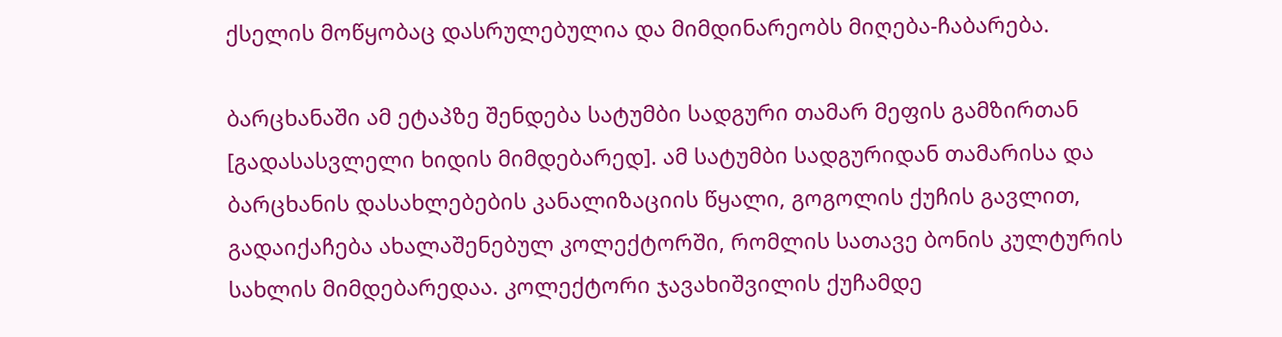ქსელის მოწყობაც დასრულებულია და მიმდინარეობს მიღება-ჩაბარება.

ბარცხანაში ამ ეტაპზე შენდება სატუმბი სადგური თამარ მეფის გამზირთან [გადასასვლელი ხიდის მიმდებარედ]. ამ სატუმბი სადგურიდან თამარისა და ბარცხანის დასახლებების კანალიზაციის წყალი, გოგოლის ქუჩის გავლით, გადაიქაჩება ახალაშენებულ კოლექტორში, რომლის სათავე ბონის კულტურის სახლის მიმდებარედაა. კოლექტორი ჯავახიშვილის ქუჩამდე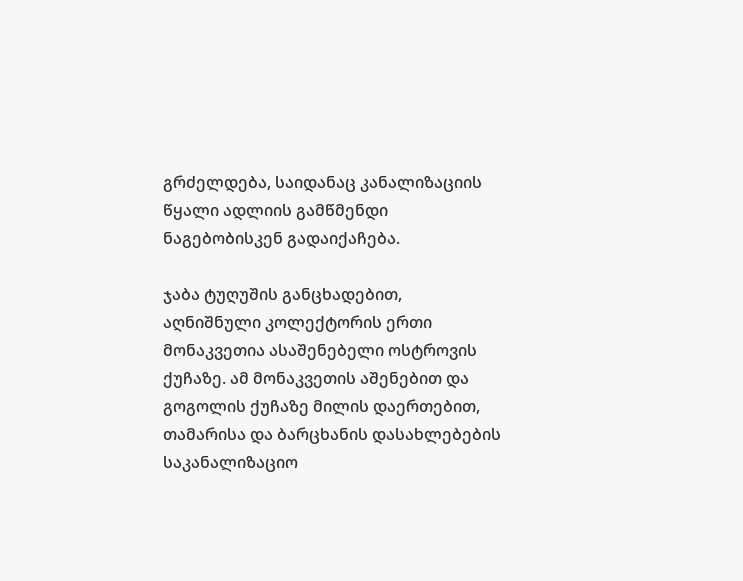გრძელდება, საიდანაც კანალიზაციის წყალი ადლიის გამწმენდი ნაგებობისკენ გადაიქაჩება.

ჯაბა ტუღუშის განცხადებით, აღნიშნული კოლექტორის ერთი მონაკვეთია ასაშენებელი ოსტროვის ქუჩაზე. ამ მონაკვეთის აშენებით და გოგოლის ქუჩაზე მილის დაერთებით, თამარისა და ბარცხანის დასახლებების საკანალიზაციო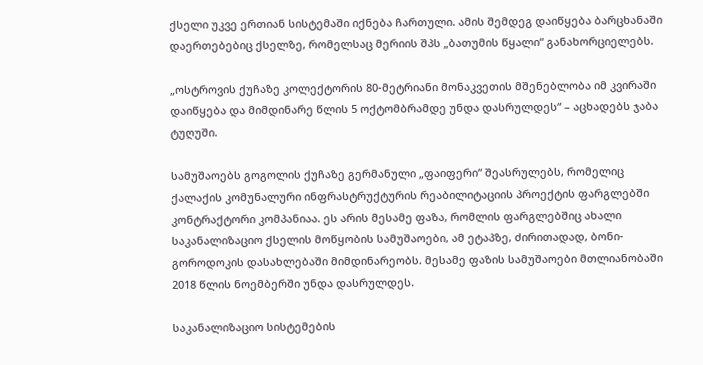ქსელი უკვე ერთიან სისტემაში იქნება ჩართული. ამის შემდეგ დაიწყება ბარცხანაში დაერთებებიც ქსელზე, რომელსაც მერიის შპს „ბათუმის წყალი“ განახორციელებს.

„ოსტროვის ქუჩაზე კოლექტორის 80-მეტრიანი მონაკვეთის მშენებლობა იმ კვირაში დაიწყება და მიმდინარე წლის 5 ოქტომბრამდე უნდა დასრულდეს“ – აცხადებს ჯაბა ტუღუში.

სამუშაოებს გოგოლის ქუჩაზე გერმანული „ფაიფერი“ შეასრულებს, რომელიც ქალაქის კომუნალური ინფრასტრუქტურის რეაბილიტაციის პროექტის ფარგლებში კონტრაქტორი კომპანიაა. ეს არის მესამე ფაზა, რომლის ფარგლებშიც ახალი საკანალიზაციო ქსელის მოწყობის სამუშაოები, ამ ეტაპზე, ძირითადად, ბონი-გოროდოკის დასახლებაში მიმდინარეობს. მესამე ფაზის სამუშაოები მთლიანობაში 2018 წლის ნოემბერში უნდა დასრულდეს.

საკანალიზაციო სისტემების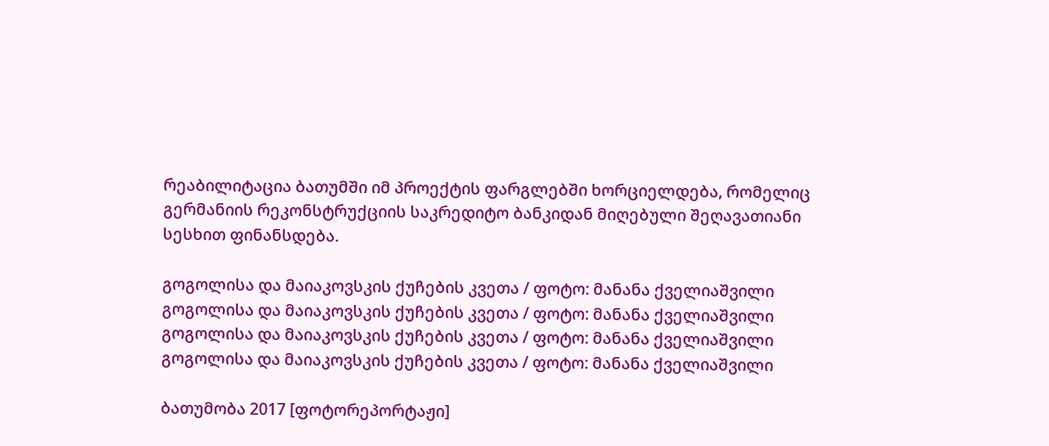რეაბილიტაცია ბათუმში იმ პროექტის ფარგლებში ხორციელდება, რომელიც  გერმანიის რეკონსტრუქციის საკრედიტო ბანკიდან მიღებული შეღავათიანი სესხით ფინანსდება.

გოგოლისა და მაიაკოვსკის ქუჩების კვეთა / ფოტო: მანანა ქველიაშვილი
გოგოლისა და მაიაკოვსკის ქუჩების კვეთა / ფოტო: მანანა ქველიაშვილი
გოგოლისა და მაიაკოვსკის ქუჩების კვეთა / ფოტო: მანანა ქველიაშვილი
გოგოლისა და მაიაკოვსკის ქუჩების კვეთა / ფოტო: მანანა ქველიაშვილი

ბათუმობა 2017 [ფოტორეპორტაჟი]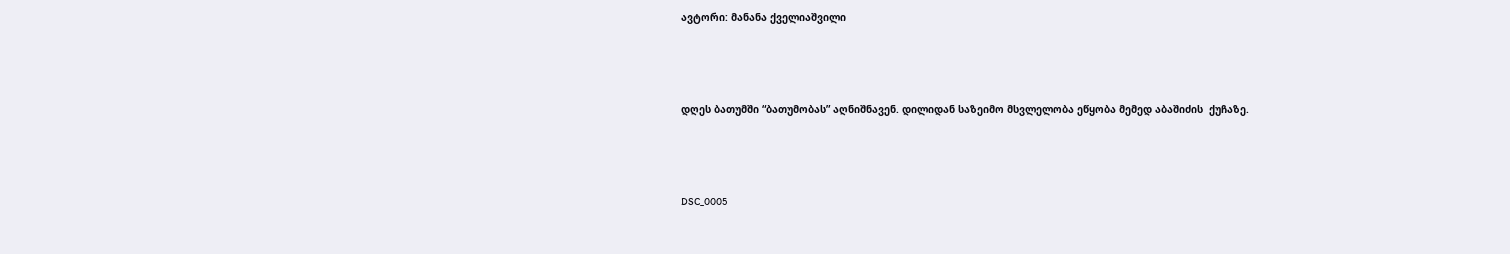ავტორი: მანანა ქველიაშვილი



დღეს ბათუმში “ბათუმობას” აღნიშნავენ. დილიდან საზეიმო მსვლელობა ეწყობა მემედ აბაშიძის  ქუჩაზე.



DSC_0005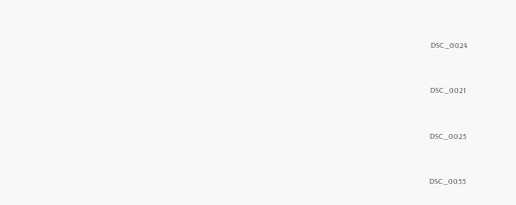DSC_0024



DSC_0021



DSC_0025



DSC_0055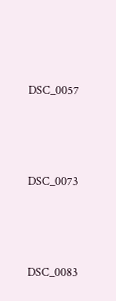DSC_0057



DSC_0073



DSC_0083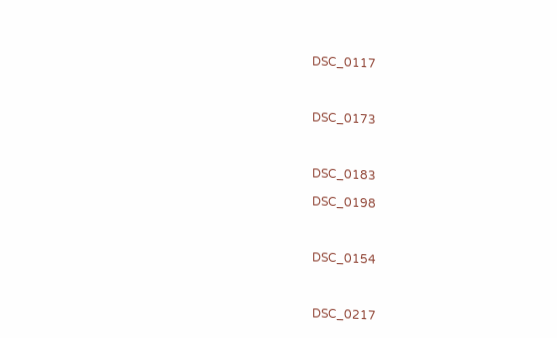DSC_0117



DSC_0173



DSC_0183

DSC_0198



DSC_0154



DSC_0217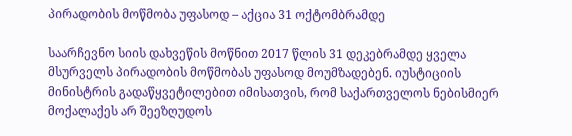პირადობის მოწმობა უფასოდ – აქცია 31 ოქტომბრამდე

საარჩევნო სიის დახვეწის მოწნით 2017 წლის 31 დეკებრამდე ყველა მსურველს პირადობის მოწმობას უფასოდ მოუმზადებენ. იუსტიციის მინისტრის გადაწყვეტილებით იმისათვის, რომ საქართველოს ნებისმიერ მოქალაქეს არ შეეზღუდოს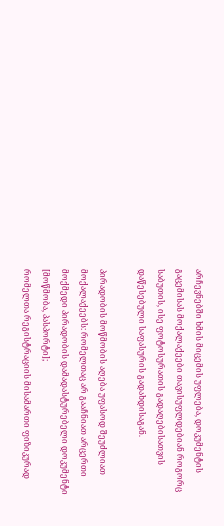არჩევნებში ხმის მიცემის უფლება, დოკუმენტის გაცემისას მოქალაქეები თავისუფლდებიან როგორც საბუთის, ისე ფოტოსურათის გადაღებისათვის დაწესებული საფასურის გადახდისაგან.

პირადობის მოწმობის აღება უფასოდ შეუძლიათ მოქალაქეებს: რომელთაც არ გააჩნიათ არცერთი მოქმედი პირადობის დამადასტურებელი დოკუმენტი [მოწმობა, პასპორტი];
რომელთა რეგისტრაციის მისამართი ფიზიკურად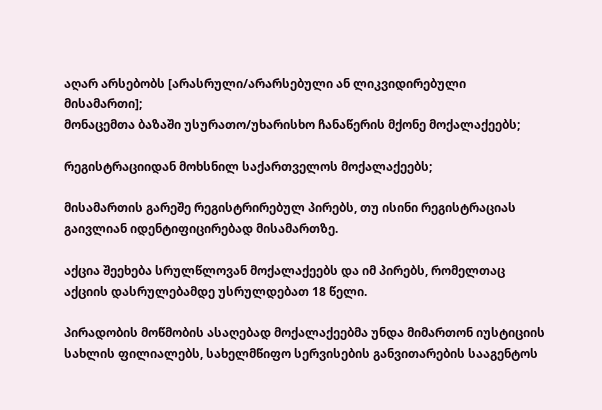აღარ არსებობს [არასრული/არარსებული ან ლიკვიდირებული მისამართი];
მონაცემთა ბაზაში უსურათო/უხარისხო ჩანაწერის მქონე მოქალაქეებს;

რეგისტრაციიდან მოხსნილ საქართველოს მოქალაქეებს;

მისამართის გარეშე რეგისტრირებულ პირებს, თუ ისინი რეგისტრაციას გაივლიან იდენტიფიცირებად მისამართზე.

აქცია შეეხება სრულწლოვან მოქალაქეებს და იმ პირებს, რომელთაც აქციის დასრულებამდე უსრულდებათ 18 წელი.

პირადობის მოწმობის ასაღებად მოქალაქეებმა უნდა მიმართონ იუსტიციის სახლის ფილიალებს, სახელმწიფო სერვისების განვითარების სააგენტოს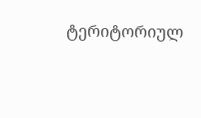ტერიტორიულ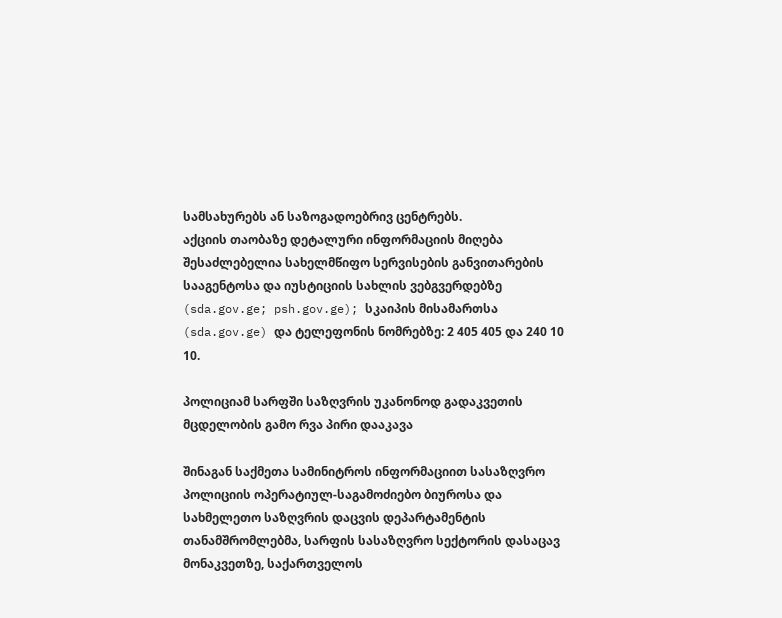სამსახურებს ან საზოგადოებრივ ცენტრებს.
აქციის თაობაზე დეტალური ინფორმაციის მიღება შესაძლებელია სახელმწიფო სერვისების განვითარების სააგენტოსა და იუსტიციის სახლის ვებგვერდებზე (sda.gov.ge; psh.gov.ge); სკაიპის მისამართსა (sda.gov.ge) და ტელეფონის ნომრებზე: 2 405 405 და 240 10 10.

პოლიციამ სარფში საზღვრის უკანონოდ გადაკვეთის მცდელობის გამო რვა პირი დააკავა

შინაგან საქმეთა სამინიტროს ინფორმაციით სასაზღვრო პოლიციის ოპერატიულ-საგამოძიებო ბიუროსა და სახმელეთო საზღვრის დაცვის დეპარტამენტის თანამშრომლებმა, სარფის სასაზღვრო სექტორის დასაცავ მონაკვეთზე, საქართველოს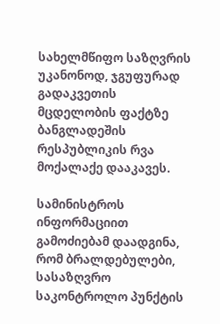სახელმწიფო საზღვრის უკანონოდ, ჯგუფურად გადაკვეთის მცდელობის ფაქტზე ბანგლადეშის რესპუბლიკის რვა მოქალაქე დააკავეს.

სამინისტროს ინფორმაციით გამოძიებამ დაადგინა, რომ ბრალდებულები, სასაზღვრო საკონტროლო პუნქტის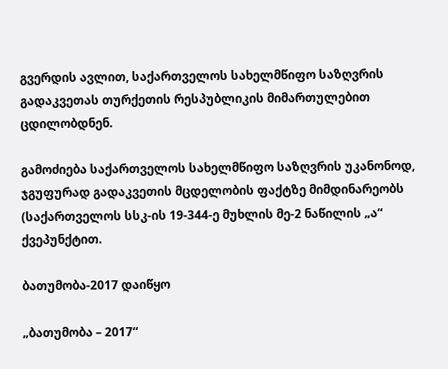გვერდის ავლით, საქართველოს სახელმწიფო საზღვრის გადაკვეთას თურქეთის რესპუბლიკის მიმართულებით ცდილობდნენ.

გამოძიება საქართველოს სახელმწიფო საზღვრის უკანონოდ, ჯგუფურად გადაკვეთის მცდელობის ფაქტზე მიმდინარეობს (საქართველოს სსკ-ის 19-344-ე მუხლის მე-2 ნაწილის „ა“ ქვეპუნქტით.

ბათუმობა-2017 დაიწყო

„ბათუმობა – 2017“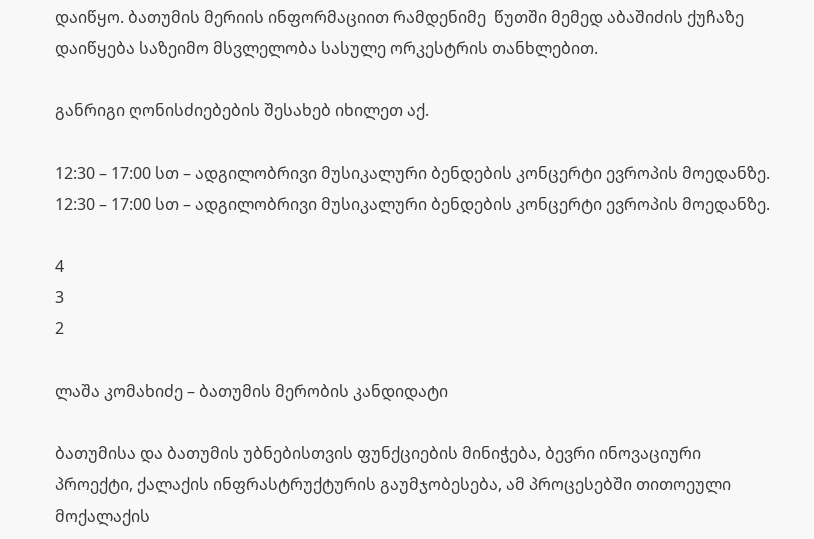დაიწყო. ბათუმის მერიის ინფორმაციით რამდენიმე  წუთში მემედ აბაშიძის ქუჩაზე დაიწყება საზეიმო მსვლელობა სასულე ორკესტრის თანხლებით.

განრიგი ღონისძიებების შესახებ იხილეთ აქ.

12:30 – 17:00 სთ – ადგილობრივი მუსიკალური ბენდების კონცერტი ევროპის მოედანზე.
12:30 – 17:00 სთ – ადგილობრივი მუსიკალური ბენდების კონცერტი ევროპის მოედანზე.

4
3
2

ლაშა კომახიძე – ბათუმის მერობის კანდიდატი

ბათუმისა და ბათუმის უბნებისთვის ფუნქციების მინიჭება, ბევრი ინოვაციური პროექტი, ქალაქის ინფრასტრუქტურის გაუმჯობესება, ამ პროცესებში თითოეული მოქალაქის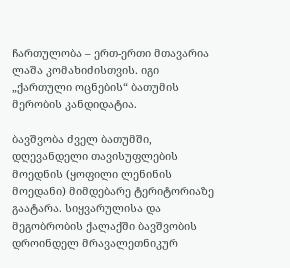ჩართულობა – ერთ-ერთი მთავარია ლაშა კომახიძისთვის. იგი „ქართული ოცნების“ ბათუმის მერობის კანდიდატია.

ბავშვობა ძველ ბათუმში, დღევანდელი თავისუფლების მოედნის (ყოფილი ლენინის მოედანი) მიმდებარე ტერიტორიაზე გაატარა. სიყვარულისა და მეგობრობის ქალაქში ბავშვობის დროინდელ მრავალეთნიკურ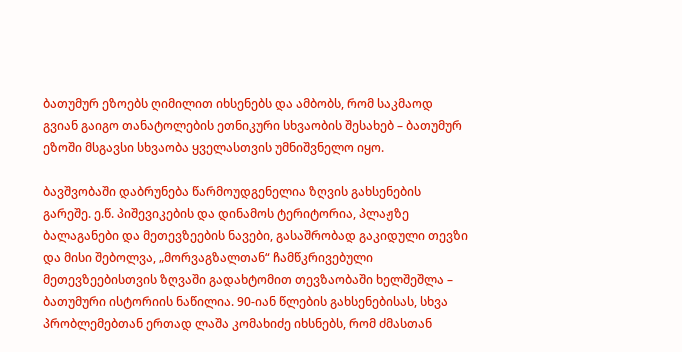ბათუმურ ეზოებს ღიმილით იხსენებს და ამბობს, რომ საკმაოდ გვიან გაიგო თანატოლების ეთნიკური სხვაობის შესახებ – ბათუმურ ეზოში მსგავსი სხვაობა ყველასთვის უმნიშვნელო იყო.

ბავშვობაში დაბრუნება წარმოუდგენელია ზღვის გახსენების გარეშე. ე.წ. პიშევიკების და დინამოს ტერიტორია, პლაჟზე ბალაგანები და მეთევზეების ნავები, გასაშრობად გაკიდული თევზი და მისი შებოლვა, „მორვაგზალთან“ ჩამწკრივებული მეთევზეებისთვის ზღვაში გადახტომით თევზაობაში ხელშეშლა – ბათუმური ისტორიის ნაწილია. 90-იან წლების გახსენებისას, სხვა პრობლემებთან ერთად ლაშა კომახიძე იხსნებს, რომ ძმასთან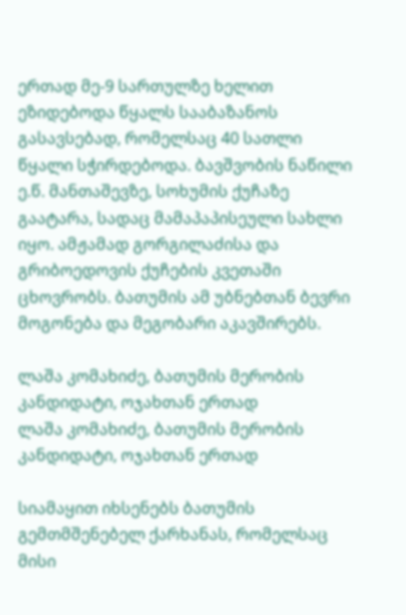ერთად მე-9 სართულზე ხელით ეზიდებოდა წყალს სააბაზანოს გასავსებად, რომელსაც 40 სათლი წყალი სჭირდებოდა. ბავშვობის ნაწილი ე.წ. მანთაშევზე, სოხუმის ქუჩაზე გაატარა, სადაც მამაპაპისეული სახლი იყო. ამჟამად გორგილაძისა და გრიბოედოვის ქუჩების კვეთაში ცხოვრობს. ბათუმის ამ უბნებთან ბევრი მოგონება და მეგობარი აკავშირებს.

ლაშა კომახიძე, ბათუმის მერობის კანდიდატი, ოჯახთან ერთად
ლაშა კომახიძე, ბათუმის მერობის კანდიდატი, ოჯახთან ერთად

სიამაყით იხსენებს ბათუმის გემთმშენებელ ქარხანას, რომელსაც მისი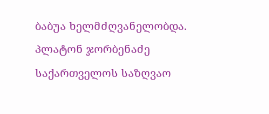ბაბუა ხელმძღვანელობდა. პლატონ ჯორბენაძე საქართველოს საზღვაო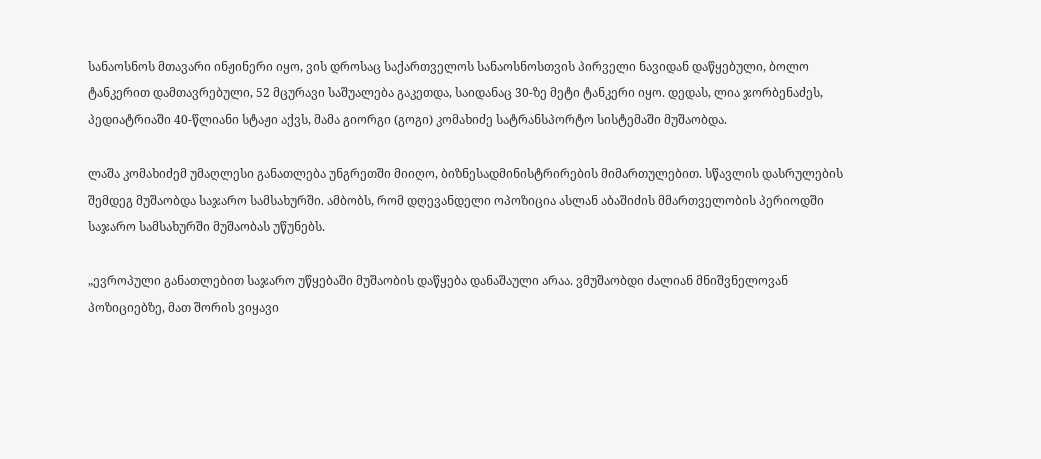სანაოსნოს მთავარი ინჟინერი იყო, ვის დროსაც საქართველოს სანაოსნოსთვის პირველი ნავიდან დაწყებული, ბოლო ტანკერით დამთავრებული, 52 მცურავი საშუალება გაკეთდა, საიდანაც 30-ზე მეტი ტანკერი იყო. დედას, ლია ჯორბენაძეს, პედიატრიაში 40-წლიანი სტაჟი აქვს, მამა გიორგი (გოგი) კომახიძე სატრანსპორტო სისტემაში მუშაობდა.

ლაშა კომახიძემ უმაღლესი განათლება უნგრეთში მიიღო, ბიზნესადმინისტრირების მიმართულებით. სწავლის დასრულების შემდეგ მუშაობდა საჯარო სამსახურში. ამბობს, რომ დღევანდელი ოპოზიცია ასლან აბაშიძის მმართველობის პერიოდში საჯარო სამსახურში მუშაობას უწუნებს.

„ევროპული განათლებით საჯარო უწყებაში მუშაობის დაწყება დანაშაული არაა. ვმუშაობდი ძალიან მნიშვნელოვან პოზიციებზე, მათ შორის ვიყავი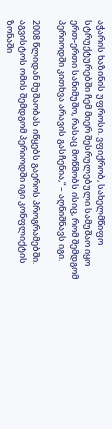აჭარის ხაზინის უფროსი. ვფიქრობ, სახელმწიფო სტრუქტურებში ჩემ მიერ შესრულებული სამუშაო იყო ერთ-ერთი სანიმუშო, რასაც მოწმობს ისიც, რომ შემდგომ პერიოდში კითხვა არავის გასჩენია,“ – აღნიშნავს იგი.

2008 წლიდან მუშაობას იწყებს გაეროს პროგრამებში. აგვისტოს ომის შემდგომ პერიოდში იგი კონფლიქტის ზონაში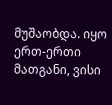მუშაობდა. იყო ერთ-ერთი მათგანი, ვისი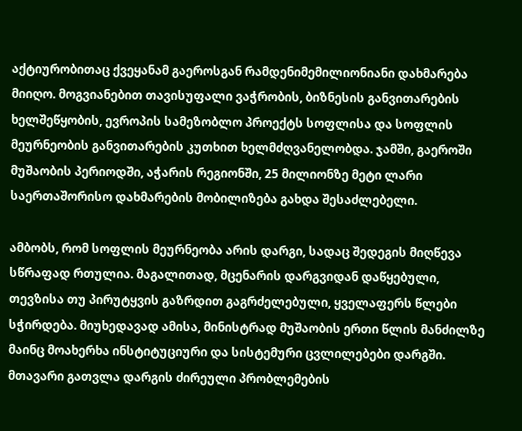აქტიურობითაც ქვეყანამ გაეროსგან რამდენიმემილიონიანი დახმარება მიიღო. მოგვიანებით თავისუფალი ვაჭრობის, ბიზნესის განვითარების ხელშეწყობის, ევროპის სამეზობლო პროექტს სოფლისა და სოფლის მეურნეობის განვითარების კუთხით ხელმძღვანელობდა. ჯამში, გაეროში მუშაობის პერიოდში, აჭარის რეგიონში, 25 მილიონზე მეტი ლარი საერთაშორისო დახმარების მობილიზება გახდა შესაძლებელი.

ამბობს, რომ სოფლის მეურნეობა არის დარგი, სადაც შედეგის მიღწევა სწრაფად რთულია. მაგალითად, მცენარის დარგვიდან დაწყებული, თევზისა თუ პირუტყვის გაზრდით გაგრძელებული, ყველაფერს წლები სჭირდება. მიუხედავად ამისა, მინისტრად მუშაობის ერთი წლის მანძილზე მაინც მოახერხა ინსტიტუციური და სისტემური ცვლილებები დარგში. მთავარი გათვლა დარგის ძირეული პრობლემების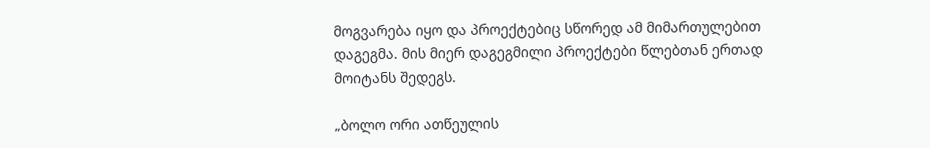მოგვარება იყო და პროექტებიც სწორედ ამ მიმართულებით დაგეგმა. მის მიერ დაგეგმილი პროექტები წლებთან ერთად მოიტანს შედეგს.

„ბოლო ორი ათწეულის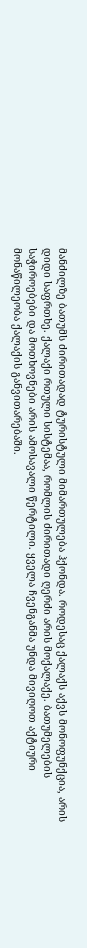მანძილზე ბათუმს ძირითადად ტურისტული მიმართულება ჰქონდა. როდესაც ქალაქს აქვს მონოფუნქცია, არის დიდი საფრთხე. ქალაქი რთული სისტემაა, რომლის ძირითადი ღერძი არის მოქალაქე. ბათუმელების საჭიროებები და მოთხოვნები არის ამოსავალი წერტილი. ყველა ჩვენგანმა უნდა მივიღოთ აქტიური მონაწილეობა ქალაქის განვითარებაში.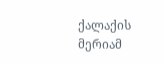ქალაქის მერიამ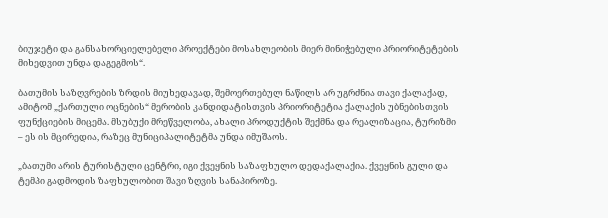ბიუჯეტი და განსახორციელებელი პროექტები მოსახლეობის მიერ მინიჭებული პრიორიტეტების მიხედვით უნდა დაგეგმოს“.

ბათუმის საზღვრების ზრდის მიუხედავად, შემოერთებულ ნაწილს არ უგრძნია თავი ქალაქად, ამიტომ „ქართული ოცნების“ მერობის კანდიდატისთვის პრიორიტეტია ქალაქის უბნებისთვის ფუნქციების მიცემა. მსუბუქი მრეწველობა, ახალი პროდუქტის შექმნა და რეალიზაცია, ტურიზმი – ეს ის მცირედია, რაზეც მუნიციპალიტეტმა უნდა იმუშაოს.

„ბათუმი არის ტურისტული ცენტრი, იგი ქვეყნის საზაფხულო დედაქალაქია. ქვეყნის გული და ტემპი გადმოდის ზაფხულობით შავი ზღვის სანაპიროზე.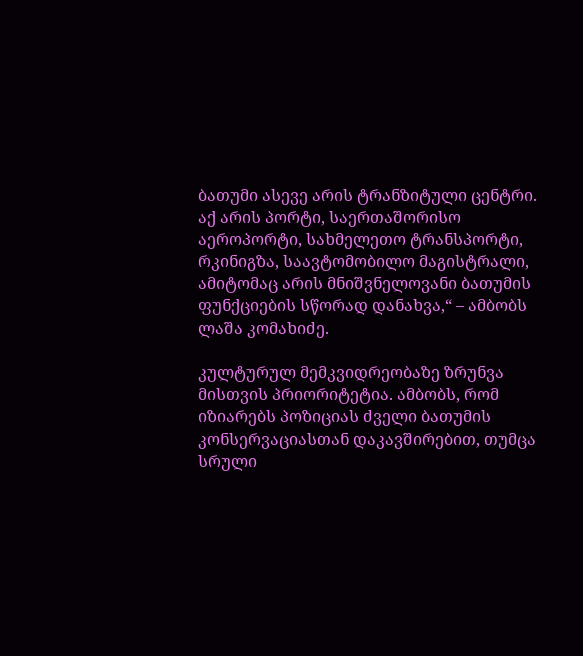ბათუმი ასევე არის ტრანზიტული ცენტრი. აქ არის პორტი, საერთაშორისო აეროპორტი, სახმელეთო ტრანსპორტი, რკინიგზა, საავტომობილო მაგისტრალი, ამიტომაც არის მნიშვნელოვანი ბათუმის ფუნქციების სწორად დანახვა,“ – ამბობს ლაშა კომახიძე.

კულტურულ მემკვიდრეობაზე ზრუნვა მისთვის პრიორიტეტია. ამბობს, რომ იზიარებს პოზიციას ძველი ბათუმის კონსერვაციასთან დაკავშირებით, თუმცა სრული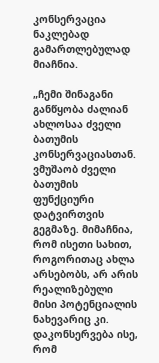კონსერვაცია ნაკლებად გამართლებულად მიაჩნია.

„ჩემი შინაგანი განწყობა ძალიან ახლოსაა ძველი ბათუმის კონსერვაციასთან. ვმუშაობ ძველი ბათუმის ფუნქციური დატვირთვის გეგმაზე. მიმაჩნია, რომ ისეთი სახით, როგორითაც ახლა არსებობს, არ არის რეალიზებული მისი პოტენციალის ნახევარიც კი. დაკონსერვება ისე, რომ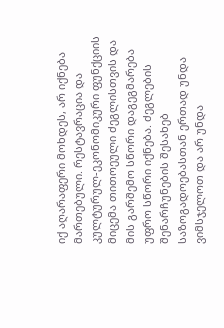იქ აღარაფერი მოხდეს, არ იქნება მართებული. რესტავრაცია და კულტურულ-ეკონომიკური ფუნქციის მიცემა თითოეული ძეგლისთვის და მის გარშემო სწორი დაგეგმარება უფრო სწორი იქნება. ძეგლების შენარჩუნების შესახებ საზოგადოებასთან ერთად უნდა ვიმსჯელოთ და არ უნდა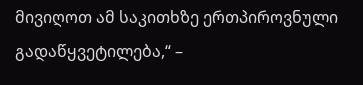მივიღოთ ამ საკითხზე ერთპიროვნული გადაწყვეტილება,“ –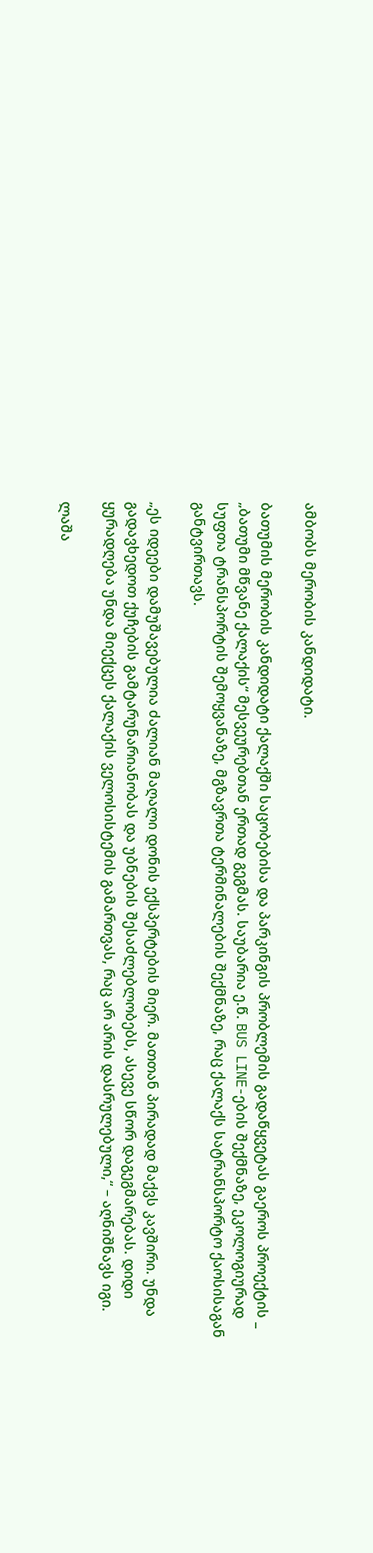ამბობს მერობის კანდიდატი.

ბათუმის მერობის კანდიდატი ქალაქში საცობებისა და პარკინგის პრობლემის გადაწყვეტას გაეროს პროექტის _ „ბათუმი მწვანე ქალაქის“ მესვეურებთან ერთად გეგმას. საუბარია ე.წ. BUS LINE-ების შექმნაზე, ეკოლოგიურად სუფთა ტრანსპორტის შემოყვანაზე, მგზავრთა ტერმინალების შექმნაზე, რაც ქალაქს სატრანსპორტო ქაოსისაგან განტვირთავს.

„ეს იდეები დამუშავებულია ძალიან მაღალი დონის ექსპერტების მიერ. მათთან პირადად მაქვს კავშირი. უნდა გადავხედოთ ქუჩების გამტარუნარიანობას და უბნების შესაძლებლობებს, ასევე სწორ დაგეგმარებას. დიდი ყურადღება უნდა მიექცეს ქალაქის ველოსისტემის გამართვას, რაც არ არის დასრულებული,“ – აღნიშნავს იგი.

ლაშა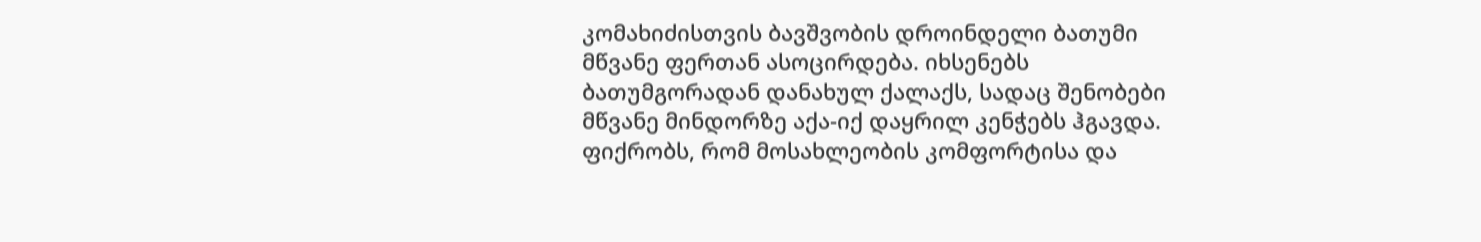კომახიძისთვის ბავშვობის დროინდელი ბათუმი მწვანე ფერთან ასოცირდება. იხსენებს ბათუმგორადან დანახულ ქალაქს, სადაც შენობები მწვანე მინდორზე აქა-იქ დაყრილ კენჭებს ჰგავდა. ფიქრობს, რომ მოსახლეობის კომფორტისა და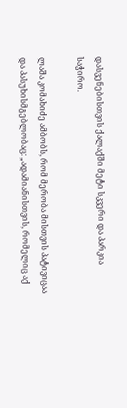დასვენებისთვის ქალაქში მეტი სკვერი და პარკია საჭირო.

ლაშა კომახიძე ამბობს, რომ მერობა მისთვის პატივიცაა და პასუხისმგებლობაც: „ადამიანისთვის, რომელიც აქ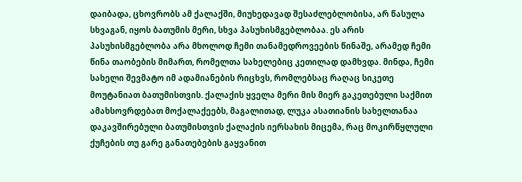დაიბადა, ცხოვრობს ამ ქალაქში, მიუხედავად შესაძლებლობისა, არ წასულა სხვაგან, იყოს ბათუმის მერი, სხვა პასუხისმგებლობაა. ეს არის პასუხისმგებლობა არა მხოლოდ ჩემი თანამედროვეების წინაშე, არამედ ჩემი წინა თაობების მიმართ, რომელთა სახელებიც კეთილად დამხვდა. მინდა, ჩემი სახელი შევმატო იმ ადამიანების რიცხვს, რომლებსაც რაღაც სიკეთე მოუტანიათ ბათუმისთვის. ქალაქის ყველა მერი მის მიერ გაკეთებული საქმით ამახსოვრდებათ მოქალაქეებს, მაგალითად, ლუკა ასათიანის სახელთანაა დაკავშირებული ბათუმისთვის ქალაქის იერსახის მიცემა, რაც მოკირწყლული ქუჩების თუ გარე განათებების გაყვანით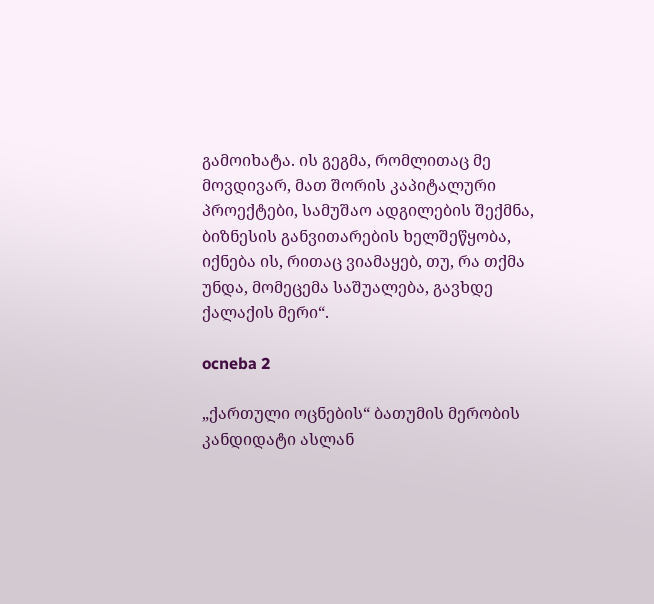გამოიხატა. ის გეგმა, რომლითაც მე მოვდივარ, მათ შორის კაპიტალური პროექტები, სამუშაო ადგილების შექმნა, ბიზნესის განვითარების ხელშეწყობა, იქნება ის, რითაც ვიამაყებ, თუ, რა თქმა უნდა, მომეცემა საშუალება, გავხდე ქალაქის მერი“.

ocneba 2

„ქართული ოცნების“ ბათუმის მერობის კანდიდატი ასლან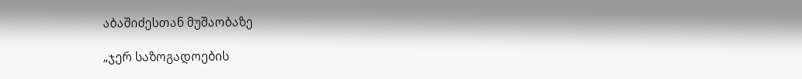აბაშიძესთან მუშაობაზე

„ჯერ საზოგადოების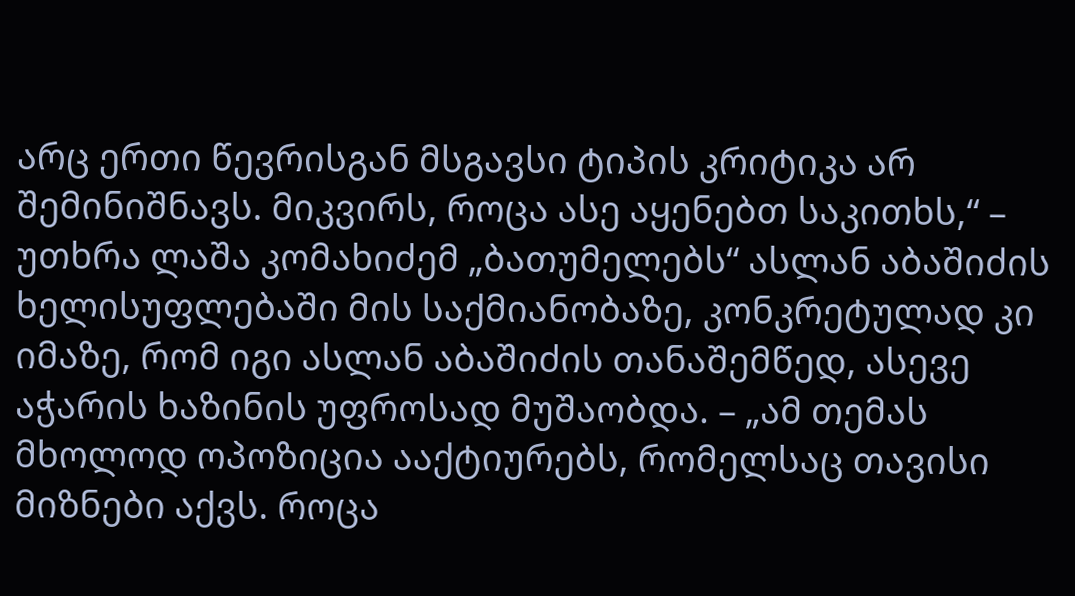არც ერთი წევრისგან მსგავსი ტიპის კრიტიკა არ შემინიშნავს. მიკვირს, როცა ასე აყენებთ საკითხს,“ – უთხრა ლაშა კომახიძემ „ბათუმელებს“ ასლან აბაშიძის ხელისუფლებაში მის საქმიანობაზე, კონკრეტულად კი იმაზე, რომ იგი ასლან აბაშიძის თანაშემწედ, ასევე აჭარის ხაზინის უფროსად მუშაობდა. – „ამ თემას მხოლოდ ოპოზიცია ააქტიურებს, რომელსაც თავისი მიზნები აქვს. როცა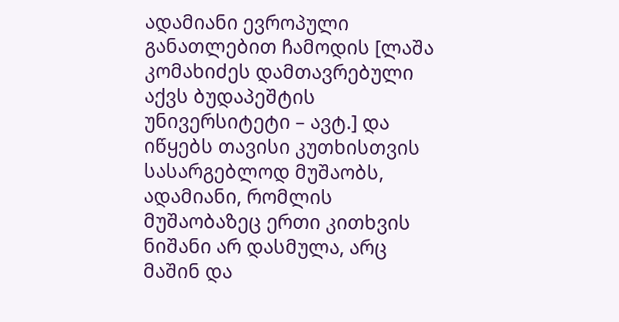ადამიანი ევროპული განათლებით ჩამოდის [ლაშა კომახიძეს დამთავრებული აქვს ბუდაპეშტის უნივერსიტეტი – ავტ.] და იწყებს თავისი კუთხისთვის სასარგებლოდ მუშაობს, ადამიანი, რომლის მუშაობაზეც ერთი კითხვის ნიშანი არ დასმულა, არც მაშინ და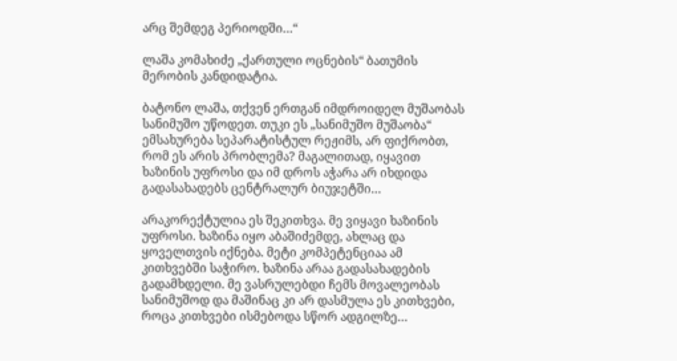არც შემდეგ პერიოდში…“

ლაშა კომახიძე „ქართული ოცნების“ ბათუმის მერობის კანდიდატია.

ბატონო ლაშა, თქვენ ერთგან იმდროიდელ მუშაობას სანიმუშო უწოდეთ. თუკი ეს „სანიმუშო მუშაობა“ ემსახურება სეპარატისტულ რეჟიმს, არ ფიქრობთ, რომ ეს არის პრობლემა? მაგალითად, იყავით ხაზინის უფროსი და იმ დროს აჭარა არ იხდიდა გადასახადებს ცენტრალურ ბიუჯეტში…

არაკორექტულია ეს შეკითხვა. მე ვიყავი ხაზინის უფროსი. ხაზინა იყო აბაშიძემდე, ახლაც და ყოველთვის იქნება. მეტი კომპეტენციაა ამ კითხვებში საჭირო. ხაზინა არაა გადასახადების გადამხდელი. მე ვასრულებდი ჩემს მოვალეობას სანიმუშოდ და მაშინაც კი არ დასმულა ეს კითხვები, როცა კითხვები ისმებოდა სწორ ადგილზე…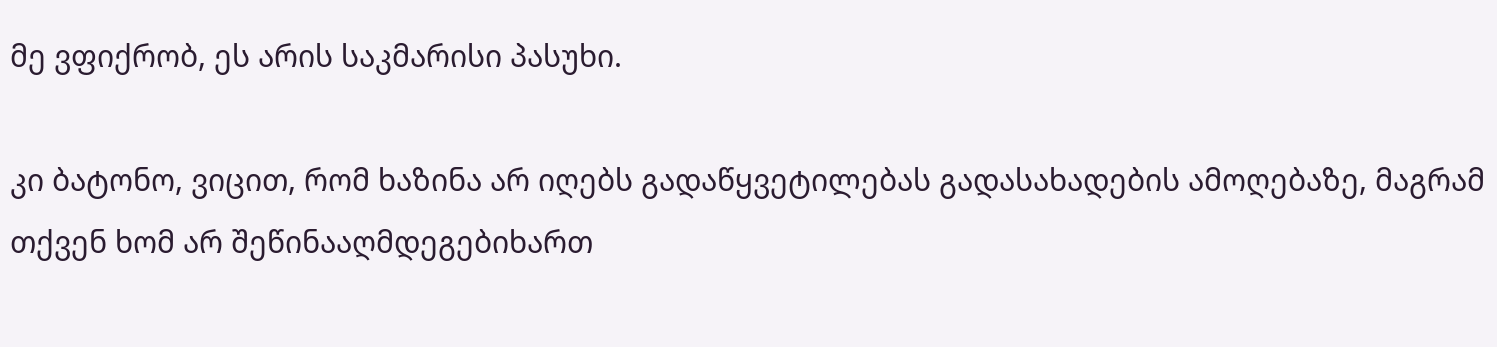მე ვფიქრობ, ეს არის საკმარისი პასუხი.

კი ბატონო, ვიცით, რომ ხაზინა არ იღებს გადაწყვეტილებას გადასახადების ამოღებაზე, მაგრამ თქვენ ხომ არ შეწინააღმდეგებიხართ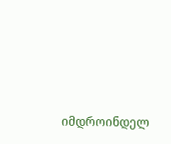იმდროინდელ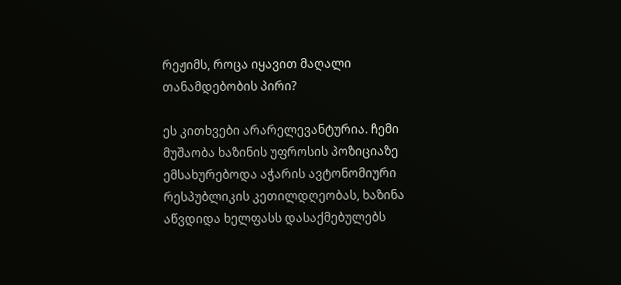რეჟიმს, როცა იყავით მაღალი თანამდებობის პირი?

ეს კითხვები არარელევანტურია. ჩემი მუშაობა ხაზინის უფროსის პოზიციაზე ემსახურებოდა აჭარის ავტონომიური რესპუბლიკის კეთილდღეობას, ხაზინა აწვდიდა ხელფასს დასაქმებულებს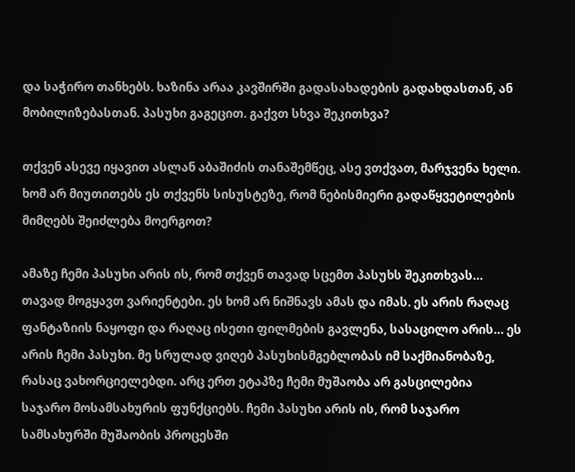და საჭირო თანხებს. ხაზინა არაა კავშირში გადასახადების გადახდასთან, ან მობილიზებასთან. პასუხი გაგეცით. გაქვთ სხვა შეკითხვა?

თქვენ ასევე იყავით ასლან აბაშიძის თანაშემწეც, ასე ვთქვათ, მარჯვენა ხელი. ხომ არ მიუთითებს ეს თქვენს სისუსტეზე, რომ ნებისმიერი გადაწყვეტილების მიმღებს შეიძლება მოერგოთ?

ამაზე ჩემი პასუხი არის ის, რომ თქვენ თავად სცემთ პასუხს შეკითხვას… თავად მოგყავთ ვარიენტები. ეს ხომ არ ნიშნავს ამას და იმას. ეს არის რაღაც ფანტაზიის ნაყოფი და რაღაც ისეთი ფილმების გავლენა, სასაცილო არის… ეს არის ჩემი პასუხი. მე სრულად ვიღებ პასუხისმგებლობას იმ საქმიანობაზე, რასაც ვახორციელებდი. არც ერთ ეტაპზე ჩემი მუშაობა არ გასცილებია საჯარო მოსამსახურის ფუნქციებს. ჩემი პასუხი არის ის, რომ საჯარო სამსახურში მუშაობის პროცესში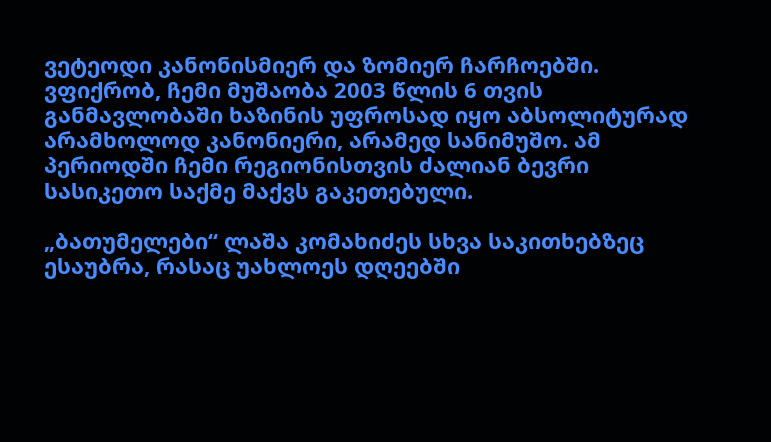ვეტეოდი კანონისმიერ და ზომიერ ჩარჩოებში. ვფიქრობ, ჩემი მუშაობა 2003 წლის 6 თვის განმავლობაში ხაზინის უფროსად იყო აბსოლიტურად არამხოლოდ კანონიერი, არამედ სანიმუშო. ამ პერიოდში ჩემი რეგიონისთვის ძალიან ბევრი სასიკეთო საქმე მაქვს გაკეთებული.

„ბათუმელები“ ლაშა კომახიძეს სხვა საკითხებზეც ესაუბრა, რასაც უახლოეს დღეებში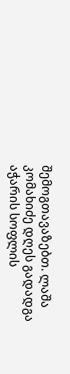შემოგთავაზებთ. ლაშა კომახიძე დღეს გადადგა აჭარის სოფლის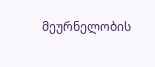მეურნელობის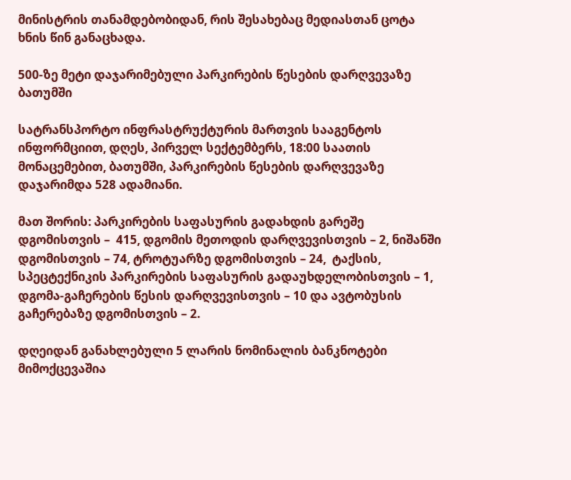მინისტრის თანამდებობიდან, რის შესახებაც მედიასთან ცოტა ხნის წინ განაცხადა.

500-ზე მეტი დაჯარიმებული პარკირების წესების დარღვევაზე ბათუმში

სატრანსპორტო ინფრასტრუქტურის მართვის სააგენტოს ინფორმციით, დღეს, პირველ სექტემბერს, 18:00 საათის მონაცემებით, ბათუმში, პარკირების წესების დარღვევაზე დაჯარიმდა 528 ადამიანი.

მათ შორის: პარკირების საფასურის გადახდის გარეშე დგომისთვის –  415, დგომის მეთოდის დარღვევისთვის – 2, ნიშანში დგომისთვის – 74, ტროტუარზე დგომისთვის – 24,  ტაქსის, სპეცტექნიკის პარკირების საფასურის გადაუხდელობისთვის – 1, დგომა-გაჩერების წესის დარღვევისთვის – 10 და ავტობუსის გაჩერებაზე დგომისთვის – 2.

დღეიდან განახლებული 5 ლარის ნომინალის ბანკნოტები მიმოქცევაშია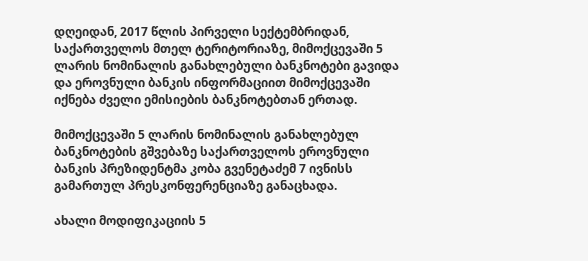დღეიდან, 2017 წლის პირველი სექტემბრიდან, საქართველოს მთელ ტერიტორიაზე, მიმოქცევაში 5 ლარის ნომინალის განახლებული ბანკნოტები გავიდა და ეროვნული ბანკის ინფორმაციით მიმოქცევაში იქნება ძველი ემისიების ბანკნოტებთან ერთად.

მიმოქცევაში 5 ლარის ნომინალის განახლებულ ბანკნოტების გშვებაზე საქართველოს ეროვნული ბანკის პრეზიდენტმა კობა გვენეტაძემ 7 ივნისს გამართულ პრესკონფერენციაზე განაცხადა.

ახალი მოდიფიკაციის 5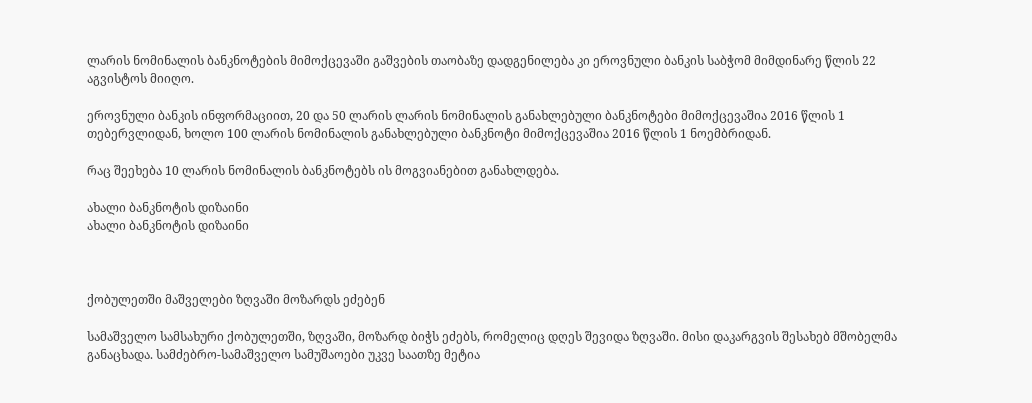ლარის ნომინალის ბანკნოტების მიმოქცევაში გაშვების თაობაზე დადგენილება კი ეროვნული ბანკის საბჭომ მიმდინარე წლის 22 აგვისტოს მიიღო.

ეროვნული ბანკის ინფორმაციით, 20 და 50 ლარის ლარის ნომინალის განახლებული ბანკნოტები მიმოქცევაშია 2016 წლის 1 თებერვლიდან, ხოლო 100 ლარის ნომინალის განახლებული ბანკნოტი მიმოქცევაშია 2016 წლის 1 ნოემბრიდან.

რაც შეეხება 10 ლარის ნომინალის ბანკნოტებს ის მოგვიანებით განახლდება.

ახალი ბანკნოტის დიზაინი
ახალი ბანკნოტის დიზაინი



ქობულეთში მაშველები ზღვაში მოზარდს ეძებენ

სამაშველო სამსახური ქობულეთში, ზღვაში, მოზარდ ბიჭს ეძებს, რომელიც დღეს შევიდა ზღვაში. მისი დაკარგვის შესახებ მშობელმა განაცხადა. სამძებრო-სამაშველო სამუშაოები უკვე საათზე მეტია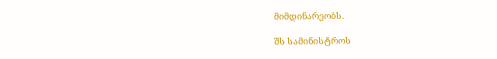მიმდინარეობს.

შს სამინისტროს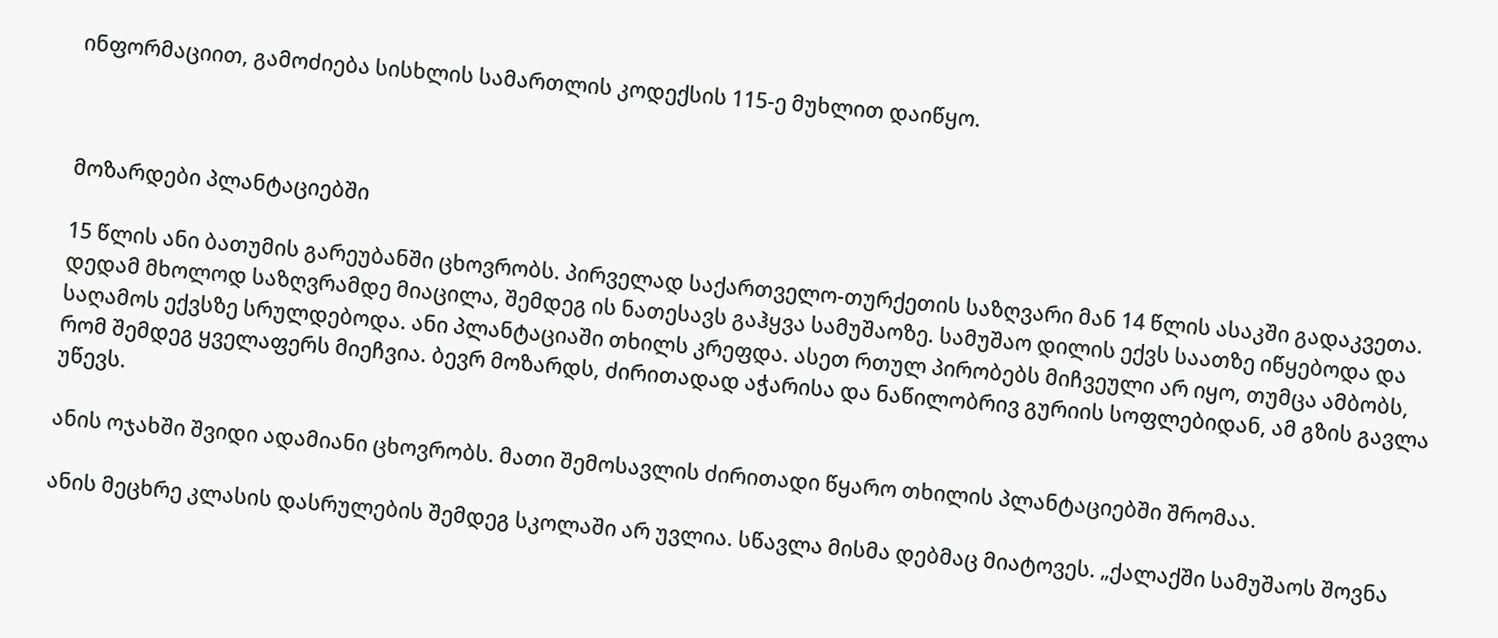ინფორმაციით, გამოძიება სისხლის სამართლის კოდექსის 115-ე მუხლით დაიწყო.



მოზარდები პლანტაციებში

15 წლის ანი ბათუმის გარეუბანში ცხოვრობს. პირველად საქართველო-თურქეთის საზღვარი მან 14 წლის ასაკში გადაკვეთა. დედამ მხოლოდ საზღვრამდე მიაცილა, შემდეგ ის ნათესავს გაჰყვა სამუშაოზე. სამუშაო დილის ექვს საათზე იწყებოდა და საღამოს ექვსზე სრულდებოდა. ანი პლანტაციაში თხილს კრეფდა. ასეთ რთულ პირობებს მიჩვეული არ იყო, თუმცა ამბობს, რომ შემდეგ ყველაფერს მიეჩვია. ბევრ მოზარდს, ძირითადად აჭარისა და ნაწილობრივ გურიის სოფლებიდან, ამ გზის გავლა უწევს.

ანის ოჯახში შვიდი ადამიანი ცხოვრობს. მათი შემოსავლის ძირითადი წყარო თხილის პლანტაციებში შრომაა.

ანის მეცხრე კლასის დასრულების შემდეგ სკოლაში არ უვლია. სწავლა მისმა დებმაც მიატოვეს. „ქალაქში სამუშაოს შოვნა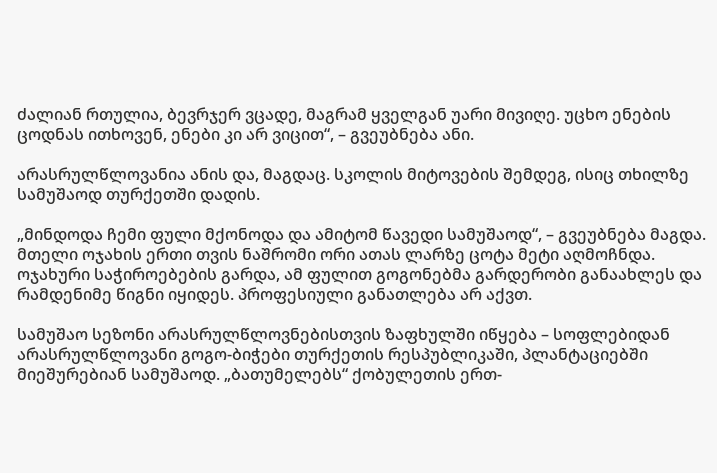ძალიან რთულია, ბევრჯერ ვცადე, მაგრამ ყველგან უარი მივიღე. უცხო ენების ცოდნას ითხოვენ, ენები კი არ ვიცით“, – გვეუბნება ანი.

არასრულწლოვანია ანის და, მაგდაც. სკოლის მიტოვების შემდეგ, ისიც თხილზე სამუშაოდ თურქეთში დადის.

„მინდოდა ჩემი ფული მქონოდა და ამიტომ წავედი სამუშაოდ“, – გვეუბნება მაგდა. მთელი ოჯახის ერთი თვის ნაშრომი ორი ათას ლარზე ცოტა მეტი აღმოჩნდა. ოჯახური საჭიროებების გარდა, ამ ფულით გოგონებმა გარდერობი განაახლეს და რამდენიმე წიგნი იყიდეს. პროფესიული განათლება არ აქვთ.

სამუშაო სეზონი არასრულწლოვნებისთვის ზაფხულში იწყება – სოფლებიდან არასრულწლოვანი გოგო-ბიჭები თურქეთის რესპუბლიკაში, პლანტაციებში მიეშურებიან სამუშაოდ. „ბათუმელებს“ ქობულეთის ერთ-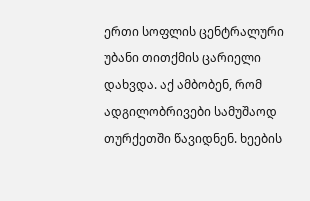ერთი სოფლის ცენტრალური უბანი თითქმის ცარიელი დახვდა. აქ ამბობენ, რომ ადგილობრივები სამუშაოდ თურქეთში წავიდნენ. ხეების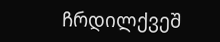ჩრდილქვეშ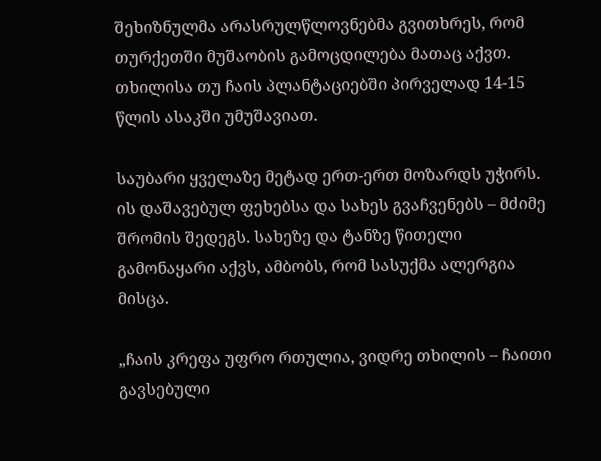შეხიზნულმა არასრულწლოვნებმა გვითხრეს, რომ თურქეთში მუშაობის გამოცდილება მათაც აქვთ. თხილისა თუ ჩაის პლანტაციებში პირველად 14-15 წლის ასაკში უმუშავიათ.

საუბარი ყველაზე მეტად ერთ-ერთ მოზარდს უჭირს. ის დაშავებულ ფეხებსა და სახეს გვაჩვენებს – მძიმე შრომის შედეგს. სახეზე და ტანზე წითელი გამონაყარი აქვს, ამბობს, რომ სასუქმა ალერგია მისცა.

„ჩაის კრეფა უფრო რთულია, ვიდრე თხილის – ჩაითი გავსებული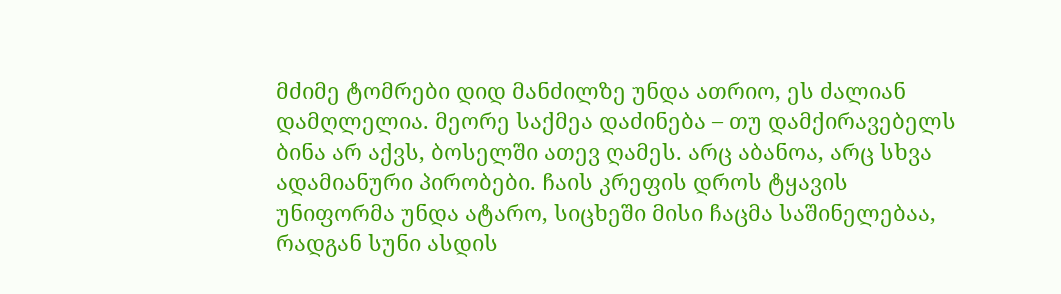მძიმე ტომრები დიდ მანძილზე უნდა ათრიო, ეს ძალიან დამღლელია. მეორე საქმეა დაძინება – თუ დამქირავებელს ბინა არ აქვს, ბოსელში ათევ ღამეს. არც აბანოა, არც სხვა ადამიანური პირობები. ჩაის კრეფის დროს ტყავის უნიფორმა უნდა ატარო, სიცხეში მისი ჩაცმა საშინელებაა, რადგან სუნი ასდის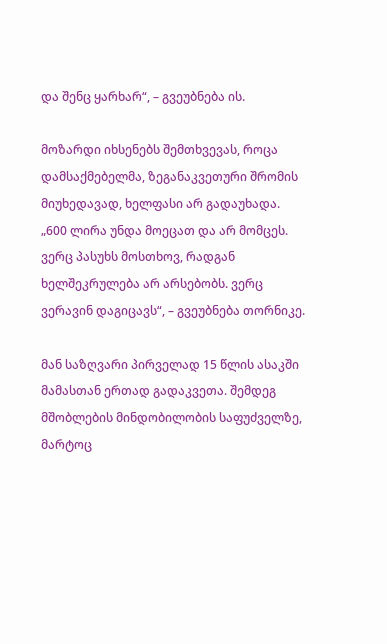და შენც ყარხარ“, – გვეუბნება ის.

მოზარდი იხსენებს შემთხვევას, როცა დამსაქმებელმა, ზეგანაკვეთური შრომის მიუხედავად, ხელფასი არ გადაუხადა. „600 ლირა უნდა მოეცათ და არ მომცეს. ვერც პასუხს მოსთხოვ, რადგან ხელშეკრულება არ არსებობს. ვერც ვერავინ დაგიცავს“, – გვეუბნება თორნიკე.

მან საზღვარი პირველად 15 წლის ასაკში მამასთან ერთად გადაკვეთა. შემდეგ მშობლების მინდობილობის საფუძველზე, მარტოც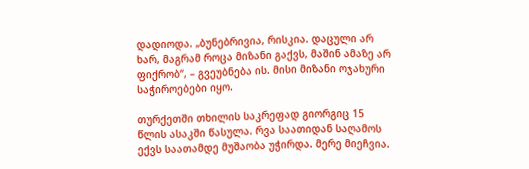დადიოდა. „ბუნებრივია, რისკია. დაცული არ ხარ, მაგრამ როცა მიზანი გაქვს, მაშინ ამაზე არ ფიქრობ“, – გვეუბნება ის. მისი მიზანი ოჯახური საჭიროებები იყო.

თურქეთში თხილის საკრეფად გიორგიც 15 წლის ასაკში წასულა. რვა საათიდან საღამოს ექვს საათამდე მუშაობა უჭირდა. მერე მიეჩვია.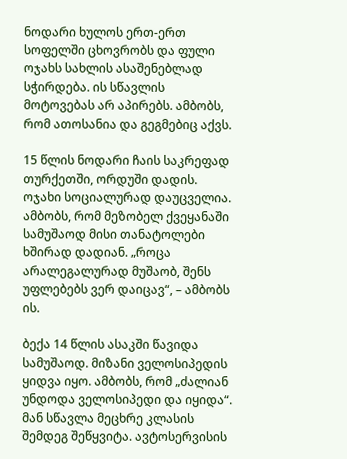ნოდარი ხულოს ერთ-ერთ სოფელში ცხოვრობს და ფული ოჯახს სახლის ასაშენებლად სჭირდება. ის სწავლის მოტოვებას არ აპირებს. ამბობს, რომ ათოსანია და გეგმებიც აქვს.

15 წლის ნოდარი ჩაის საკრეფად თურქეთში, ორდუში დადის. ოჯახი სოციალურად დაუცველია. ამბობს, რომ მეზობელ ქვეყანაში სამუშაოდ მისი თანატოლები ხშირად დადიან. „როცა არალეგალურად მუშაობ, შენს უფლებებს ვერ დაიცავ“, – ამბობს ის.

ბექა 14 წლის ასაკში წავიდა სამუშაოდ. მიზანი ველოსიპედის ყიდვა იყო. ამბობს, რომ „ძალიან უნდოდა ველოსიპედი და იყიდა“. მან სწავლა მეცხრე კლასის შემდეგ შეწყვიტა. ავტოსერვისის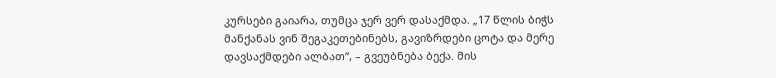კურსები გაიარა, თუმცა ჯერ ვერ დასაქმდა. „17 წლის ბიჭს მანქანას ვინ შეგაკეთებინებს, გავიზრდები ცოტა და მერე დავსაქმდები ალბათ“, – გვეუბნება ბექა. მის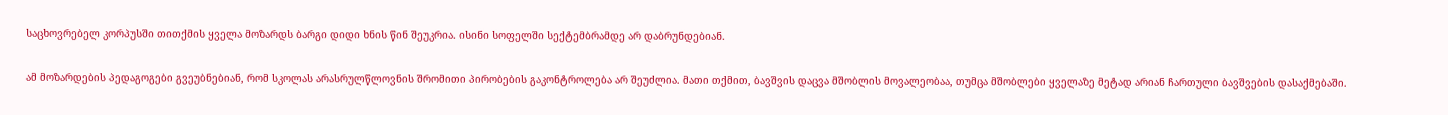საცხოვრებელ კორპუსში თითქმის ყველა მოზარდს ბარგი დიდი ხნის წინ შეუკრია. ისინი სოფელში სექტემბრამდე არ დაბრუნდებიან.

ამ მოზარდების პედაგოგები გვეუბნებიან, რომ სკოლას არასრულწლოვნის შრომითი პირობების გაკონტროლება არ შეუძლია. მათი თქმით, ბავშვის დაცვა მშობლის მოვალეობაა, თუმცა მშობლები ყველაზე მეტად არიან ჩართული ბავშვების დასაქმებაში.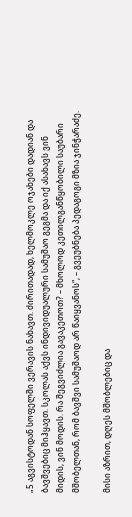„5 აგვისტოდან სოფელში ვერავის ნახავთ. ძირითადად, ხელმოკლე ოჯახები დადიან და ბავშვებიც მიჰყავთ. სკოლას აქვს ინდივიდუალური სამუშაო გეგმა და იქ ასახავს ვინ მიდის, ვინ მოდის. რა შეგვიძლია გავაკეთოთ? – მხოლოდ კეთილგანწყობილი საუბარი მშობელთან, რომ ბავშვი სამუშაოდ არ წაიყვანოს“, – გვეუბნება პედაგოგი მზია ჯინჭარაძე.

მისი აზრით, დღეს მშობლებიც და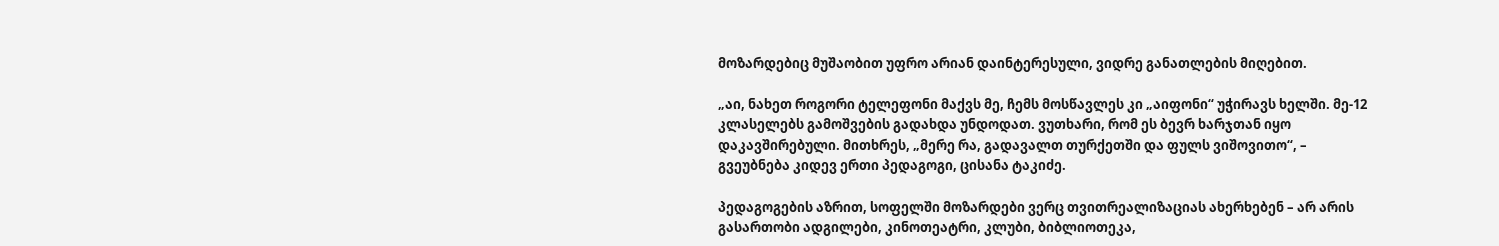მოზარდებიც მუშაობით უფრო არიან დაინტერესული, ვიდრე განათლების მიღებით.

„აი, ნახეთ როგორი ტელეფონი მაქვს მე, ჩემს მოსწავლეს კი „აიფონი“ უჭირავს ხელში. მე-12 კლასელებს გამოშვების გადახდა უნდოდათ. ვუთხარი, რომ ეს ბევრ ხარჯთან იყო დაკავშირებული. მითხრეს, „მერე რა, გადავალთ თურქეთში და ფულს ვიშოვითო“, – გვეუბნება კიდევ ერთი პედაგოგი, ცისანა ტაკიძე.

პედაგოგების აზრით, სოფელში მოზარდები ვერც თვითრეალიზაციას ახერხებენ – არ არის გასართობი ადგილები, კინოთეატრი, კლუბი, ბიბლიოთეკა,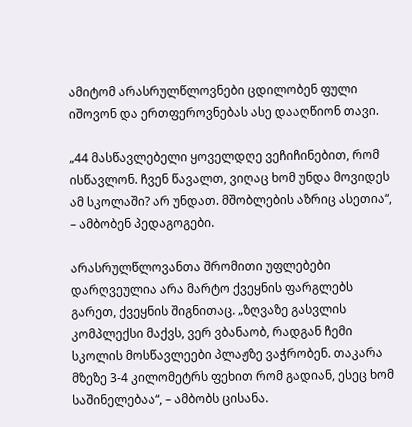ამიტომ არასრულწლოვნები ცდილობენ ფული იშოვონ და ერთფეროვნებას ასე დააღწიონ თავი.

„44 მასწავლებელი ყოველდღე ვეჩიჩინებით, რომ ისწავლონ. ჩვენ წავალთ, ვიღაც ხომ უნდა მოვიდეს ამ სკოლაში? არ უნდათ. მშობლების აზრიც ასეთია“, – ამბობენ პედაგოგები.

არასრულწლოვანთა შრომითი უფლებები დარღვეულია არა მარტო ქვეყნის ფარგლებს გარეთ, ქვეყნის შიგნითაც. „ზღვაზე გასვლის კომპლექსი მაქვს, ვერ ვბანაობ, რადგან ჩემი სკოლის მოსწავლეები პლაჟზე ვაჭრობენ. თაკარა მზეზე 3-4 კილომეტრს ფეხით რომ გადიან, ესეც ხომ საშინელებაა“, – ამბობს ცისანა.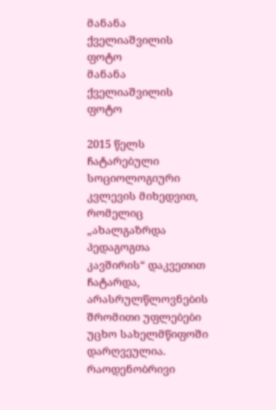მანანა ქველიაშვილის ფოტო
მანანა ქველიაშვილის ფოტო

2015 წელს ჩატარებული სოციოლოგიური კვლევის მიხედვით, რომელიც „ახალგაზრდა პედაგოგთა კავშირის“ დაკვეთით ჩატარდა, არასრულწლოვნების შრომითი უფლებები უცხო სახელმწიფოში დარღვეულია. რაოდენობრივი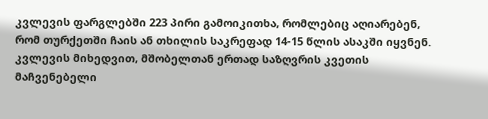კვლევის ფარგლებში 223 პირი გამოიკითხა, რომლებიც აღიარებენ, რომ თურქეთში ჩაის ან თხილის საკრეფად 14-15 წლის ასაკში იყვნენ. კვლევის მიხედვით, მშობელთან ერთად საზღვრის კვეთის მაჩვენებელი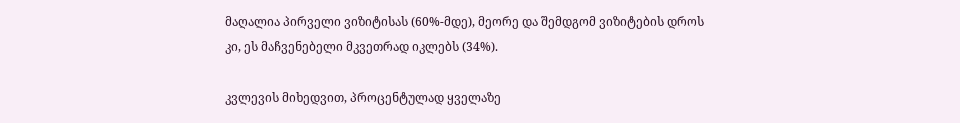მაღალია პირველი ვიზიტისას (60%-მდე), მეორე და შემდგომ ვიზიტების დროს კი, ეს მაჩვენებელი მკვეთრად იკლებს (34%).

კვლევის მიხედვით, პროცენტულად ყველაზე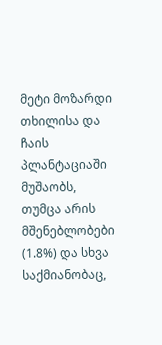მეტი მოზარდი თხილისა და ჩაის პლანტაციაში მუშაობს, თუმცა არის მშენებლობები (1.8%) და სხვა საქმიანობაც,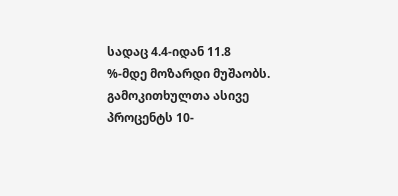სადაც 4.4-იდან 11.8 %-მდე მოზარდი მუშაობს. გამოკითხულთა ასივე პროცენტს 10-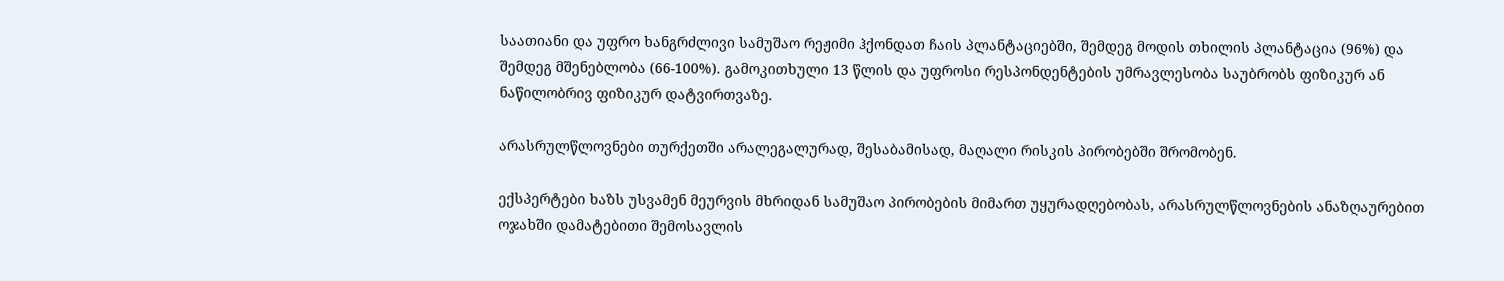საათიანი და უფრო ხანგრძლივი სამუშაო რეჟიმი ჰქონდათ ჩაის პლანტაციებში, შემდეგ მოდის თხილის პლანტაცია (96%) და შემდეგ მშენებლობა (66-100%). გამოკითხული 13 წლის და უფროსი რესპონდენტების უმრავლესობა საუბრობს ფიზიკურ ან ნაწილობრივ ფიზიკურ დატვირთვაზე.

არასრულწლოვნები თურქეთში არალეგალურად, შესაბამისად, მაღალი რისკის პირობებში შრომობენ.

ექსპერტები ხაზს უსვამენ მეურვის მხრიდან სამუშაო პირობების მიმართ უყურადღებობას, არასრულწლოვნების ანაზღაურებით ოჯახში დამატებითი შემოსავლის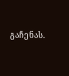გაჩენას.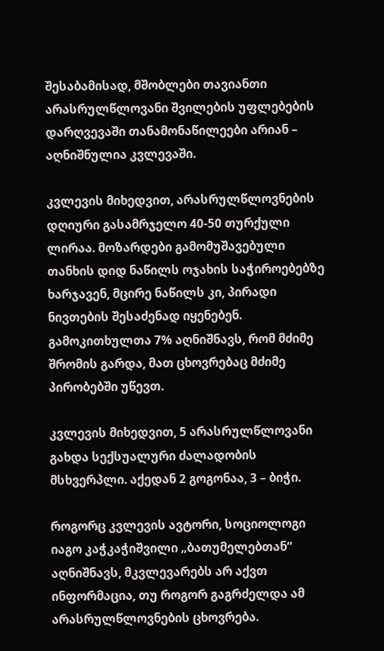შესაბამისად, მშობლები თავიანთი არასრულწლოვანი შვილების უფლებების დარღვევაში თანამონაწილეები არიან – აღნიშნულია კვლევაში.

კვლევის მიხედვით, არასრულწლოვნების დღიური გასამრჯელო 40-50 თურქული ლირაა. მოზარდები გამომუშავებული თანხის დიდ ნაწილს ოჯახის საჭიროებებზე ხარჯავენ, მცირე ნაწილს კი, პირადი ნივთების შესაძენად იყენებენ. გამოკითხულთა 7% აღნიშნავს, რომ მძიმე შრომის გარდა, მათ ცხოვრებაც მძიმე პირობებში უწევთ.

კვლევის მიხედვით, 5 არასრულწლოვანი გახდა სექსუალური ძალადობის მსხვერპლი. აქედან 2 გოგონაა, 3 – ბიჭი.

როგორც კვლევის ავტორი, სოციოლოგი იაგო კაჭკაჭიშვილი „ბათუმელებთან“ აღნიშნავს, მკვლევარებს არ აქვთ ინფორმაცია, თუ როგორ გაგრძელდა ამ არასრულწლოვნების ცხოვრება.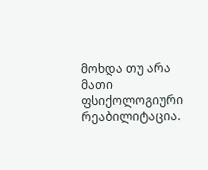მოხდა თუ არა მათი ფსიქოლოგიური რეაბილიტაცია.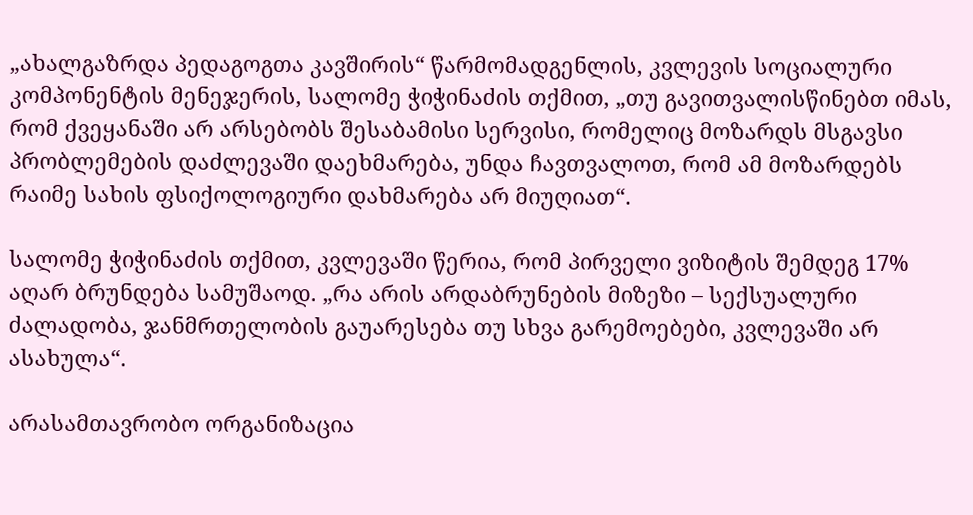„ახალგაზრდა პედაგოგთა კავშირის“ წარმომადგენლის, კვლევის სოციალური კომპონენტის მენეჯერის, სალომე ჭიჭინაძის თქმით, „თუ გავითვალისწინებთ იმას, რომ ქვეყანაში არ არსებობს შესაბამისი სერვისი, რომელიც მოზარდს მსგავსი პრობლემების დაძლევაში დაეხმარება, უნდა ჩავთვალოთ, რომ ამ მოზარდებს რაიმე სახის ფსიქოლოგიური დახმარება არ მიუღიათ“.

სალომე ჭიჭინაძის თქმით, კვლევაში წერია, რომ პირველი ვიზიტის შემდეგ 17% აღარ ბრუნდება სამუშაოდ. „რა არის არდაბრუნების მიზეზი – სექსუალური ძალადობა, ჯანმრთელობის გაუარესება თუ სხვა გარემოებები, კვლევაში არ ასახულა“.

არასამთავრობო ორგანიზაცია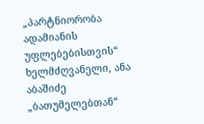„პარტნიორობა ადამიანის უფლებებისთვის“ ხელმძღვანელი, ანა აბაშიძე „ბათუმელებთან“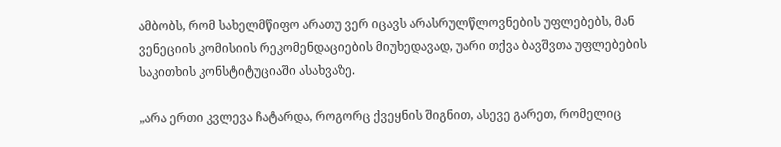ამბობს, რომ სახელმწიფო არათუ ვერ იცავს არასრულწლოვნების უფლებებს, მან ვენეციის კომისიის რეკომენდაციების მიუხედავად, უარი თქვა ბავშვთა უფლებების საკითხის კონსტიტუციაში ასახვაზე.

„არა ერთი კვლევა ჩატარდა, როგორც ქვეყნის შიგნით, ასევე გარეთ, რომელიც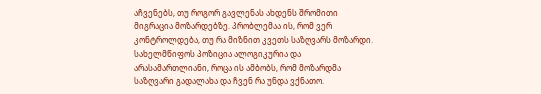აჩვენებს, თუ როგორ გავლენას ახდენს შრომითი მიგრაცია მოზარდებზე. პრობლემაა ის, რომ ვერ კონტროლდება, თუ რა მიზნით კვეთს საზღვარს მოზარდი. სახელმწიფოს პოზიცია ალოგიკურია და არასამართლიანი, როცა ის ამბობს, რომ მოზარდმა საზღვარი გადალახა და ჩვენ რა უნდა ვქნათო.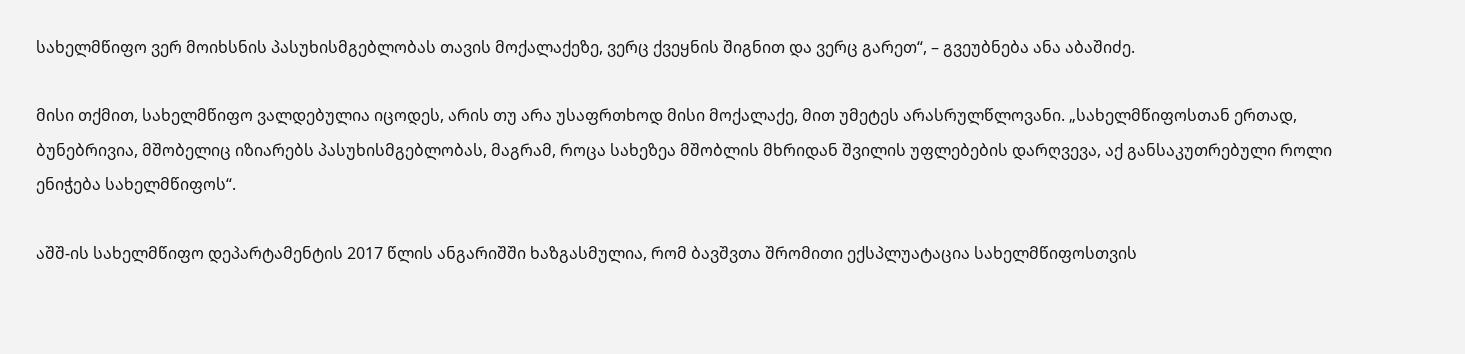სახელმწიფო ვერ მოიხსნის პასუხისმგებლობას თავის მოქალაქეზე, ვერც ქვეყნის შიგნით და ვერც გარეთ“, – გვეუბნება ანა აბაშიძე.

მისი თქმით, სახელმწიფო ვალდებულია იცოდეს, არის თუ არა უსაფრთხოდ მისი მოქალაქე, მით უმეტეს არასრულწლოვანი. „სახელმწიფოსთან ერთად, ბუნებრივია, მშობელიც იზიარებს პასუხისმგებლობას, მაგრამ, როცა სახეზეა მშობლის მხრიდან შვილის უფლებების დარღვევა, აქ განსაკუთრებული როლი ენიჭება სახელმწიფოს“.

აშშ-ის სახელმწიფო დეპარტამენტის 2017 წლის ანგარიშში ხაზგასმულია, რომ ბავშვთა შრომითი ექსპლუატაცია სახელმწიფოსთვის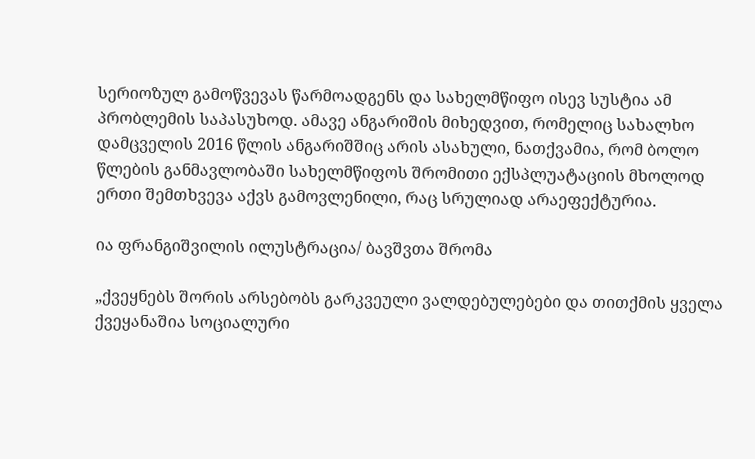სერიოზულ გამოწვევას წარმოადგენს და სახელმწიფო ისევ სუსტია ამ პრობლემის საპასუხოდ. ამავე ანგარიშის მიხედვით, რომელიც სახალხო დამცველის 2016 წლის ანგარიშშიც არის ასახული, ნათქვამია, რომ ბოლო წლების განმავლობაში სახელმწიფოს შრომითი ექსპლუატაციის მხოლოდ ერთი შემთხვევა აქვს გამოვლენილი, რაც სრულიად არაეფექტურია.

ია ფრანგიშვილის ილუსტრაცია/ ბავშვთა შრომა

„ქვეყნებს შორის არსებობს გარკვეული ვალდებულებები და თითქმის ყველა ქვეყანაშია სოციალური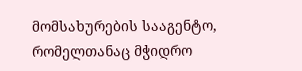მომსახურების სააგენტო, რომელთანაც მჭიდრო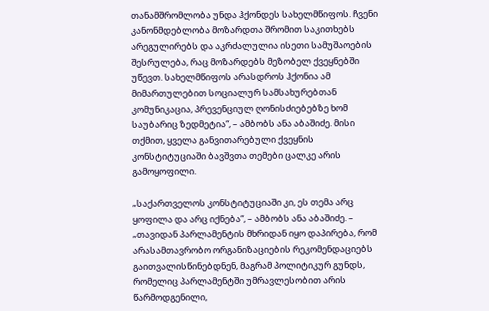თანამშრომლობა უნდა ჰქონდეს სახელმწიფოს. ჩვენი კანონმდებლობა მოზარდთა შრომით საკითხებს არეგულირებს და აკრძალულია ისეთი სამუშაოების შესრულება, რაც მოზარდებს მეზობელ ქვეყნებში უწევთ. სახელმწიფოს არასდროს ჰქონია ამ მიმართულებით სოციალურ სამსახურებთან კომუნიკაცია, პრევენციულ ღონისძიებებზე ხომ საუბარიც ზედმეტია“, – ამბობს ანა აბაშიძე. მისი თქმით, ყველა განვითარებული ქვეყნის კონსტიტუციაში ბავშვთა თემები ცალკე არის გამოყოფილი.

„საქართველოს კონსტიტუციაში კი, ეს თემა არც ყოფილა და არც იქნება“, – ამბობს ანა აბაშიძე. – „თავიდან პარლამენტის მხრიდან იყო დაპირება, რომ არასამთავრობო ორგანიზაციების რეკომენდაციებს გაითვალისწინებდნენ, მაგრამ პოლიტიკურ გუნდს, რომელიც პარლამენტში უმრავლესობით არის წარმოდგენილი,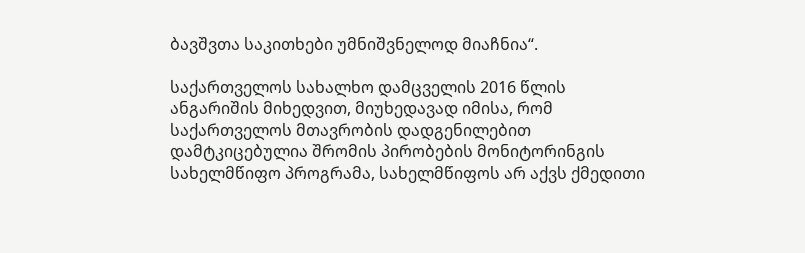ბავშვთა საკითხები უმნიშვნელოდ მიაჩნია“.

საქართველოს სახალხო დამცველის 2016 წლის ანგარიშის მიხედვით, მიუხედავად იმისა, რომ საქართველოს მთავრობის დადგენილებით დამტკიცებულია შრომის პირობების მონიტორინგის სახელმწიფო პროგრამა, სახელმწიფოს არ აქვს ქმედითი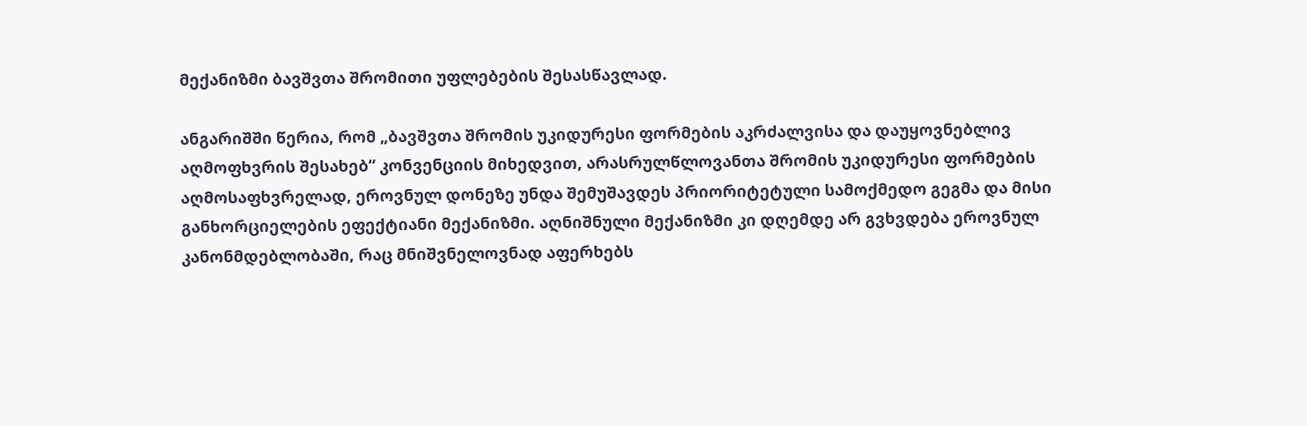მექანიზმი ბავშვთა შრომითი უფლებების შესასწავლად.

ანგარიშში წერია, რომ „ბავშვთა შრომის უკიდურესი ფორმების აკრძალვისა და დაუყოვნებლივ აღმოფხვრის შესახებ“ კონვენციის მიხედვით, არასრულწლოვანთა შრომის უკიდურესი ფორმების აღმოსაფხვრელად, ეროვნულ დონეზე უნდა შემუშავდეს პრიორიტეტული სამოქმედო გეგმა და მისი განხორციელების ეფექტიანი მექანიზმი. აღნიშნული მექანიზმი კი დღემდე არ გვხვდება ეროვნულ კანონმდებლობაში, რაც მნიშვნელოვნად აფერხებს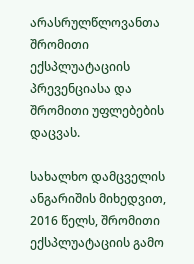არასრულწლოვანთა შრომითი ექსპლუატაციის პრევენციასა და შრომითი უფლებების დაცვას.

სახალხო დამცველის ანგარიშის მიხედვით, 2016 წელს, შრომითი ექსპლუატაციის გამო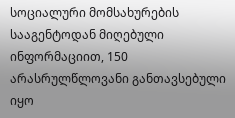სოციალური მომსახურების სააგენტოდან მიღებული ინფორმაციით, 150 არასრულწლოვანი განთავსებული იყო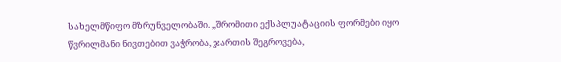სახელმწიფო მზრუნველობაში. „შრომითი ექსპლუატაციის ფორმები იყო წვრილმანი ნივთებით ვაჭრობა, ჯართის შეგროვება,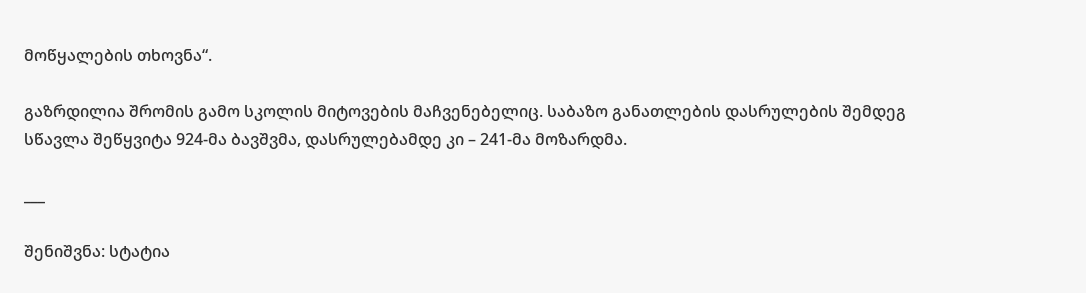მოწყალების თხოვნა“.

გაზრდილია შრომის გამო სკოლის მიტოვების მაჩვენებელიც. საბაზო განათლების დასრულების შემდეგ სწავლა შეწყვიტა 924-მა ბავშვმა, დასრულებამდე კი – 241-მა მოზარდმა.

___

შენიშვნა: სტატია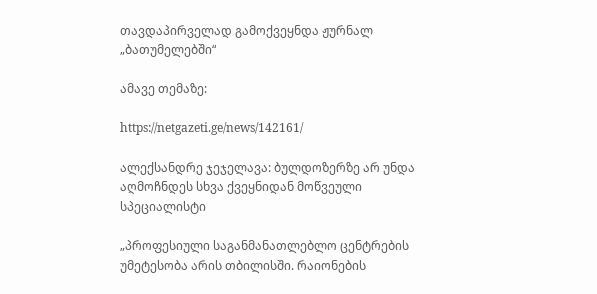თავდაპირველად გამოქვეყნდა ჟურნალ „ბათუმელებში“

ამავე თემაზე:

https://netgazeti.ge/news/142161/

ალექსანდრე ჯეჯელავა: ბულდოზერზე არ უნდა აღმოჩნდეს სხვა ქვეყნიდან მოწვეული სპეციალისტი

„პროფესიული საგანმანათლებლო ცენტრების უმეტესობა არის თბილისში. რაიონების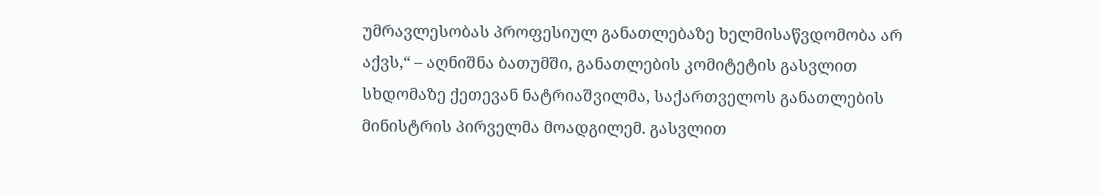უმრავლესობას პროფესიულ განათლებაზე ხელმისაწვდომობა არ აქვს,“ – აღნიშნა ბათუმში, განათლების კომიტეტის გასვლით სხდომაზე ქეთევან ნატრიაშვილმა, საქართველოს განათლების მინისტრის პირველმა მოადგილემ. გასვლით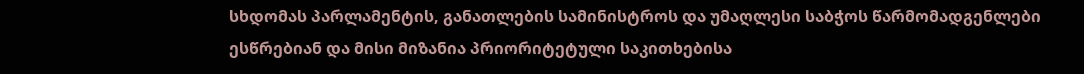სხდომას პარლამენტის, განათლების სამინისტროს და უმაღლესი საბჭოს წარმომადგენლები ესწრებიან და მისი მიზანია პრიორიტეტული საკითხებისა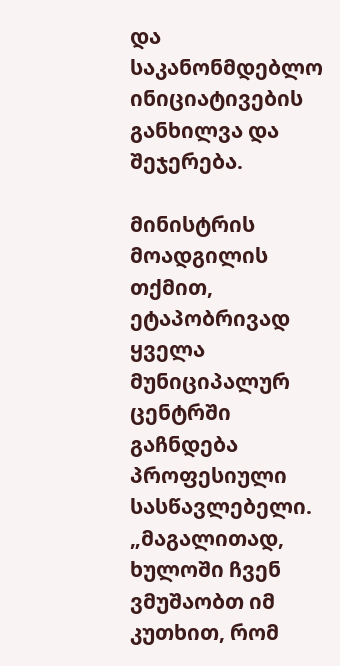და საკანონმდებლო ინიციატივების განხილვა და შეჯერება.

მინისტრის მოადგილის თქმით, ეტაპობრივად ყველა მუნიციპალურ ცენტრში გაჩნდება პროფესიული სასწავლებელი. „მაგალითად, ხულოში ჩვენ ვმუშაობთ იმ კუთხით, რომ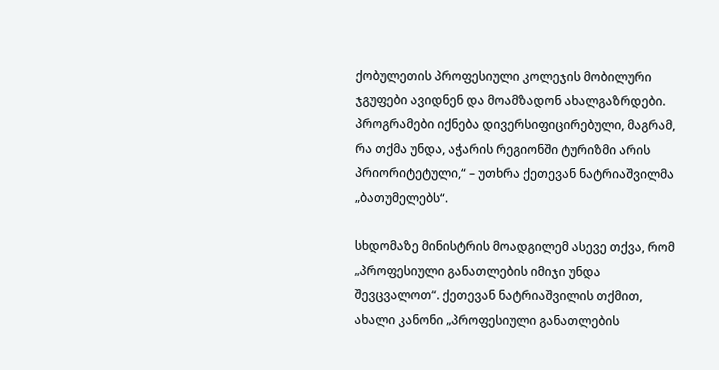ქობულეთის პროფესიული კოლეჯის მობილური ჯგუფები ავიდნენ და მოამზადონ ახალგაზრდები. პროგრამები იქნება დივერსიფიცირებული, მაგრამ, რა თქმა უნდა, აჭარის რეგიონში ტურიზმი არის პრიორიტეტული,“ – უთხრა ქეთევან ნატრიაშვილმა „ბათუმელებს“.

სხდომაზე მინისტრის მოადგილემ ასევე თქვა, რომ „პროფესიული განათლების იმიჯი უნდა შევცვალოთ“. ქეთევან ნატრიაშვილის თქმით, ახალი კანონი „პროფესიული განათლების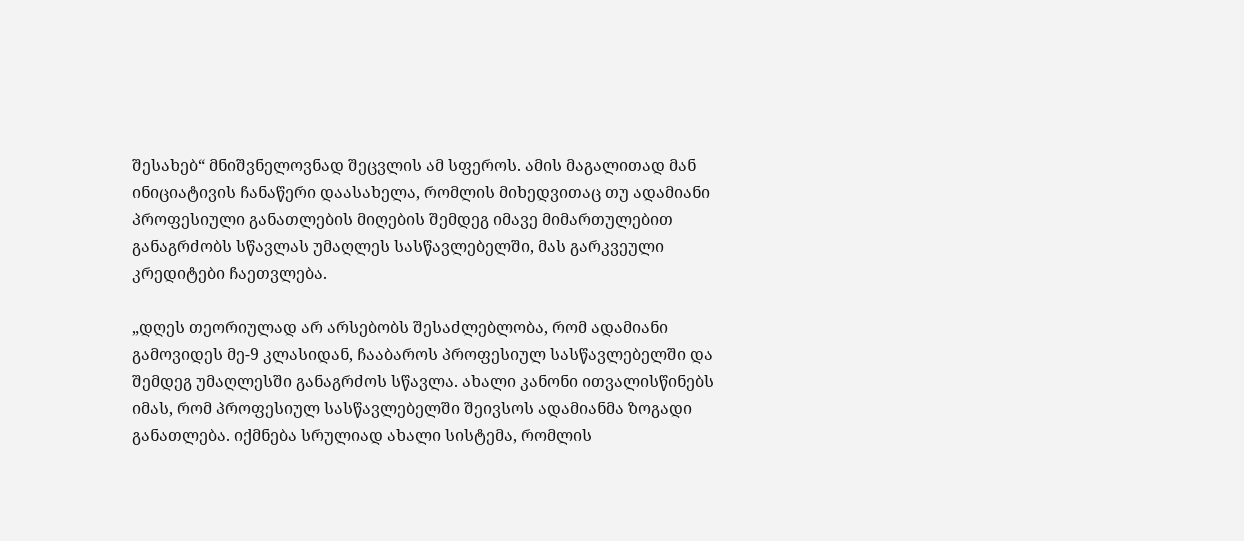შესახებ“ მნიშვნელოვნად შეცვლის ამ სფეროს. ამის მაგალითად მან ინიციატივის ჩანაწერი დაასახელა, რომლის მიხედვითაც თუ ადამიანი პროფესიული განათლების მიღების შემდეგ იმავე მიმართულებით განაგრძობს სწავლას უმაღლეს სასწავლებელში, მას გარკვეული კრედიტები ჩაეთვლება.

„დღეს თეორიულად არ არსებობს შესაძლებლობა, რომ ადამიანი გამოვიდეს მე-9 კლასიდან, ჩააბაროს პროფესიულ სასწავლებელში და შემდეგ უმაღლესში განაგრძოს სწავლა. ახალი კანონი ითვალისწინებს  იმას, რომ პროფესიულ სასწავლებელში შეივსოს ადამიანმა ზოგადი განათლება. იქმნება სრულიად ახალი სისტემა, რომლის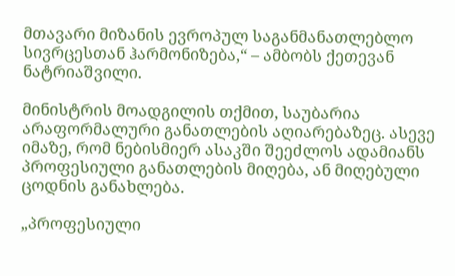მთავარი მიზანის ევროპულ საგანმანათლებლო სივრცესთან ჰარმონიზება,“ – ამბობს ქეთევან ნატრიაშვილი.

მინისტრის მოადგილის თქმით, საუბარია არაფორმალური განათლების აღიარებაზეც. ასევე იმაზე, რომ ნებისმიერ ასაკში შეეძლოს ადამიანს პროფესიული განათლების მიღება, ან მიღებული ცოდნის განახლება.

„პროფესიული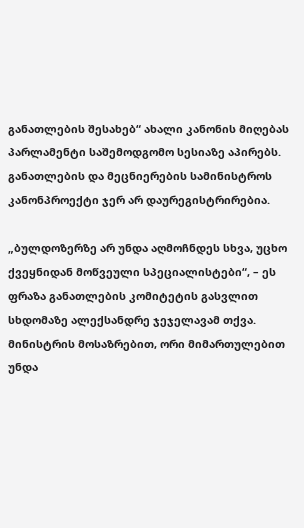განათლების შესახებ“ ახალი კანონის მიღებას პარლამენტი საშემოდგომო სესიაზე აპირებს. განათლების და მეცნიერების სამინისტროს კანონპროექტი ჯერ არ დაურეგისტრირებია.

„ბულდოზერზე არ უნდა აღმოჩნდეს სხვა, უცხო ქვეყნიდან მოწვეული სპეციალისტები“, – ეს ფრაზა განათლების კომიტეტის გასვლით სხდომაზე ალექსანდრე ჯეჯელავამ თქვა. მინისტრის მოსაზრებით, ორი მიმართულებით უნდა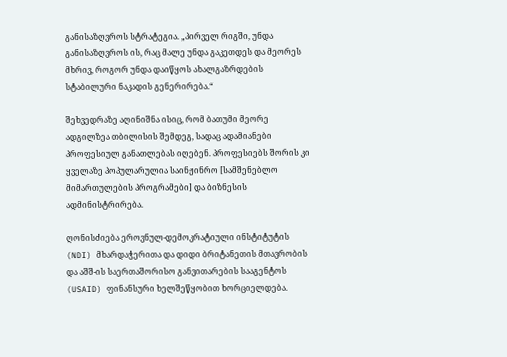განისაზღვროს სტრატეგია. „პირველ რიგში, უნდა განისაზღვროს ის, რაც მალე უნდა გაკეთდეს და მეორეს მხრივ, როგორ უნდა დაიწყოს ახალგაზრდების სტაბილური ნაკადის გენერირება.“

შეხვედრაზე აღინიშნა ისიც, რომ ბათუმი მეორე ადგილზეა თბილისის შემდეგ, სადაც ადამიანები პროფესიულ განათლებას იღებენ. პროფესიებს შორის კი ყველაზე პოპულარულია საინჟინრო [სამშენებლო მიმართულების პროგრამები] და ბიზნესის ადმინისტრირება.

ღონისძიება ეროვნულ-დემოკრატიული ინსტიტუტის (NDI) მხარდაჭერითა და დიდი ბრიტანეთის მთავრობის და აშშ-ის საერთაშორისო განვითარების სააგენტოს (USAID) ფინანსური ხელშეწყობით ხორციელდება.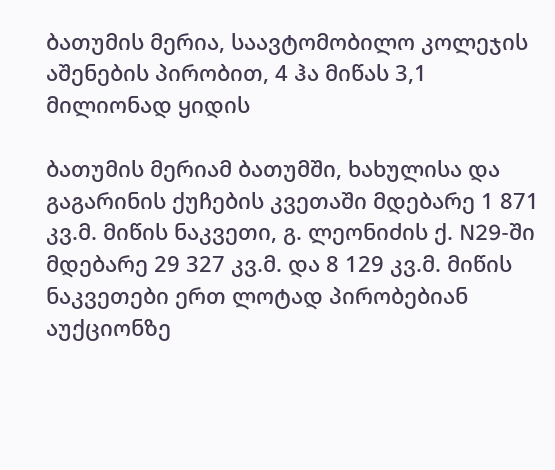ბათუმის მერია, საავტომობილო კოლეჯის აშენების პირობით, 4 ჰა მიწას 3,1 მილიონად ყიდის

ბათუმის მერიამ ბათუმში, ხახულისა და გაგარინის ქუჩების კვეთაში მდებარე 1 871 კვ.მ. მიწის ნაკვეთი, გ. ლეონიძის ქ. N29-ში მდებარე 29 327 კვ.მ. და 8 129 კვ.მ. მიწის ნაკვეთები ერთ ლოტად პირობებიან აუქციონზე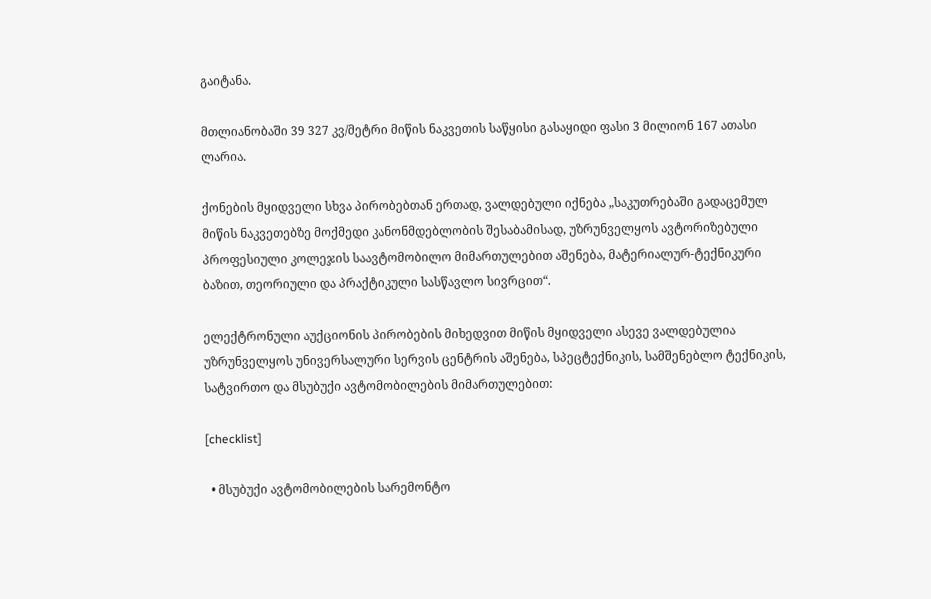გაიტანა.

მთლიანობაში 39 327 კვ/მეტრი მიწის ნაკვეთის საწყისი გასაყიდი ფასი 3 მილიონ 167 ათასი ლარია.

ქონების მყიდველი სხვა პირობებთან ერთად, ვალდებული იქნება „საკუთრებაში გადაცემულ მიწის ნაკვეთებზე მოქმედი კანონმდებლობის შესაბამისად, უზრუნველყოს ავტორიზებული პროფესიული კოლეჯის საავტომობილო მიმართულებით აშენება, მატერიალურ-ტექნიკური ბაზით, თეორიული და პრაქტიკული სასწავლო სივრცით“.

ელექტრონული აუქციონის პირობების მიხედვით მიწის მყიდველი ასევე ვალდებულია უზრუნველყოს უნივერსალური სერვის ცენტრის აშენება, სპეცტექნიკის, სამშენებლო ტექნიკის, სატვირთო და მსუბუქი ავტომობილების მიმართულებით:

[checklist]

  • მსუბუქი ავტომობილების სარემონტო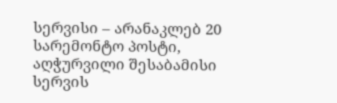სერვისი – არანაკლებ 20 სარემონტო პოსტი, აღჭურვილი შესაბამისი სერვის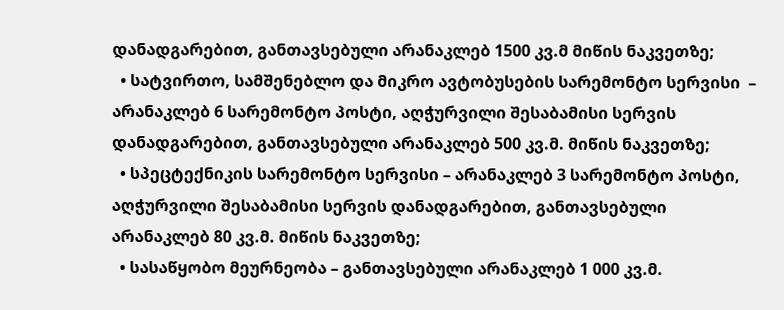დანადგარებით, განთავსებული არანაკლებ 1500 კვ.მ მიწის ნაკვეთზე;
  • სატვირთო, სამშენებლო და მიკრო ავტობუსების სარემონტო სერვისი  – არანაკლებ 6 სარემონტო პოსტი, აღჭურვილი შესაბამისი სერვის დანადგარებით, განთავსებული არანაკლებ 500 კვ.მ. მიწის ნაკვეთზე;
  • სპეცტექნიკის სარემონტო სერვისი – არანაკლებ 3 სარემონტო პოსტი, აღჭურვილი შესაბამისი სერვის დანადგარებით, განთავსებული არანაკლებ 80 კვ.მ. მიწის ნაკვეთზე;
  • სასაწყობო მეურნეობა – განთავსებული არანაკლებ 1 000 კვ.მ.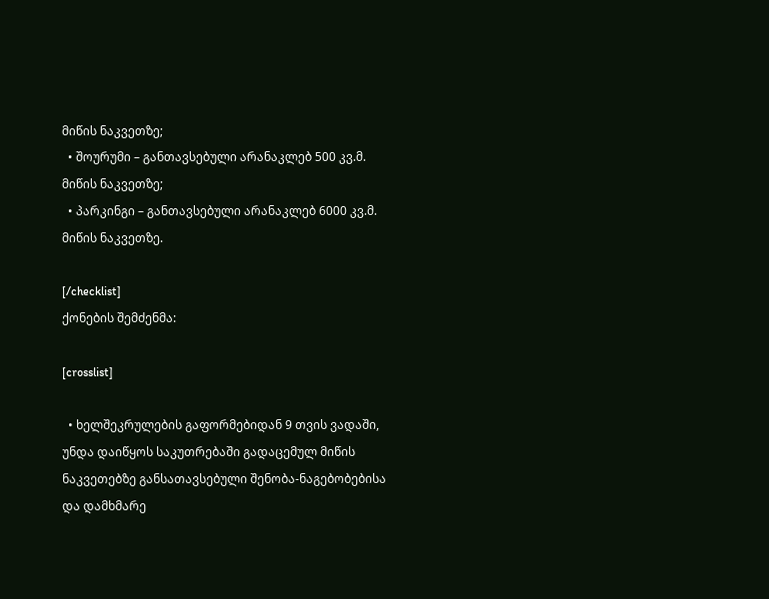მიწის ნაკვეთზე;
  • შოურუმი – განთავსებული არანაკლებ 500 კვ.მ. მიწის ნაკვეთზე;
  • პარკინგი – განთავსებული არანაკლებ 6000 კვ.მ. მიწის ნაკვეთზე.

[/checklist]
ქონების შემძენმა:

[crosslist]

  • ხელშეკრულების გაფორმებიდან 9 თვის ვადაში, უნდა დაიწყოს საკუთრებაში გადაცემულ მიწის ნაკვეთებზე განსათავსებული შენობა-ნაგებობებისა და დამხმარე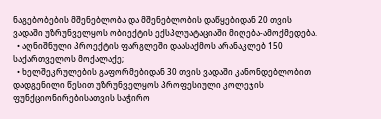ნაგებობების მშენებლობა და მშენებლობის დაწყებიდან 20 თვის ვადაში უზრუნველყოს ობიექტის ექსპლუატაციაში მიღება-ამოქმედება.
  • აღნიშნული პროექტის ფარგლეში დაასაქმოს არანაკლებ 150 საქართველოს მოქალაქე;
  • ხელშეკრულების გაფორმებიდან 30 თვის ვადაში კანონდებლობით დადგენილი წესით უზრუნველყოს პროფესიული კოლეჯის ფუნქციონირებისათვის საჭირო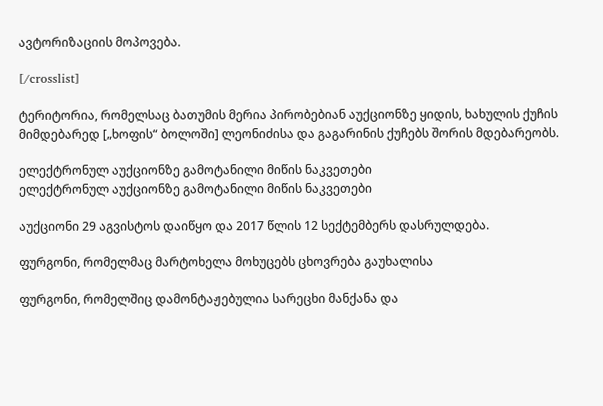ავტორიზაციის მოპოვება.

[/crosslist]

ტერიტორია, რომელსაც ბათუმის მერია პირობებიან აუქციონზე ყიდის, ხახულის ქუჩის მიმდებარედ [„ხოფის“ ბოლოში] ლეონიძისა და გაგარინის ქუჩებს შორის მდებარეობს.

ელექტრონულ აუქციონზე გამოტანილი მიწის ნაკვეთები
ელექტრონულ აუქციონზე გამოტანილი მიწის ნაკვეთები

აუქციონი 29 აგვისტოს დაიწყო და 2017 წლის 12 სექტემბერს დასრულდება.

ფურგონი, რომელმაც მარტოხელა მოხუცებს ცხოვრება გაუხალისა

ფურგონი, რომელშიც დამონტაჟებულია სარეცხი მანქანა და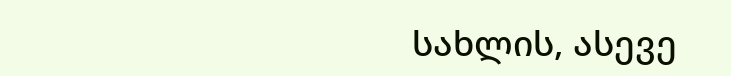სახლის, ასევე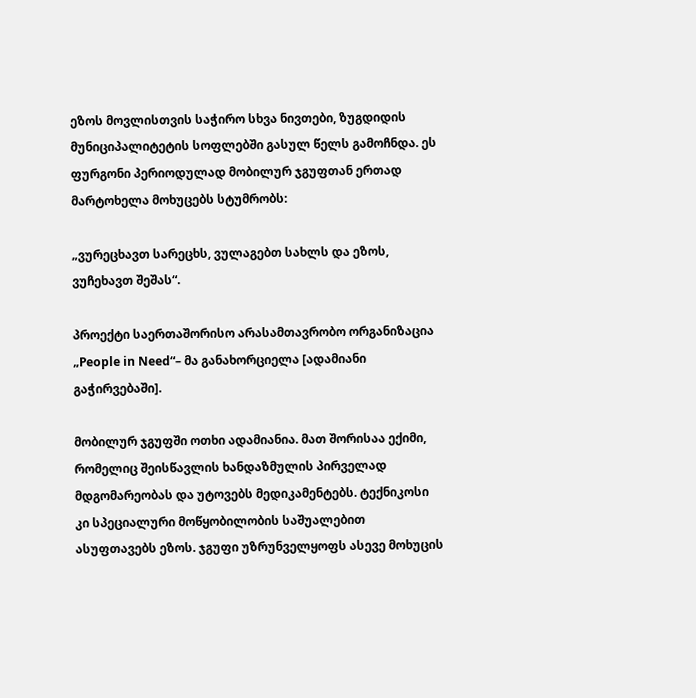ეზოს მოვლისთვის საჭირო სხვა ნივთები, ზუგდიდის მუნიციპალიტეტის სოფლებში გასულ წელს გამოჩნდა. ეს ფურგონი პერიოდულად მობილურ ჯგუფთან ერთად მარტოხელა მოხუცებს სტუმრობს:

„ვურეცხავთ სარეცხს, ვულაგებთ სახლს და ეზოს, ვუჩეხავთ შეშას“.

პროექტი საერთაშორისო არასამთავრობო ორგანიზაცია „People in Need“– მა განახორციელა [ადამიანი გაჭირვებაში].

მობილურ ჯგუფში ოთხი ადამიანია. მათ შორისაა ექიმი, რომელიც შეისწავლის ხანდაზმულის პირველად მდგომარეობას და უტოვებს მედიკამენტებს. ტექნიკოსი კი სპეციალური მოწყობილობის საშუალებით ასუფთავებს ეზოს. ჯგუფი უზრუნველყოფს ასევე მოხუცის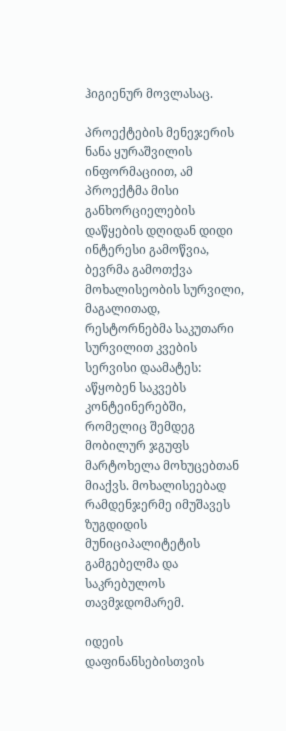ჰიგიენურ მოვლასაც.

პროექტების მენეჯერის ნანა ყურაშვილის ინფორმაციით, ამ პროექტმა მისი განხორციელების დაწყების დღიდან დიდი ინტერესი გამოწვია, ბევრმა გამოთქვა მოხალისეობის სურვილი, მაგალითად,  რესტორნებმა საკუთარი სურვილით კვების სერვისი დაამატეს: აწყობენ საკვებს კონტეინერებში, რომელიც შემდეგ მობილურ ჯგუფს მარტოხელა მოხუცებთან მიაქვს. მოხალისეებად რამდენჯერმე იმუშავეს ზუგდიდის მუნიციპალიტეტის გამგებელმა და საკრებულოს თავმჯდომარემ.

იდეის დაფინანსებისთვის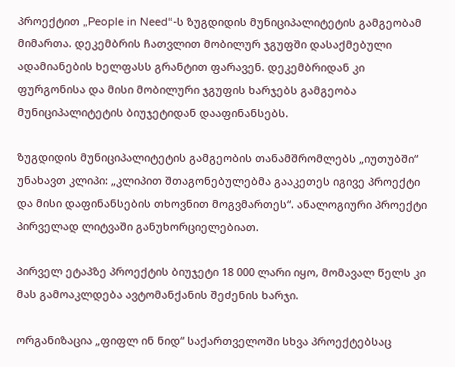პროექტით „People in Need“-ს ზუგდიდის მუნიციპალიტეტის გამგეობამ მიმართა. დეკემბრის ჩათვლით მობილურ ჯგუფში დასაქმებული ადამიანების ხელფასს გრანტით ფარავენ. დეკემბრიდან კი ფურგონისა და მისი მობილური ჯგუფის ხარჯებს გამგეობა მუნიციპალიტეტის ბიუჯეტიდან დააფინანსებს.

ზუგდიდის მუნიციპალიტეტის გამგეობის თანამშრომლებს „იუთუბში“ უნახავთ კლიპი: „კლიპით შთაგონებულებმა გააკეთეს იგივე პროექტი და მისი დაფინანსების თხოვნით მოგვმართეს“. ანალოგიური პროექტი პირველად ლიტვაში განუხორციელებიათ.

პირველ ეტაპზე პროექტის ბიუჯეტი 18 000 ლარი იყო, მომავალ წელს კი მას გამოაკლდება ავტომანქანის შეძენის ხარჯი.

ორგანიზაცია „ფიფლ ინ ნიდ“ საქართველოში სხვა პროექტებსაც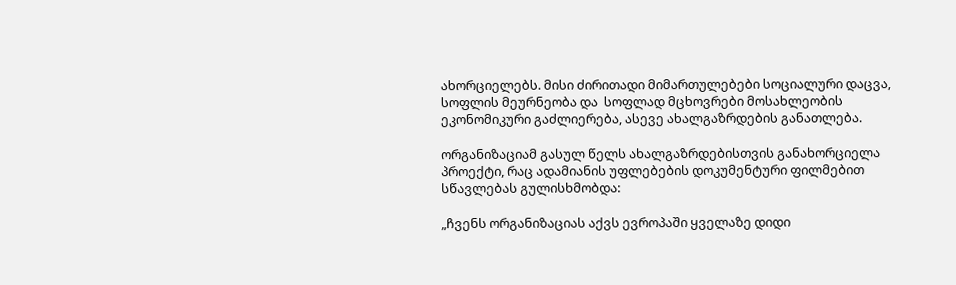ახორციელებს. მისი ძირითადი მიმართულებები სოციალური დაცვა, სოფლის მეურნეობა და  სოფლად მცხოვრები მოსახლეობის ეკონომიკური გაძლიერება, ასევე ახალგაზრდების განათლება.

ორგანიზაციამ გასულ წელს ახალგაზრდებისთვის განახორციელა პროექტი, რაც ადამიანის უფლებების დოკუმენტური ფილმებით სწავლებას გულისხმობდა:

„ჩვენს ორგანიზაციას აქვს ევროპაში ყველაზე დიდი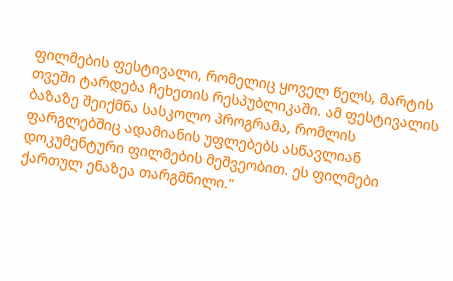ფილმების ფესტივალი, რომელიც ყოველ წელს, მარტის თვეში ტარდება ჩეხეთის რესპუბლიკაში. ამ ფესტივალის ბაზაზე შეიქმნა სასკოლო პროგრამა, რომლის ფარგლებშიც ადამიანის უფლებებს ასწავლიან დოკუმენტური ფილმების მეშვეობით. ეს ფილმები ქართულ ენაზეა თარგმნილი.“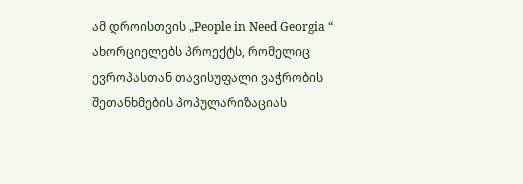ამ დროისთვის „People in Need Georgia “ ახორციელებს პროექტს, რომელიც ევროპასთან თავისუფალი ვაჭრობის შეთანხმების პოპულარიზაციას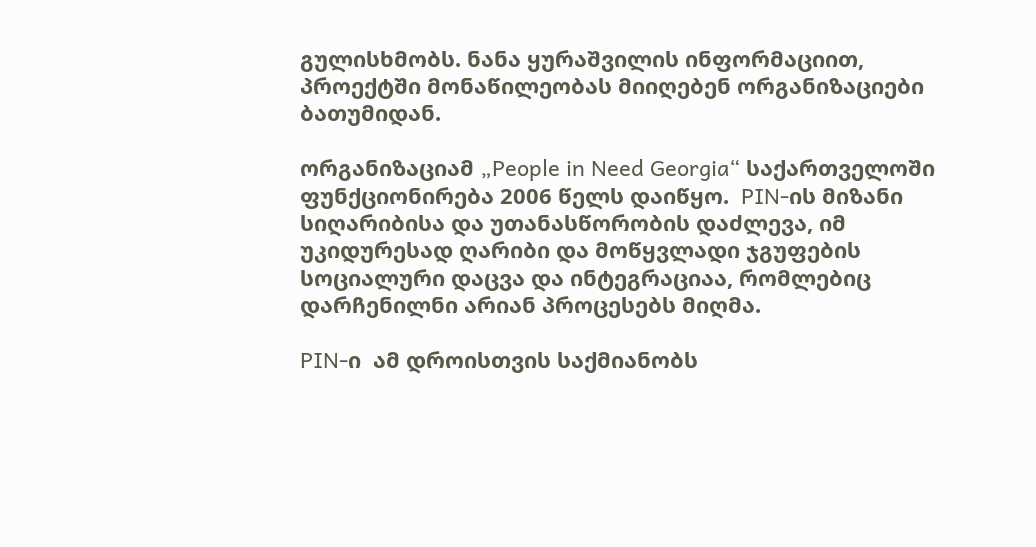გულისხმობს. ნანა ყურაშვილის ინფორმაციით, პროექტში მონაწილეობას მიიღებენ ორგანიზაციები ბათუმიდან.

ორგანიზაციამ „People in Need Georgia“ საქართველოში ფუნქციონირება 2006 წელს დაიწყო.  PIN-ის მიზანი სიღარიბისა და უთანასწორობის დაძლევა, იმ უკიდურესად ღარიბი და მოწყვლადი ჯგუფების სოციალური დაცვა და ინტეგრაციაა, რომლებიც დარჩენილნი არიან პროცესებს მიღმა.

PIN-ი  ამ დროისთვის საქმიანობს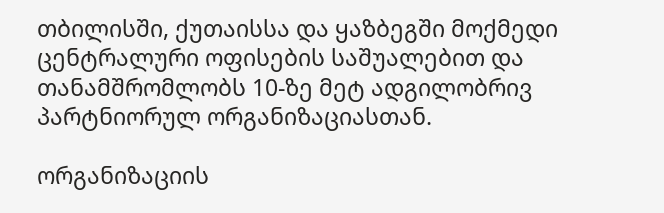თბილისში, ქუთაისსა და ყაზბეგში მოქმედი ცენტრალური ოფისების საშუალებით და თანამშრომლობს 10-ზე მეტ ადგილობრივ პარტნიორულ ორგანიზაციასთან.

ორგანიზაციის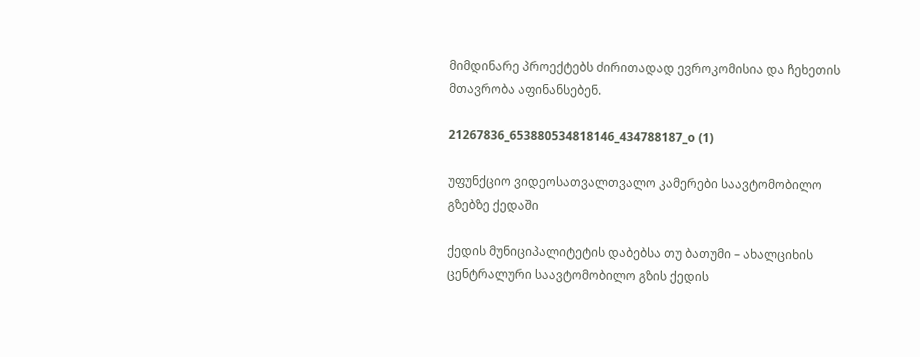მიმდინარე პროექტებს ძირითადად ევროკომისია და ჩეხეთის მთავრობა აფინანსებენ.

21267836_653880534818146_434788187_o (1)

უფუნქციო ვიდეოსათვალთვალო კამერები საავტომობილო გზებზე ქედაში

ქედის მუნიციპალიტეტის დაბებსა თუ ბათუმი – ახალციხის ცენტრალური საავტომობილო გზის ქედის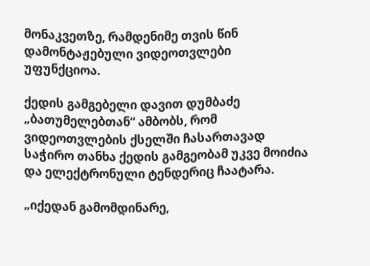მონაკვეთზე, რამდენიმე თვის წინ დამონტაჟებული ვიდეოთვლები უფუნქციოა.

ქედის გამგებელი დავით დუმბაძე „ბათუმელებთან“ ამბობს, რომ ვიდეოთვლების ქსელში ჩასართავად საჭირო თანხა ქედის გამგეობამ უკვე მოიძია და ელექტრონული ტენდერიც ჩაატარა.

„იქედან გამომდინარე,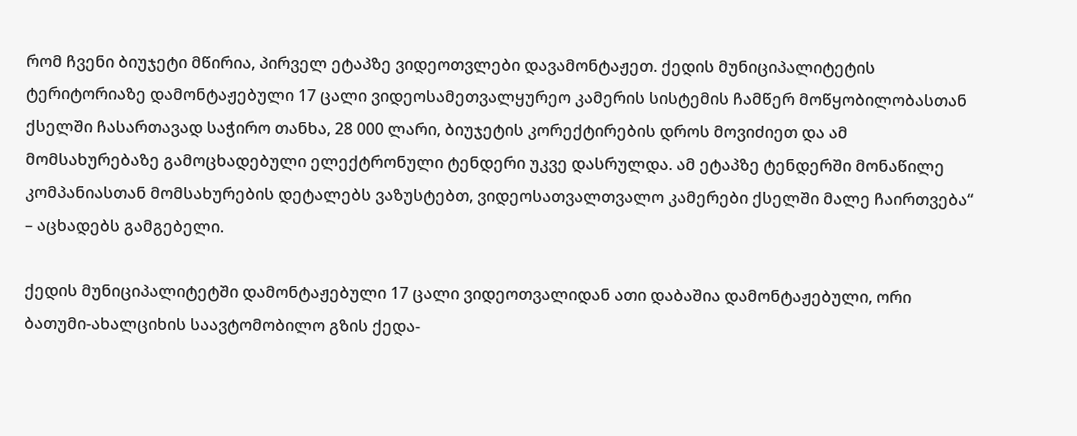რომ ჩვენი ბიუჯეტი მწირია, პირველ ეტაპზე ვიდეოთვლები დავამონტაჟეთ. ქედის მუნიციპალიტეტის ტერიტორიაზე დამონტაჟებული 17 ცალი ვიდეოსამეთვალყურეო კამერის სისტემის ჩამწერ მოწყობილობასთან ქსელში ჩასართავად საჭირო თანხა, 28 000 ლარი, ბიუჯეტის კორექტირების დროს მოვიძიეთ და ამ მომსახურებაზე გამოცხადებული ელექტრონული ტენდერი უკვე დასრულდა. ამ ეტაპზე ტენდერში მონაწილე კომპანიასთან მომსახურების დეტალებს ვაზუსტებთ, ვიდეოსათვალთვალო კამერები ქსელში მალე ჩაირთვება“ – აცხადებს გამგებელი.

ქედის მუნიციპალიტეტში დამონტაჟებული 17 ცალი ვიდეოთვალიდან ათი დაბაშია დამონტაჟებული, ორი ბათუმი-ახალციხის საავტომობილო გზის ქედა-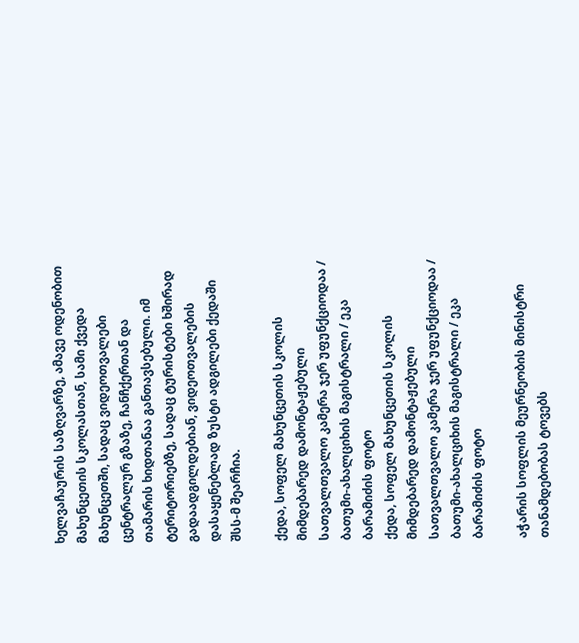ხელვაჩაურის საზღვარზე, ამავე ოდენობით მახუნცეთის სკოლასთან, სამი ქვედა მახუნცეთში, სადაც ვიდეოთვალები ცენტრალურ გზაზე, ჩანჩქერთან და თამარის ხიდთანაა განთავსებული. იმ ტერიტორიებზე, სადაც ტურისტები ხშირად გადაადგილდებიან, ვიდეოთვალების დასაყენებლად ზუსტი ადგილები ქედაში შსს-მ შეარჩია.

ქედა, სოფელ მახუნცეთის სკოლის მიმდებარედ დამონტაჟებული სათვალთვალო კამერა ჯერ უფუნქციოდაა / ბათუმი-ახალციხის მაგისტრალი / ეკა ბარამიძის ფოტო
ქედა, სოფელ მახუნცეთის სკოლის მიმდებარედ დამონტაჟებული სათვალთვალო კამერა ჯერ უფუნქციოდაა / ბათუმი-ახალციხის მაგისტრალი / ეკა ბარამიძის ფოტო

აჭარის სოფლის მეურნეობის მინისტრი თანამდებობას ტოვებს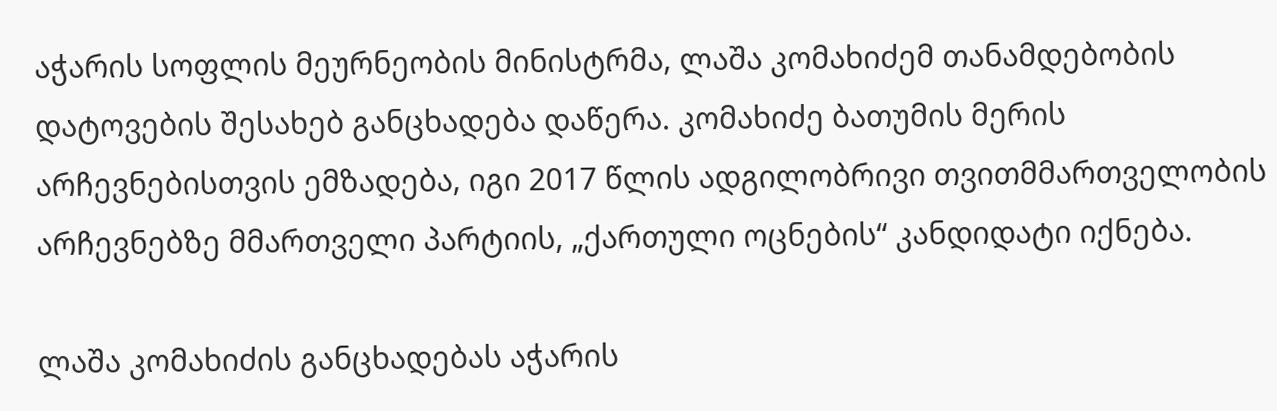აჭარის სოფლის მეურნეობის მინისტრმა, ლაშა კომახიძემ თანამდებობის დატოვების შესახებ განცხადება დაწერა. კომახიძე ბათუმის მერის არჩევნებისთვის ემზადება, იგი 2017 წლის ადგილობრივი თვითმმართველობის არჩევნებზე მმართველი პარტიის, „ქართული ოცნების“ კანდიდატი იქნება.

ლაშა კომახიძის განცხადებას აჭარის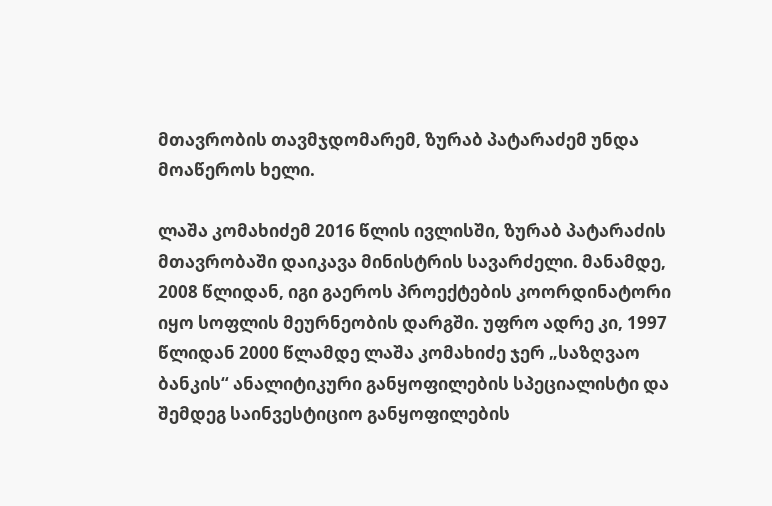მთავრობის თავმჯდომარემ, ზურაბ პატარაძემ უნდა მოაწეროს ხელი.

ლაშა კომახიძემ 2016 წლის ივლისში, ზურაბ პატარაძის მთავრობაში დაიკავა მინისტრის სავარძელი. მანამდე, 2008 წლიდან, იგი გაეროს პროექტების კოორდინატორი იყო სოფლის მეურნეობის დარგში. უფრო ადრე კი, 1997 წლიდან 2000 წლამდე ლაშა კომახიძე ჯერ „საზღვაო ბანკის“ ანალიტიკური განყოფილების სპეციალისტი და შემდეგ საინვესტიციო განყოფილების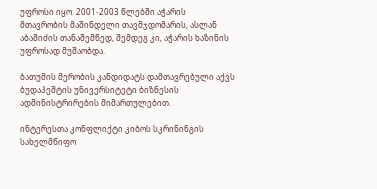უფროსი იყო. 2001-2003 წლებში აჭარის მთავრობის მაშინდელი თავმჯდომარის, ასლან აბაშიძის თანაშემწედ, შემდეგ კი, აჭარის ხაზინის უფროსად მუშაობდა.

ბათუმის მერობის კანდიდატს დამთავრებული აქვს  ბუდაპეშტის უნივერსიტეტი ბიზნესის ადმინისტრირების მიმართულებით.

ინტერესთა კონფლიქტი კიბოს სკრინინგის სახელმწიფო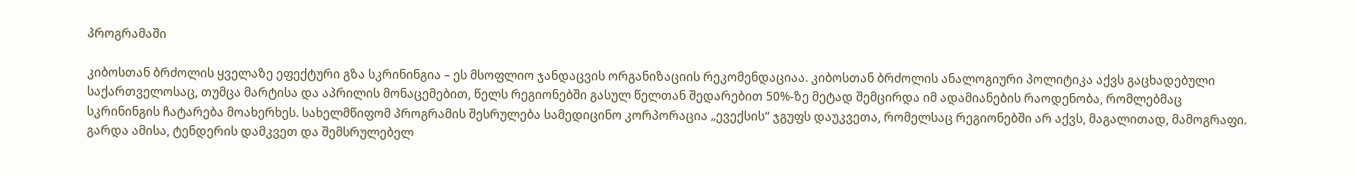პროგრამაში

კიბოსთან ბრძოლის ყველაზე ეფექტური გზა სკრინინგია – ეს მსოფლიო ჯანდაცვის ორგანიზაციის რეკომენდაციაა. კიბოსთან ბრძოლის ანალოგიური პოლიტიკა აქვს გაცხადებული საქართველოსაც, თუმცა მარტისა და აპრილის მონაცემებით, წელს რეგიონებში გასულ წელთან შედარებით 50%-ზე მეტად შემცირდა იმ ადამიანების რაოდენობა, რომლებმაც სკრინინგის ჩატარება მოახერხეს. სახელმწიფომ პროგრამის შესრულება სამედიცინო კორპორაცია „ევექსის“ ჯგუფს დაუკვეთა, რომელსაც რეგიონებში არ აქვს, მაგალითად, მამოგრაფი. გარდა ამისა, ტენდერის დამკვეთ და შემსრულებელ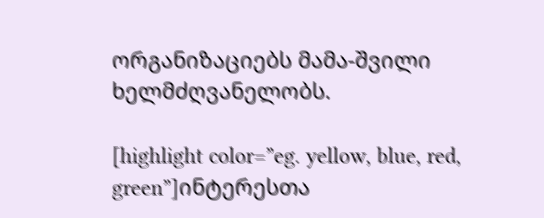ორგანიზაციებს მამა-შვილი ხელმძღვანელობს.

[highlight color=”eg. yellow, blue, red, green”]ინტერესთა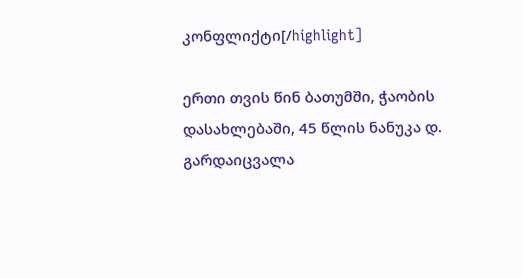კონფლიქტი[/highlight]

ერთი თვის წინ ბათუმში, ჭაობის დასახლებაში, 45 წლის ნანუკა დ. გარდაიცვალა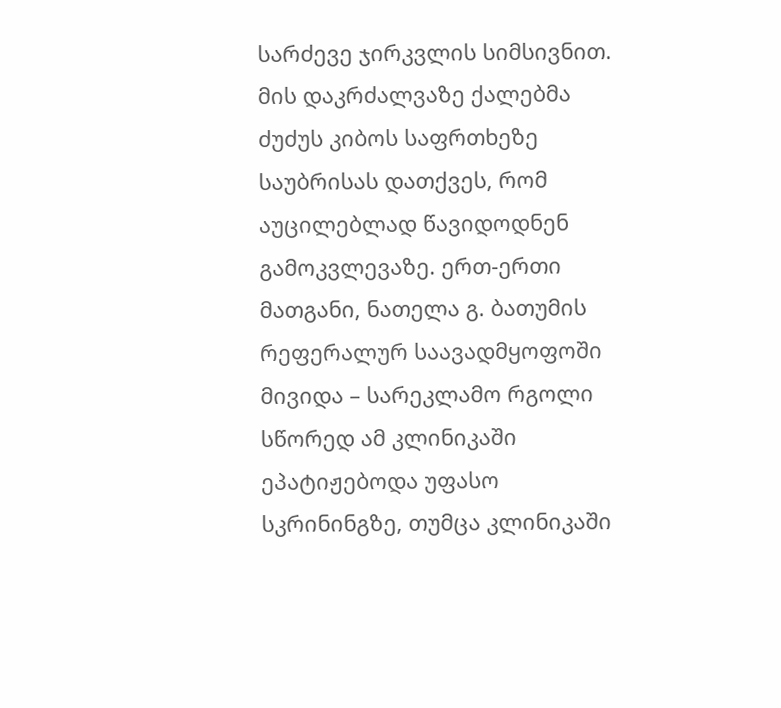სარძევე ჯირკვლის სიმსივნით. მის დაკრძალვაზე ქალებმა ძუძუს კიბოს საფრთხეზე საუბრისას დათქვეს, რომ აუცილებლად წავიდოდნენ გამოკვლევაზე. ერთ-ერთი მათგანი, ნათელა გ. ბათუმის რეფერალურ საავადმყოფოში მივიდა – სარეკლამო რგოლი სწორედ ამ კლინიკაში ეპატიჟებოდა უფასო სკრინინგზე, თუმცა კლინიკაში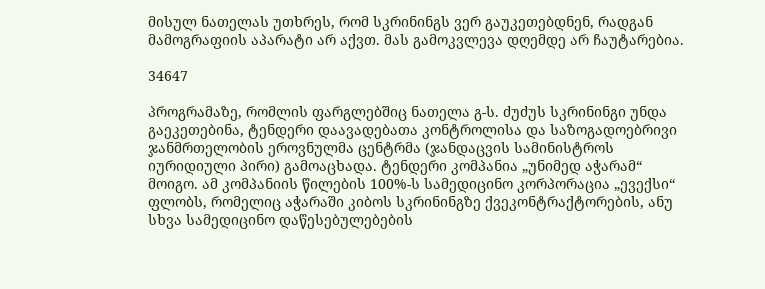მისულ ნათელას უთხრეს, რომ სკრინინგს ვერ გაუკეთებდნენ, რადგან მამოგრაფიის აპარატი არ აქვთ. მას გამოკვლევა დღემდე არ ჩაუტარებია.

34647

პროგრამაზე, რომლის ფარგლებშიც ნათელა გ-ს. ძუძუს სკრინინგი უნდა გაეკეთებინა, ტენდერი დაავადებათა კონტროლისა და საზოგადოებრივი ჯანმრთელობის ეროვნულმა ცენტრმა (ჯანდაცვის სამინისტროს იურიდიული პირი) გამოაცხადა. ტენდერი კომპანია „უნიმედ აჭარამ“ მოიგო. ამ კომპანიის წილების 100%-ს სამედიცინო კორპორაცია „ევექსი“ ფლობს, რომელიც აჭარაში კიბოს სკრინინგზე ქვეკონტრაქტორების, ანუ სხვა სამედიცინო დაწესებულებების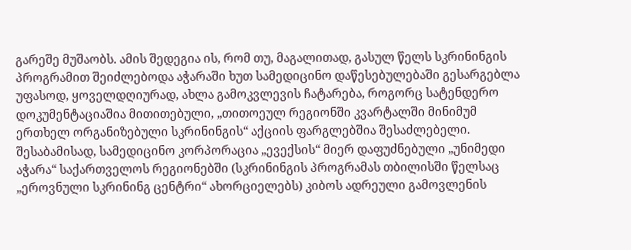გარეშე მუშაობს. ამის შედეგია ის, რომ თუ, მაგალითად, გასულ წელს სკრინინგის პროგრამით შეიძლებოდა აჭარაში ხუთ სამედიცინო დაწესებულებაში გესარგებლა უფასოდ, ყოველდღიურად, ახლა გამოკვლევის ჩატარება, როგორც სატენდერო დოკუმენტაციაშია მითითებული, „თითოეულ რეგიონში კვარტალში მინიმუმ ერთხელ ორგანიზებული სკრინინგის“ აქციის ფარგლებშია შესაძლებელი. შესაბამისად, სამედიცინო კორპორაცია „ევექსის“ მიერ დაფუძნებული „უნიმედი აჭარა“ საქართველოს რეგიონებში (სკრინინგის პროგრამას თბილისში წელსაც „ეროვნული სკრინინგ ცენტრი“ ახორციელებს) კიბოს ადრეული გამოვლენის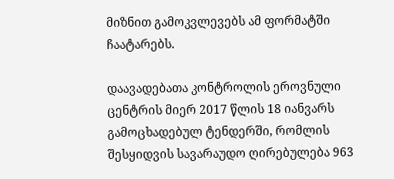მიზნით გამოკვლევებს ამ ფორმატში ჩაატარებს.

დაავადებათა კონტროლის ეროვნული ცენტრის მიერ 2017 წლის 18 იანვარს გამოცხადებულ ტენდერში, რომლის შესყიდვის სავარაუდო ღირებულება 963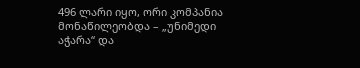496 ლარი იყო, ორი კომპანია მონაწილეობდა – „უნიმედი აჭარა“ და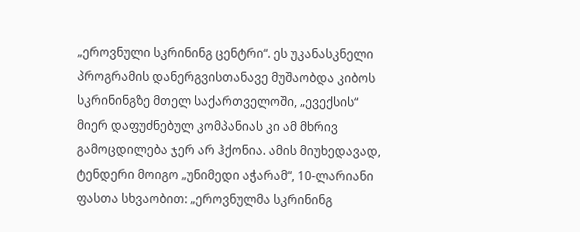„ეროვნული სკრინინგ ცენტრი“. ეს უკანასკნელი პროგრამის დანერგვისთანავე მუშაობდა კიბოს სკრინინგზე მთელ საქართველოში, „ევექსის“ მიერ დაფუძნებულ კომპანიას კი ამ მხრივ გამოცდილება ჯერ არ ჰქონია. ამის მიუხედავად, ტენდერი მოიგო „უნიმედი აჭარამ“, 10-ლარიანი ფასთა სხვაობით: „ეროვნულმა სკრინინგ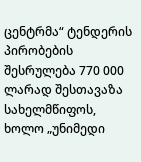ცენტრმა“ ტენდერის პირობების შესრულება 770 000 ლარად შესთავაზა სახელმწიფოს, ხოლო „უნიმედი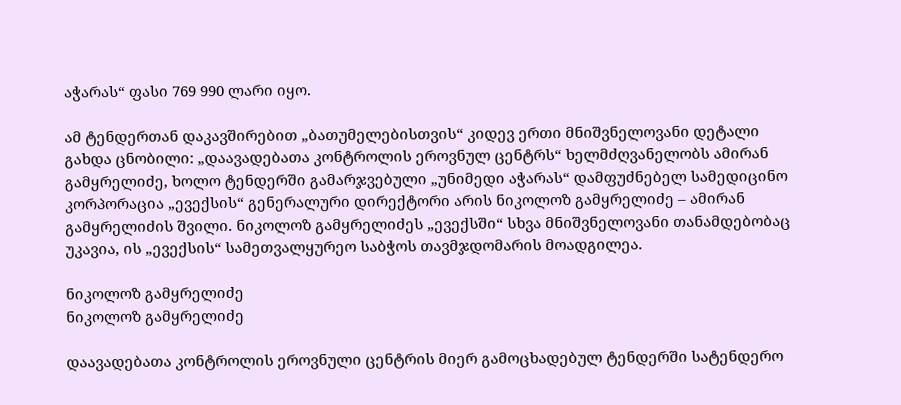აჭარას“ ფასი 769 990 ლარი იყო.

ამ ტენდერთან დაკავშირებით „ბათუმელებისთვის“ კიდევ ერთი მნიშვნელოვანი დეტალი გახდა ცნობილი: „დაავადებათა კონტროლის ეროვნულ ცენტრს“ ხელმძღვანელობს ამირან გამყრელიძე, ხოლო ტენდერში გამარჯვებული „უნიმედი აჭარას“ დამფუძნებელ სამედიცინო კორპორაცია „ევექსის“ გენერალური დირექტორი არის ნიკოლოზ გამყრელიძე – ამირან გამყრელიძის შვილი. ნიკოლოზ გამყრელიძეს „ევექსში“ სხვა მნიშვნელოვანი თანამდებობაც უკავია, ის „ევექსის“ სამეთვალყურეო საბჭოს თავმჯდომარის მოადგილეა.

ნიკოლოზ გამყრელიძე
ნიკოლოზ გამყრელიძე

დაავადებათა კონტროლის ეროვნული ცენტრის მიერ გამოცხადებულ ტენდერში სატენდერო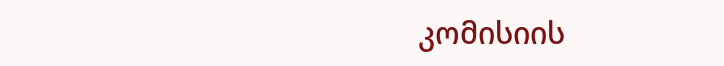კომისიის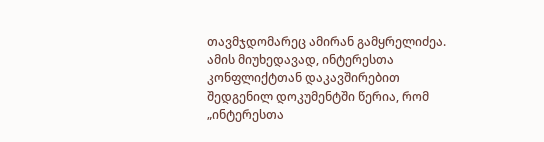თავმჯდომარეც ამირან გამყრელიძეა. ამის მიუხედავად, ინტერესთა კონფლიქტთან დაკავშირებით შედგენილ დოკუმენტში წერია, რომ „ინტერესთა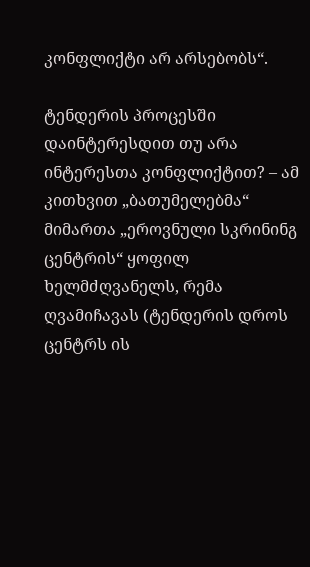კონფლიქტი არ არსებობს“.

ტენდერის პროცესში დაინტერესდით თუ არა ინტერესთა კონფლიქტით? – ამ კითხვით „ბათუმელებმა“ მიმართა „ეროვნული სკრინინგ ცენტრის“ ყოფილ ხელმძღვანელს, რემა ღვამიჩავას (ტენდერის დროს ცენტრს ის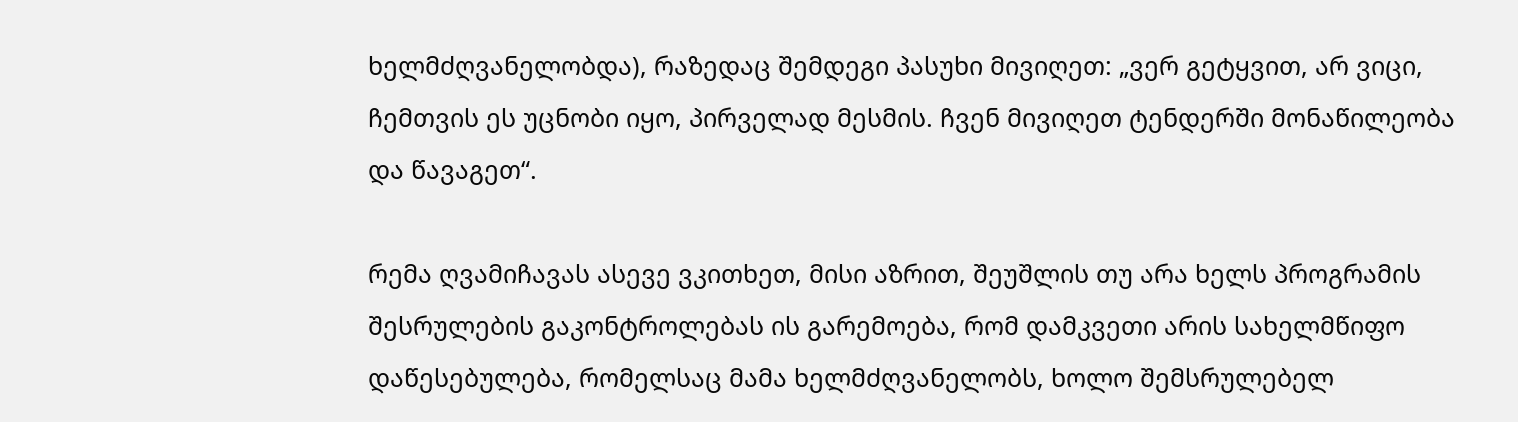ხელმძღვანელობდა), რაზედაც შემდეგი პასუხი მივიღეთ: „ვერ გეტყვით, არ ვიცი, ჩემთვის ეს უცნობი იყო, პირველად მესმის. ჩვენ მივიღეთ ტენდერში მონაწილეობა და წავაგეთ“.

რემა ღვამიჩავას ასევე ვკითხეთ, მისი აზრით, შეუშლის თუ არა ხელს პროგრამის შესრულების გაკონტროლებას ის გარემოება, რომ დამკვეთი არის სახელმწიფო დაწესებულება, რომელსაც მამა ხელმძღვანელობს, ხოლო შემსრულებელ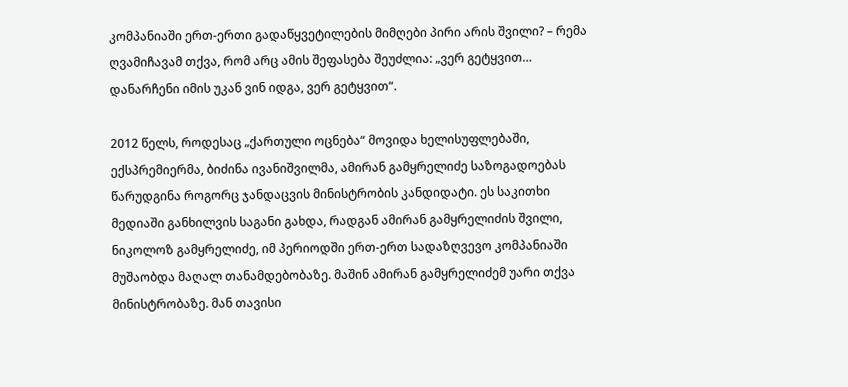კომპანიაში ერთ-ერთი გადაწყვეტილების მიმღები პირი არის შვილი? – რემა ღვამიჩავამ თქვა, რომ არც ამის შეფასება შეუძლია: „ვერ გეტყვით… დანარჩენი იმის უკან ვინ იდგა, ვერ გეტყვით“.

2012 წელს, როდესაც „ქართული ოცნება“ მოვიდა ხელისუფლებაში, ექსპრემიერმა, ბიძინა ივანიშვილმა, ამირან გამყრელიძე საზოგადოებას წარუდგინა როგორც ჯანდაცვის მინისტრობის კანდიდატი. ეს საკითხი მედიაში განხილვის საგანი გახდა, რადგან ამირან გამყრელიძის შვილი, ნიკოლოზ გამყრელიძე, იმ პერიოდში ერთ-ერთ სადაზღვევო კომპანიაში მუშაობდა მაღალ თანამდებობაზე. მაშინ ამირან გამყრელიძემ უარი თქვა მინისტრობაზე. მან თავისი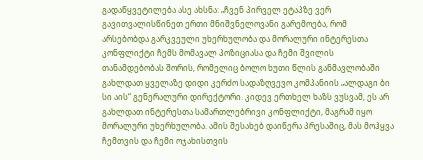გადაწყვეტილება ასე ახსნა: „ჩვენ პირველ ეტაპზე ვერ გავითვალისწინეთ ერთი მნიშვნელოვანი გარემოება, რომ არსებობდა გარკვეული უხერხულობა და მორალური ინტერესთა კონფლიქტი ჩემს მომავალ პოზიციასა და ჩემი შვილის თანამდებობას შორის, რომელიც ბოლო ხუთი წლის განმავლობაში გახლდათ ყველაზე დიდი კერძო სადაზღვევო კომპანიის „ალდაგი ბი სი აის“ გენერალური დირექტორი. კიდევ ერთხელ ხაზს ვუსვამ, ეს არ გახლდათ ინტერესთა სამართლებრივი კონფლიქტი, მაგრამ იყო მორალური უხერხულობა. ამის შესახებ დაიწერა პრესაშიც, მას მოჰყვა ჩემთვის და ჩემი ოჯახისთვის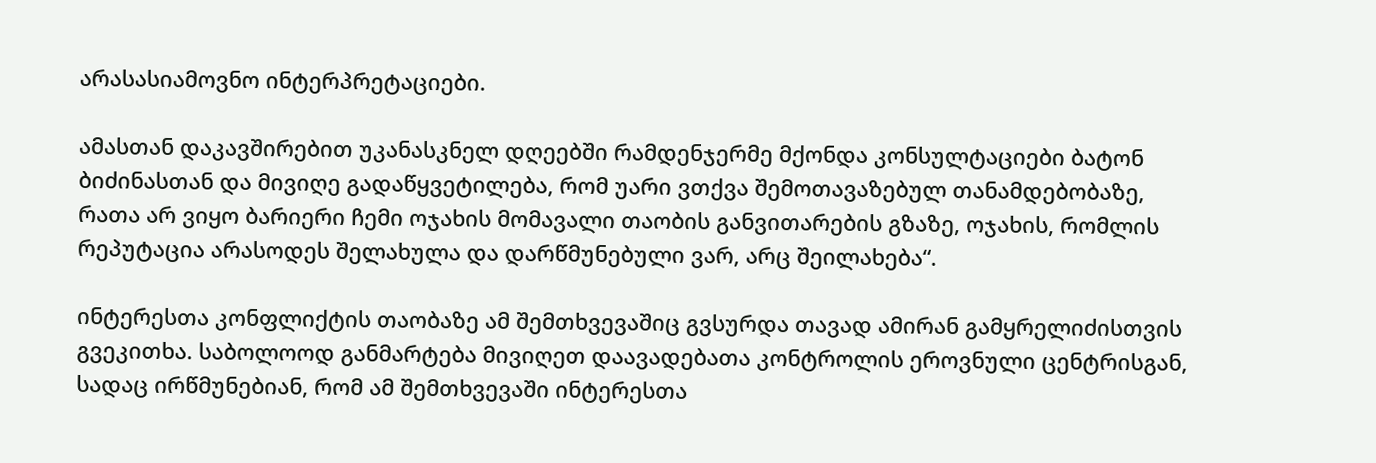არასასიამოვნო ინტერპრეტაციები.

ამასთან დაკავშირებით უკანასკნელ დღეებში რამდენჯერმე მქონდა კონსულტაციები ბატონ ბიძინასთან და მივიღე გადაწყვეტილება, რომ უარი ვთქვა შემოთავაზებულ თანამდებობაზე, რათა არ ვიყო ბარიერი ჩემი ოჯახის მომავალი თაობის განვითარების გზაზე, ოჯახის, რომლის რეპუტაცია არასოდეს შელახულა და დარწმუნებული ვარ, არც შეილახება“.

ინტერესთა კონფლიქტის თაობაზე ამ შემთხვევაშიც გვსურდა თავად ამირან გამყრელიძისთვის გვეკითხა. საბოლოოდ განმარტება მივიღეთ დაავადებათა კონტროლის ეროვნული ცენტრისგან, სადაც ირწმუნებიან, რომ ამ შემთხვევაში ინტერესთა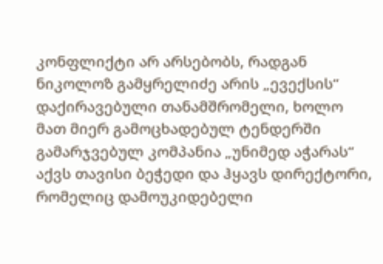კონფლიქტი არ არსებობს, რადგან ნიკოლოზ გამყრელიძე არის „ევექსის“ დაქირავებული თანამშრომელი, ხოლო მათ მიერ გამოცხადებულ ტენდერში გამარჯვებულ კომპანია „უნიმედ აჭარას“ აქვს თავისი ბეჭედი და ჰყავს დირექტორი, რომელიც დამოუკიდებელი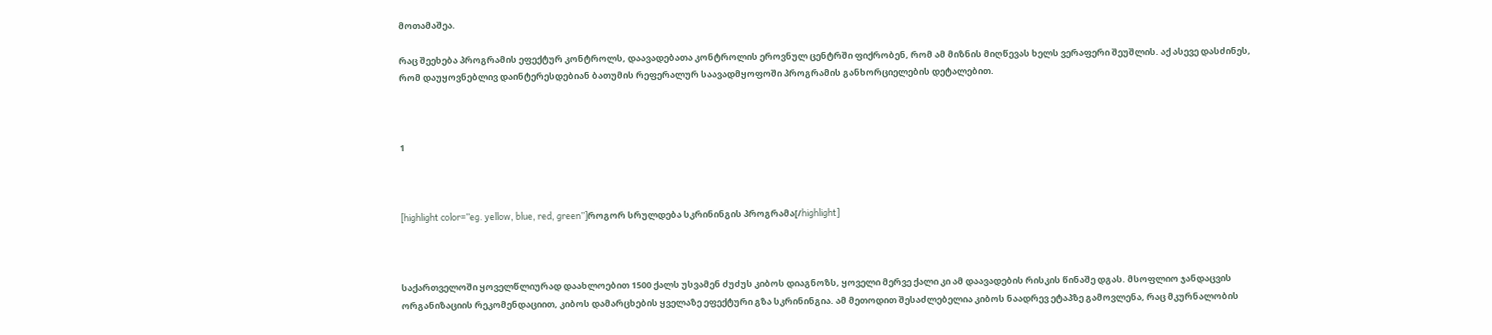მოთამაშეა.

რაც შეეხება პროგრამის ეფექტურ კონტროლს, დაავადებათა კონტროლის ეროვნულ ცენტრში ფიქრობენ, რომ ამ მიზნის მიღწევას ხელს ვერაფერი შეუშლის. აქ ასევე დასძინეს, რომ დაუყოვნებლივ დაინტერესდებიან ბათუმის რეფერალურ საავადმყოფოში პროგრამის განხორციელების დეტალებით.



1



[highlight color=”eg. yellow, blue, red, green”]როგორ სრულდება სკრინინგის პროგრამა[/highlight]



საქართველოში ყოველწლიურად დაახლოებით 1500 ქალს უსვამენ ძუძუს კიბოს დიაგნოზს, ყოველი მერვე ქალი კი ამ დაავადების რისკის წინაშე დგას. მსოფლიო ჯანდაცვის ორგანიზაციის რეკომენდაციით, კიბოს დამარცხების ყველაზე ეფექტური გზა სკრინინგია. ამ მეთოდით შესაძლებელია კიბოს ნაადრევ ეტაპზე გამოვლენა, რაც მკურნალობის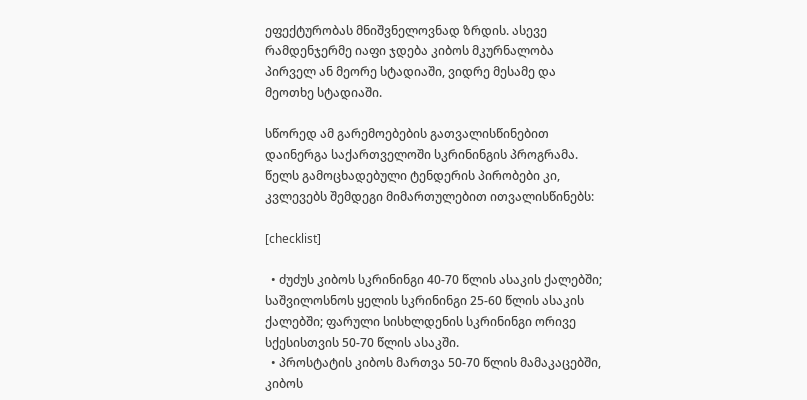ეფექტურობას მნიშვნელოვნად ზრდის. ასევე რამდენჯერმე იაფი ჯდება კიბოს მკურნალობა პირველ ან მეორე სტადიაში, ვიდრე მესამე და მეოთხე სტადიაში.

სწორედ ამ გარემოებების გათვალისწინებით დაინერგა საქართველოში სკრინინგის პროგრამა. წელს გამოცხადებული ტენდერის პირობები კი, კვლევებს შემდეგი მიმართულებით ითვალისწინებს:

[checklist]

  • ძუძუს კიბოს სკრინინგი 40-70 წლის ასაკის ქალებში; საშვილოსნოს ყელის სკრინინგი 25-60 წლის ასაკის ქალებში; ფარული სისხლდენის სკრინინგი ორივე სქესისთვის 50-70 წლის ასაკში.
  • პროსტატის კიბოს მართვა 50-70 წლის მამაკაცებში, კიბოს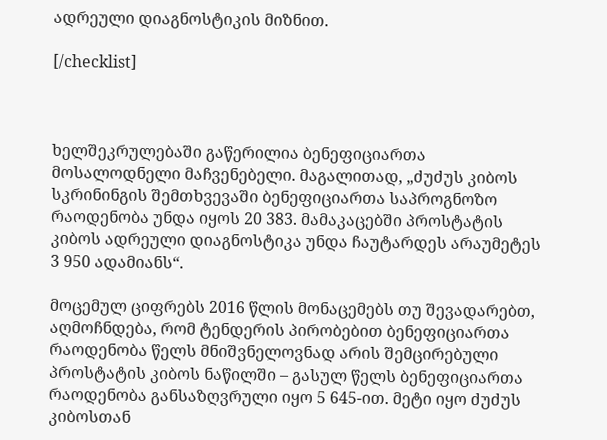ადრეული დიაგნოსტიკის მიზნით.

[/checklist]



ხელშეკრულებაში გაწერილია ბენეფიციართა მოსალოდნელი მაჩვენებელი. მაგალითად, „ძუძუს კიბოს სკრინინგის შემთხვევაში ბენეფიციართა საპროგნოზო რაოდენობა უნდა იყოს 20 383. მამაკაცებში პროსტატის კიბოს ადრეული დიაგნოსტიკა უნდა ჩაუტარდეს არაუმეტეს 3 950 ადამიანს“.

მოცემულ ციფრებს 2016 წლის მონაცემებს თუ შევადარებთ, აღმოჩნდება, რომ ტენდერის პირობებით ბენეფიციართა რაოდენობა წელს მნიშვნელოვნად არის შემცირებული პროსტატის კიბოს ნაწილში – გასულ წელს ბენეფიციართა რაოდენობა განსაზღვრული იყო 5 645-ით. მეტი იყო ძუძუს კიბოსთან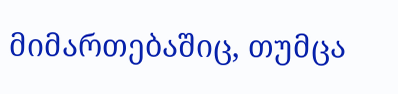მიმართებაშიც, თუმცა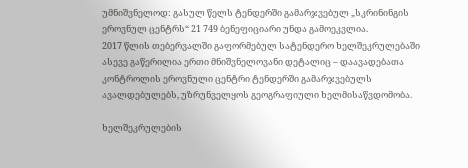უმნიშვნელოდ: გასულ წელს ტენდერში გამარჯვებულ „სკრინინგის ეროვნულ ცენტრს“ 21 749 ბენეფიციარი უნდა გამოეკვლია.
2017 წლის თებერვალში გაფორმებულ სატენდერო ხელშეკრულებაში ასევე გაწერილია ერთი მნიშვნელოვანი დეტალიც – დაავადებათა კონტროლის ეროვნული ცენტრი ტენდერში გამარჯვებულს ავალდებულებს, უზრუნველყოს გეოგრაფიული ხელმისაწვდომობა.

ხელშეკრულების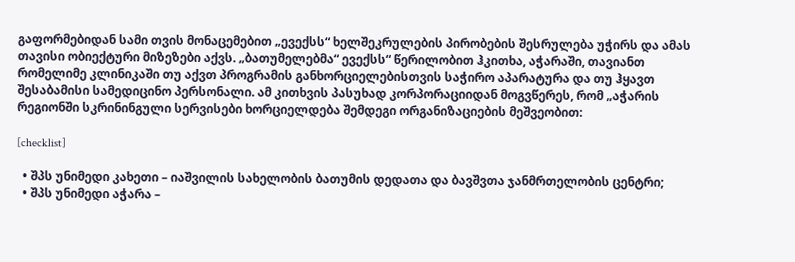გაფორმებიდან სამი თვის მონაცემებით „ევექსს“ ხელშეკრულების პირობების შესრულება უჭირს და ამას თავისი ობიექტური მიზეზები აქვს. „ბათუმელებმა“ ევექსს“ წერილობით ჰკითხა, აჭარაში, თავიანთ რომელიმე კლინიკაში თუ აქვთ პროგრამის განხორციელებისთვის საჭირო აპარატურა და თუ ჰყავთ შესაბამისი სამედიცინო პერსონალი. ამ კითხვის პასუხად კორპორაციიდან მოგვწერეს, რომ „აჭარის რეგიონში სკრინინგული სერვისები ხორციელდება შემდეგი ორგანიზაციების მეშვეობით:

[checklist]

  • შპს უნიმედი კახეთი – იაშვილის სახელობის ბათუმის დედათა და ბავშვთა ჯანმრთელობის ცენტრი;
  • შპს უნიმედი აჭარა –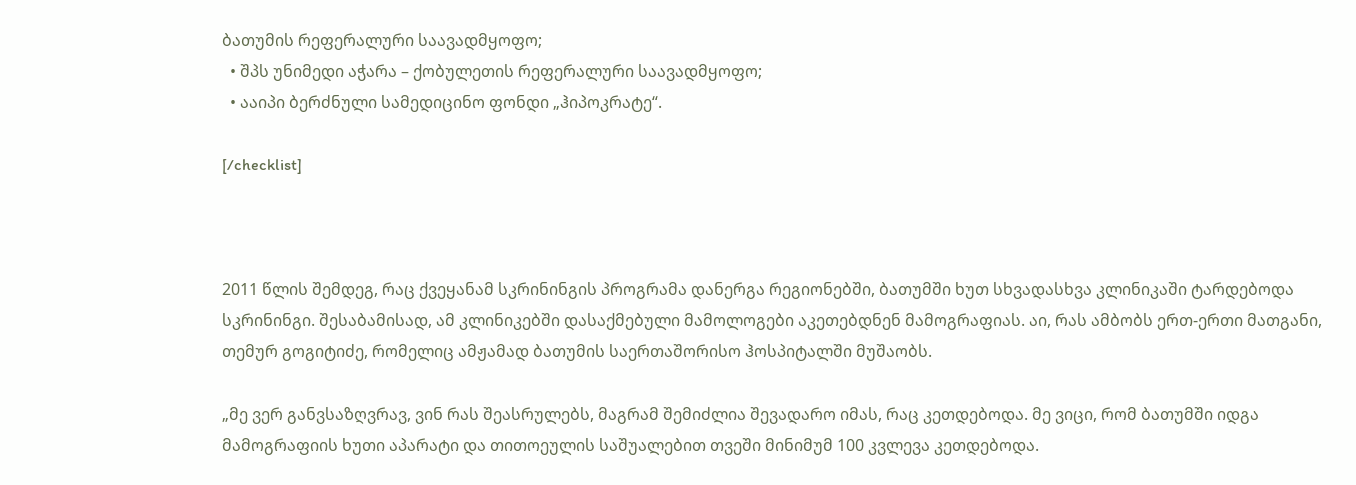ბათუმის რეფერალური საავადმყოფო;
  • შპს უნიმედი აჭარა – ქობულეთის რეფერალური საავადმყოფო;
  • ააიპი ბერძნული სამედიცინო ფონდი „ჰიპოკრატე“.

[/checklist]



2011 წლის შემდეგ, რაც ქვეყანამ სკრინინგის პროგრამა დანერგა რეგიონებში, ბათუმში ხუთ სხვადასხვა კლინიკაში ტარდებოდა სკრინინგი. შესაბამისად, ამ კლინიკებში დასაქმებული მამოლოგები აკეთებდნენ მამოგრაფიას. აი, რას ამბობს ერთ-ერთი მათგანი, თემურ გოგიტიძე, რომელიც ამჟამად ბათუმის საერთაშორისო ჰოსპიტალში მუშაობს.

„მე ვერ განვსაზღვრავ, ვინ რას შეასრულებს, მაგრამ შემიძლია შევადარო იმას, რაც კეთდებოდა. მე ვიცი, რომ ბათუმში იდგა მამოგრაფიის ხუთი აპარატი და თითოეულის საშუალებით თვეში მინიმუმ 100 კვლევა კეთდებოდა.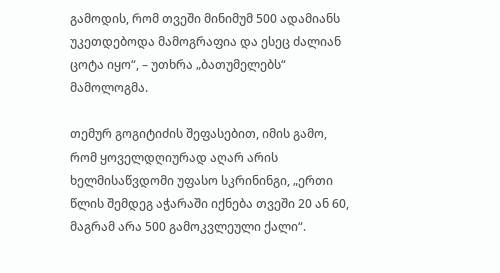გამოდის, რომ თვეში მინიმუმ 500 ადამიანს უკეთდებოდა მამოგრაფია და ესეც ძალიან ცოტა იყო“, – უთხრა „ბათუმელებს“ მამოლოგმა.

თემურ გოგიტიძის შეფასებით, იმის გამო, რომ ყოველდღიურად აღარ არის ხელმისაწვდომი უფასო სკრინინგი, „ერთი წლის შემდეგ აჭარაში იქნება თვეში 20 ან 60, მაგრამ არა 500 გამოკვლეული ქალი“.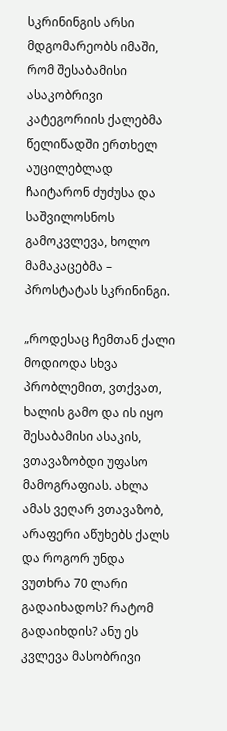სკრინინგის არსი მდგომარეობს იმაში, რომ შესაბამისი ასაკობრივი კატეგორიის ქალებმა წელიწადში ერთხელ აუცილებლად ჩაიტარონ ძუძუსა და საშვილოსნოს გამოკვლევა, ხოლო მამაკაცებმა – პროსტატას სკრინინგი.

„როდესაც ჩემთან ქალი მოდიოდა სხვა პრობლემით, ვთქვათ, ხალის გამო და ის იყო შესაბამისი ასაკის, ვთავაზობდი უფასო მამოგრაფიას. ახლა ამას ვეღარ ვთავაზობ, არაფერი აწუხებს ქალს და როგორ უნდა ვუთხრა 70 ლარი გადაიხადოს? რატომ გადაიხდის? ანუ ეს კვლევა მასობრივი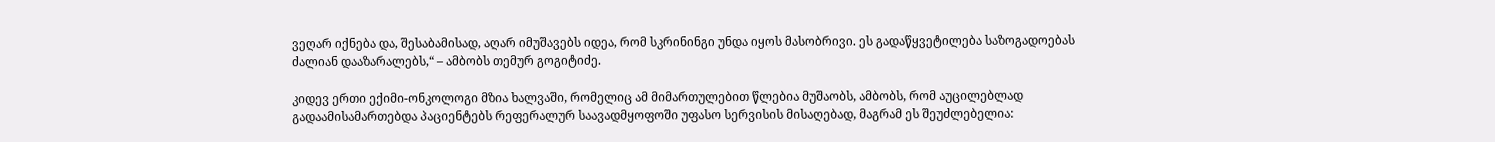ვეღარ იქნება და, შესაბამისად, აღარ იმუშავებს იდეა, რომ სკრინინგი უნდა იყოს მასობრივი. ეს გადაწყვეტილება საზოგადოებას ძალიან დააზარალებს,“ – ამბობს თემურ გოგიტიძე.

კიდევ ერთი ექიმი-ონკოლოგი მზია ხალვაში, რომელიც ამ მიმართულებით წლებია მუშაობს, ამბობს, რომ აუცილებლად გადაამისამართებდა პაციენტებს რეფერალურ საავადმყოფოში უფასო სერვისის მისაღებად, მაგრამ ეს შეუძლებელია: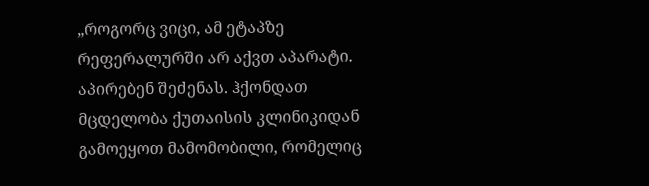„როგორც ვიცი, ამ ეტაპზე რეფერალურში არ აქვთ აპარატი. აპირებენ შეძენას. ჰქონდათ მცდელობა ქუთაისის კლინიკიდან გამოეყოთ მამომობილი, რომელიც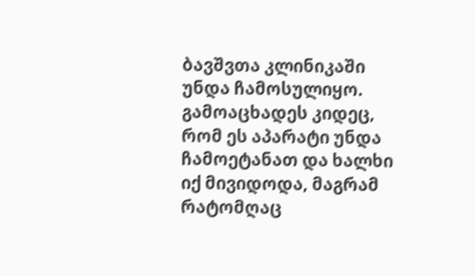ბავშვთა კლინიკაში უნდა ჩამოსულიყო. გამოაცხადეს კიდეც, რომ ეს აპარატი უნდა ჩამოეტანათ და ხალხი იქ მივიდოდა, მაგრამ რატომღაც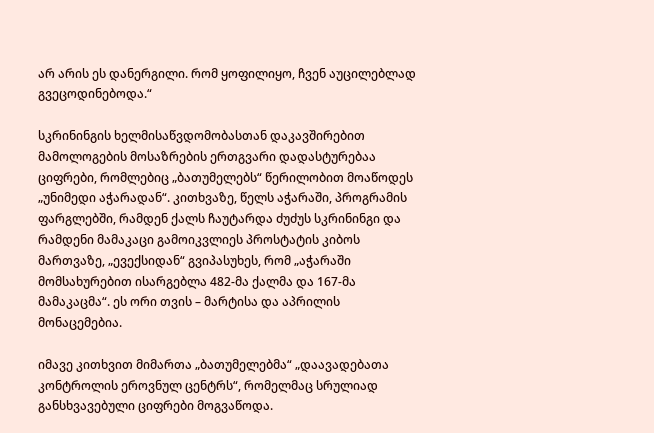არ არის ეს დანერგილი. რომ ყოფილიყო, ჩვენ აუცილებლად გვეცოდინებოდა.“

სკრინინგის ხელმისაწვდომობასთან დაკავშირებით მამოლოგების მოსაზრების ერთგვარი დადასტურებაა ციფრები, რომლებიც „ბათუმელებს“ წერილობით მოაწოდეს „უნიმედი აჭარადან“. კითხვაზე, წელს აჭარაში, პროგრამის ფარგლებში, რამდენ ქალს ჩაუტარდა ძუძუს სკრინინგი და რამდენი მამაკაცი გამოიკვლიეს პროსტატის კიბოს მართვაზე, „ევექსიდან“ გვიპასუხეს, რომ „აჭარაში მომსახურებით ისარგებლა 482-მა ქალმა და 167-მა მამაკაცმა“. ეს ორი თვის – მარტისა და აპრილის მონაცემებია.

იმავე კითხვით მიმართა „ბათუმელებმა“ „დაავადებათა კონტროლის ეროვნულ ცენტრს“, რომელმაც სრულიად განსხვავებული ციფრები მოგვაწოდა.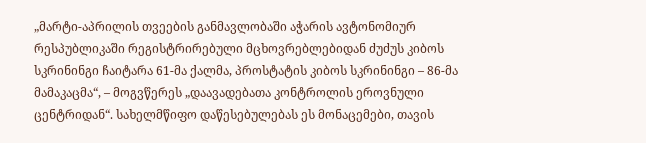„მარტი-აპრილის თვეების განმავლობაში აჭარის ავტონომიურ რესპუბლიკაში რეგისტრირებული მცხოვრებლებიდან ძუძუს კიბოს სკრინინგი ჩაიტარა 61-მა ქალმა, პროსტატის კიბოს სკრინინგი – 86-მა მამაკაცმა“, – მოგვწერეს „დაავადებათა კონტროლის ეროვნული ცენტრიდან“. სახელმწიფო დაწესებულებას ეს მონაცემები, თავის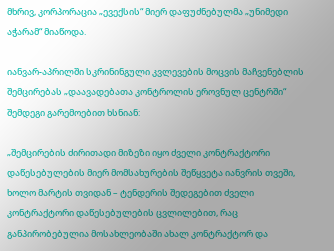მხრივ, კორპორაცია „ევექსის“ მიერ დაფუძნებულმა „უნიმედი აჭარამ“ მიაწოდა.

იანვარ-აპრილში სკრინინგული კვლევების მოცვის მაჩვენებლის შემცირებას „დაავადებათა კონტროლის ეროვნულ ცენტრში“ შემდეგი გარემოებით ხსნიან:

„შემცირების ძირითადი მიზეზი იყო ძველი კონტრაქტორი დაწესებულების მიერ მომსახურების შეწყვეტა იანვრის თვეში, ხოლო მარტის თვიდან – ტენდერის შედეგებით ძველი კონტრაქტორი დაწესებულების ცვლილებით, რაც განპირობებულია მოსახლეობაში ახალ კონტრაქტორ და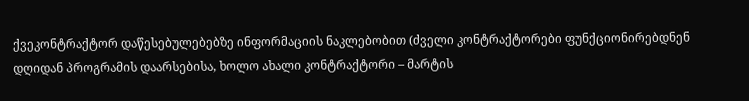ქვეკონტრაქტორ დაწესებულებებზე ინფორმაციის ნაკლებობით (ძველი კონტრაქტორები ფუნქციონირებდნენ დღიდან პროგრამის დაარსებისა, ხოლო ახალი კონტრაქტორი – მარტის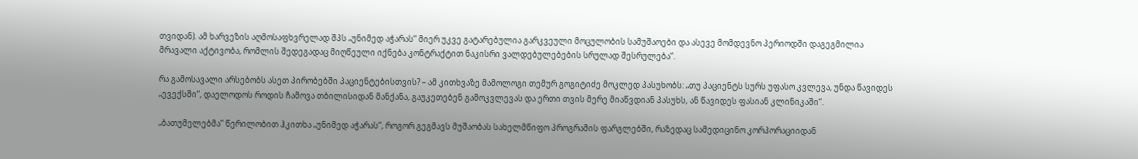თვიდან). ამ ხარვეზის აღმოსაფხვრელად შპს „უნიმედ აჭარას“ მიერ უკვე გატარებულია გარკვეული მოცულობის სამუშაოები და ასევე მომდევნო პერიოდში დაგეგმილია მრავალი აქტივობა, რომლის შედეგადაც მიღწეული იქნება კონტრაქტით ნაკისრი ვალდებულებების სრულად შესრულება“.

რა გამოსავალი არსებობს ასეთ პირობებში პაციენტებისთვის? – ამ კითხვაზე მამოლოგი თემურ გოგიტიძე მოკლედ პასუხობს: „თუ პაციენტს სურს უფასო კვლევა, უნდა წავიდეს „ევექსში“, დაელოდოს როდის ჩამოვა თბილისიდან მანქანა, გაუკეთებენ გამოკვლევას და ერთი თვის მერე მიაწვდიან პასუხს, ან წავიდეს ფასიან კლინიკაში“.

„ბათუმელებმა“ წერილობით ჰკითხა „უნიმედ აჭარას“, როგორ გეგმავს მუშაობას სახელმწიფო პროგრამის ფარგლებში, რაზედაც სამედიცინო კორპორაციიდან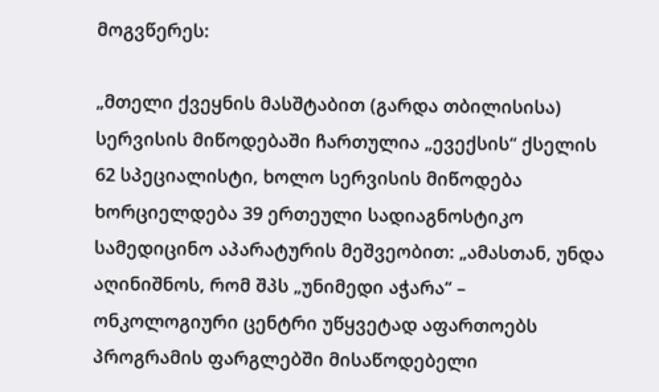მოგვწერეს:

„მთელი ქვეყნის მასშტაბით (გარდა თბილისისა) სერვისის მიწოდებაში ჩართულია „ევექსის“ ქსელის 62 სპეციალისტი, ხოლო სერვისის მიწოდება ხორციელდება 39 ერთეული სადიაგნოსტიკო სამედიცინო აპარატურის მეშვეობით: „ამასთან, უნდა აღინიშნოს, რომ შპს „უნიმედი აჭარა“ – ონკოლოგიური ცენტრი უწყვეტად აფართოებს პროგრამის ფარგლებში მისაწოდებელი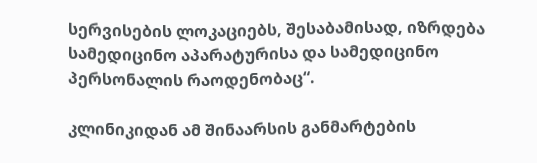სერვისების ლოკაციებს, შესაბამისად, იზრდება სამედიცინო აპარატურისა და სამედიცინო პერსონალის რაოდენობაც“.

კლინიკიდან ამ შინაარსის განმარტების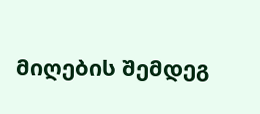მიღების შემდეგ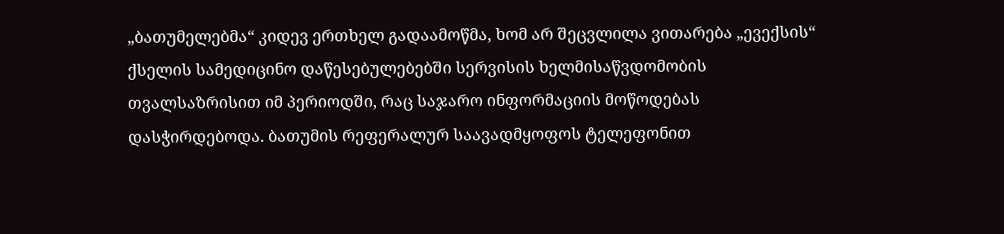„ბათუმელებმა“ კიდევ ერთხელ გადაამოწმა, ხომ არ შეცვლილა ვითარება „ევექსის“ ქსელის სამედიცინო დაწესებულებებში სერვისის ხელმისაწვდომობის თვალსაზრისით იმ პერიოდში, რაც საჯარო ინფორმაციის მოწოდებას დასჭირდებოდა. ბათუმის რეფერალურ საავადმყოფოს ტელეფონით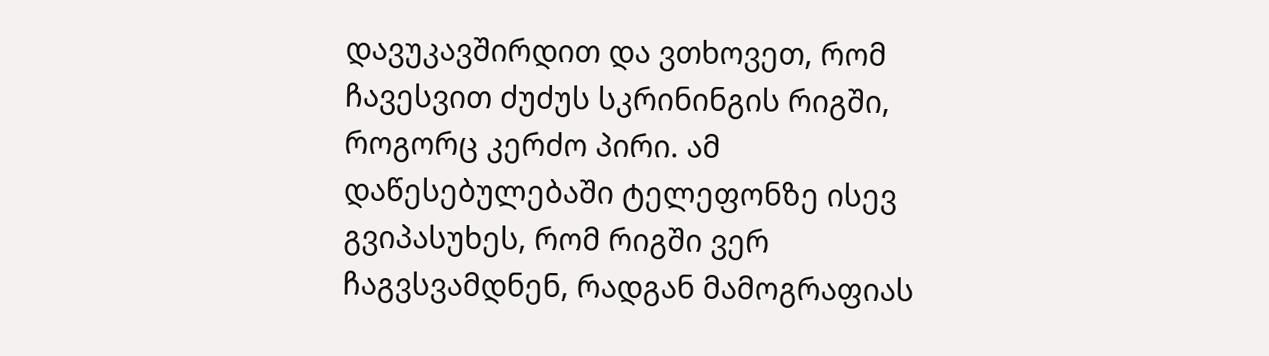დავუკავშირდით და ვთხოვეთ, რომ ჩავესვით ძუძუს სკრინინგის რიგში, როგორც კერძო პირი. ამ დაწესებულებაში ტელეფონზე ისევ გვიპასუხეს, რომ რიგში ვერ ჩაგვსვამდნენ, რადგან მამოგრაფიას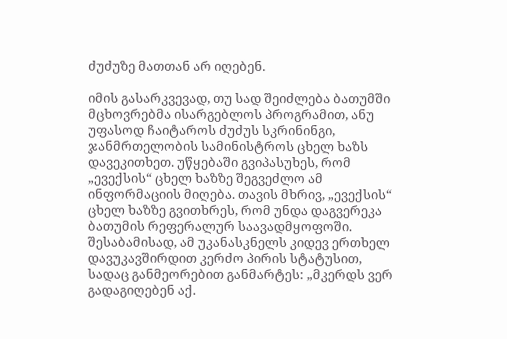ძუძუზე მათთან არ იღებენ.

იმის გასარკვევად, თუ სად შეიძლება ბათუმში მცხოვრებმა ისარგებლოს პროგრამით, ანუ უფასოდ ჩაიტაროს ძუძუს სკრინინგი, ჯანმრთელობის სამინისტროს ცხელ ხაზს დავეკითხეთ. უწყებაში გვიპასუხეს, რომ „ევექსის“ ცხელ ხაზზე შეგვეძლო ამ ინფორმაციის მიღება. თავის მხრივ, „ევექსის“ ცხელ ხაზზე გვითხრეს, რომ უნდა დაგვერეკა ბათუმის რეფერალურ საავადმყოფოში. შესაბამისად, ამ უკანასკნელს კიდევ ერთხელ დავუკავშირდით კერძო პირის სტატუსით, სადაც განმეორებით განმარტეს: „მკერდს ვერ გადაგიღებენ აქ.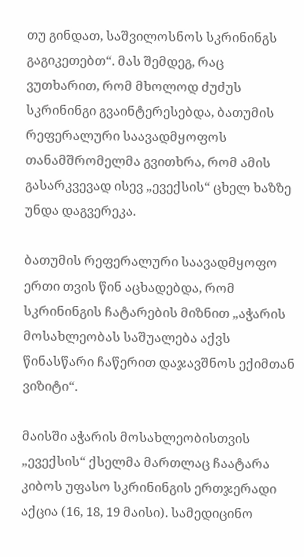თუ გინდათ, საშვილოსნოს სკრინინგს გაგიკეთებთ“. მას შემდეგ, რაც ვუთხარით, რომ მხოლოდ ძუძუს სკრინინგი გვაინტერესებდა, ბათუმის რეფერალური საავადმყოფოს თანამშრომელმა გვითხრა, რომ ამის გასარკვევად ისევ „ევექსის“ ცხელ ხაზზე უნდა დაგვერეკა.

ბათუმის რეფერალური საავადმყოფო ერთი თვის წინ აცხადებდა, რომ სკრინინგის ჩატარების მიზნით „აჭარის მოსახლეობას საშუალება აქვს წინასწარი ჩაწერით დაჯავშნოს ექიმთან ვიზიტი“.

მაისში აჭარის მოსახლეობისთვის „ევექსის“ ქსელმა მართლაც ჩაატარა კიბოს უფასო სკრინინგის ერთჯერადი აქცია (16, 18, 19 მაისი). სამედიცინო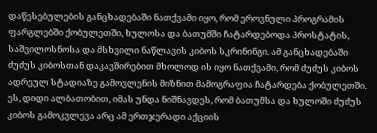დაწესებულების განცხადებაში ნათქვამი იყო, რომ ეროვნული პროგრამის ფარგლებში ქობულეთში, ხულოსა და ბათუმში ჩატარდებოდა პროსტატის, საშვილოსნოსა და მსხვილი ნაწლავის კიბოს სკრინინგი. ამ განცხადებაში ძუძუს კიბოსთან დაკავშირებით მხოლოდ ის იყო ნათქვამი, რომ ძუძუს კიბოს ადრეულ სტადიაზე გამოვლენის მიზნით მამოგრაფია ჩატარდება ქობულეთში. ეს, დიდი ალბათობით, იმას უნდა ნიშნავდეს, რომ ბათუმსა და ხულოში ძუძუს კიბოს გამოკვლევა არც ამ ერთჯერადი აქციის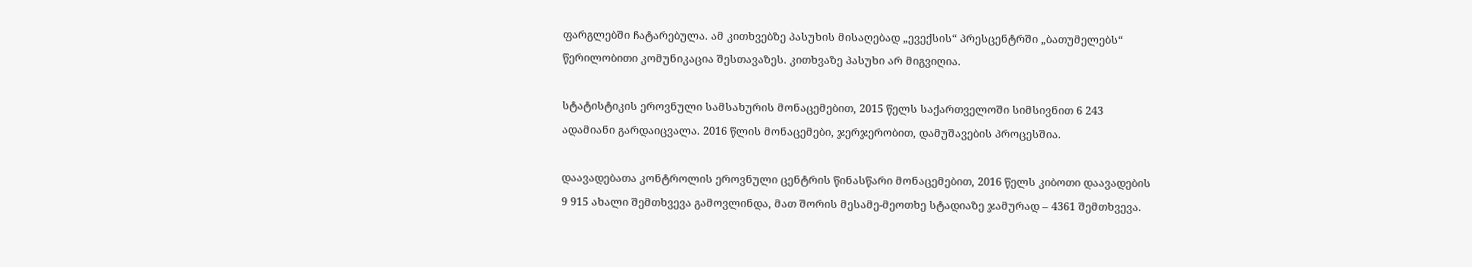ფარგლებში ჩატარებულა. ამ კითხვებზე პასუხის მისაღებად „ევექსის“ პრესცენტრში „ბათუმელებს“ წერილობითი კომუნიკაცია შესთავაზეს. კითხვაზე პასუხი არ მიგვიღია.

სტატისტიკის ეროვნული სამსახურის მონაცემებით, 2015 წელს საქართველოში სიმსივნით 6 243 ადამიანი გარდაიცვალა. 2016 წლის მონაცემები, ჯერჯერობით, დამუშავების პროცესშია.

დაავადებათა კონტროლის ეროვნული ცენტრის წინასწარი მონაცემებით, 2016 წელს კიბოთი დაავადების 9 915 ახალი შემთხვევა გამოვლინდა, მათ შორის მესამე-მეოთხე სტადიაზე ჯამურად – 4361 შემთხვევა.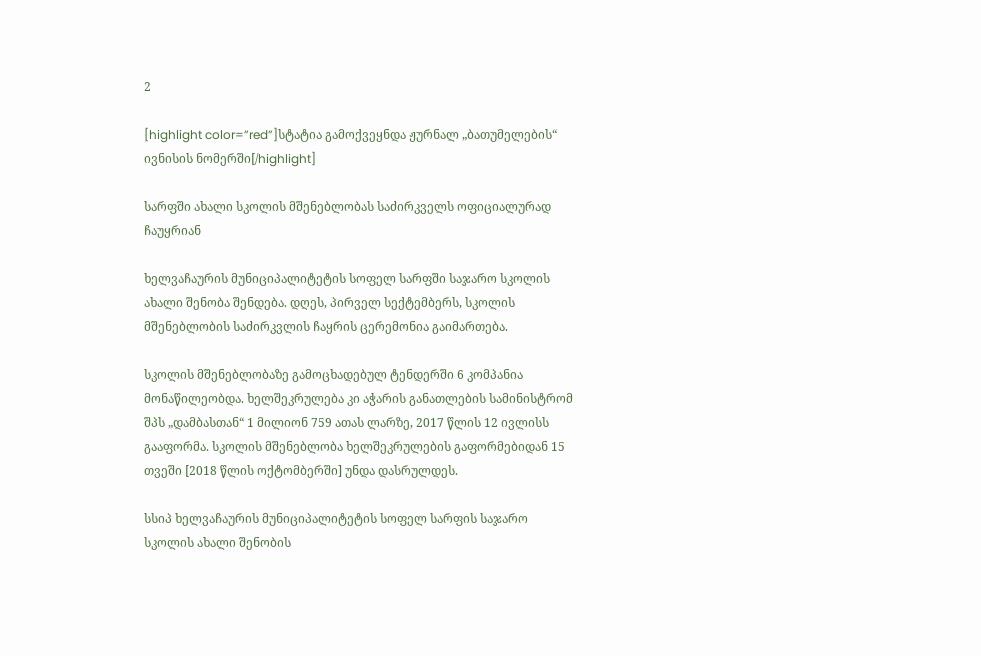2

[highlight color=”red”]სტატია გამოქვეყნდა ჟურნალ „ბათუმელების“ ივნისის ნომერში[/highlight]

სარფში ახალი სკოლის მშენებლობას საძირკველს ოფიციალურად ჩაუყრიან

ხელვაჩაურის მუნიციპალიტეტის სოფელ სარფში საჯარო სკოლის ახალი შენობა შენდება. დღეს, პირველ სექტემბერს, სკოლის მშენებლობის საძირკვლის ჩაყრის ცერემონია გაიმართება.

სკოლის მშენებლობაზე გამოცხადებულ ტენდერში 6 კომპანია მონაწილეობდა. ხელშეკრულება კი აჭარის განათლების სამინისტრომ შპს „დამბასთან“ 1 მილიონ 759 ათას ლარზე, 2017 წლის 12 ივლისს გააფორმა. სკოლის მშენებლობა ხელშეკრულების გაფორმებიდან 15 თვეში [2018 წლის ოქტომბერში] უნდა დასრულდეს.

სსიპ ხელვაჩაურის მუნიციპალიტეტის სოფელ სარფის საჯარო სკოლის ახალი შენობის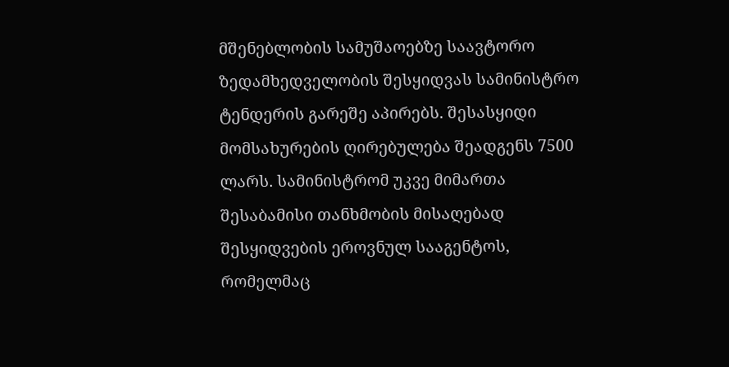მშენებლობის სამუშაოებზე საავტორო ზედამხედველობის შესყიდვას სამინისტრო ტენდერის გარეშე აპირებს. შესასყიდი მომსახურების ღირებულება შეადგენს 7500 ლარს. სამინისტრომ უკვე მიმართა შესაბამისი თანხმობის მისაღებად შესყიდვების ეროვნულ სააგენტოს, რომელმაც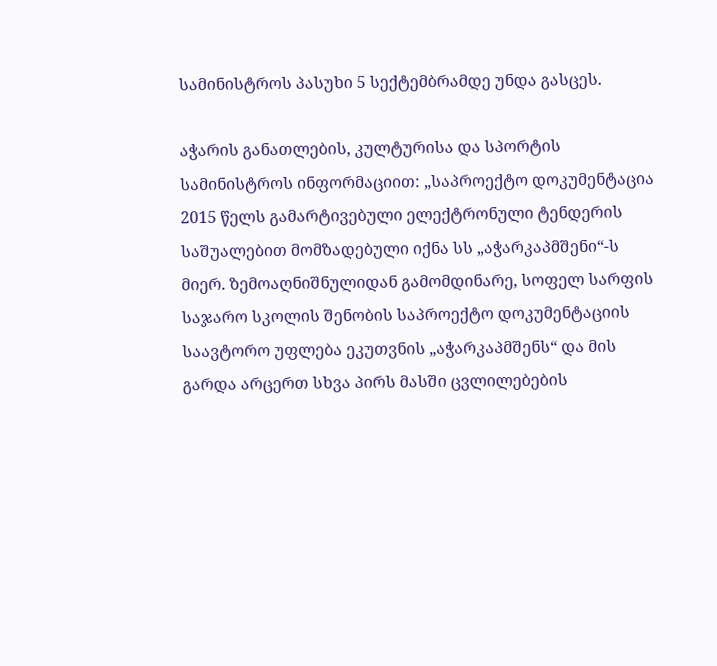სამინისტროს პასუხი 5 სექტემბრამდე უნდა გასცეს.

აჭარის განათლების, კულტურისა და სპორტის სამინისტროს ინფორმაციით: „საპროექტო დოკუმენტაცია 2015 წელს გამარტივებული ელექტრონული ტენდერის საშუალებით მომზადებული იქნა სს „აჭარკაპმშენი“-ს მიერ. ზემოაღნიშნულიდან გამომდინარე, სოფელ სარფის საჯარო სკოლის შენობის საპროექტო დოკუმენტაციის საავტორო უფლება ეკუთვნის „აჭარკაპმშენს“ და მის გარდა არცერთ სხვა პირს მასში ცვლილებების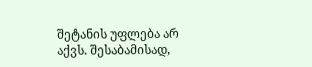შეტანის უფლება არ აქვს. შესაბამისად,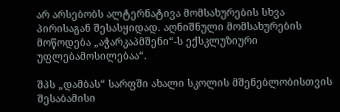არ არსებობს ალტერნატივა მომსახურების სხვა პირისაგან შესასყიდად. აღნიშნული მომსახურების მოწოდება „აჭარკაპმშენი“-ს ექსკლუზიური უფლებამოსილებაა“.

შპს „დამბას“ სარფში ახალი სკოლის მშენებლობისთვის შესაბამისი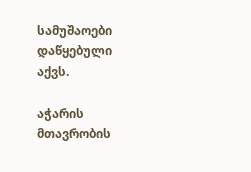სამუშაოები დაწყებული აქვს.

აჭარის მთავრობის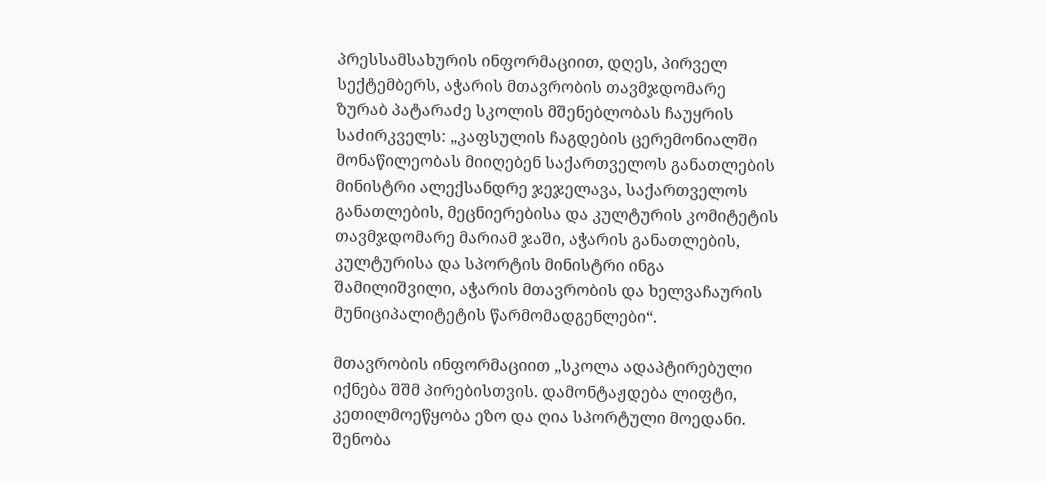პრესსამსახურის ინფორმაციით, დღეს, პირველ სექტემბერს, აჭარის მთავრობის თავმჯდომარე ზურაბ პატარაძე სკოლის მშენებლობას ჩაუყრის საძირკველს: „კაფსულის ჩაგდების ცერემონიალში მონაწილეობას მიიღებენ საქართველოს განათლების მინისტრი ალექსანდრე ჯეჯელავა, საქართველოს განათლების, მეცნიერებისა და კულტურის კომიტეტის თავმჯდომარე მარიამ ჯაში, აჭარის განათლების, კულტურისა და სპორტის მინისტრი ინგა შამილიშვილი, აჭარის მთავრობის და ხელვაჩაურის მუნიციპალიტეტის წარმომადგენლები“.

მთავრობის ინფორმაციით „სკოლა ადაპტირებული იქნება შშმ პირებისთვის. დამონტაჟდება ლიფტი, კეთილმოეწყობა ეზო და ღია სპორტული მოედანი. შენობა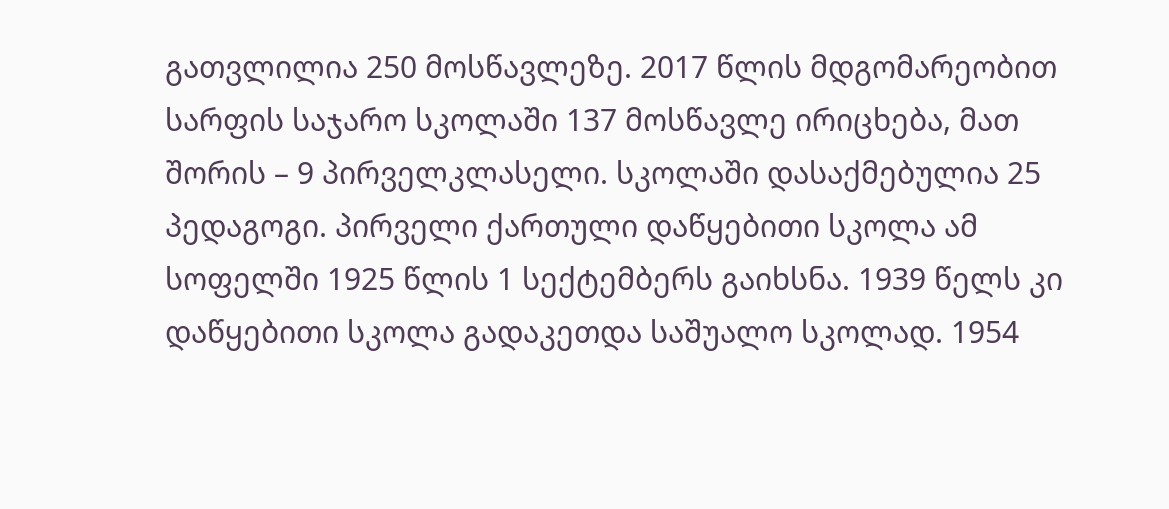გათვლილია 250 მოსწავლეზე. 2017 წლის მდგომარეობით სარფის საჯარო სკოლაში 137 მოსწავლე ირიცხება, მათ შორის – 9 პირველკლასელი. სკოლაში დასაქმებულია 25 პედაგოგი. პირველი ქართული დაწყებითი სკოლა ამ სოფელში 1925 წლის 1 სექტემბერს გაიხსნა. 1939 წელს კი დაწყებითი სკოლა გადაკეთდა საშუალო სკოლად. 1954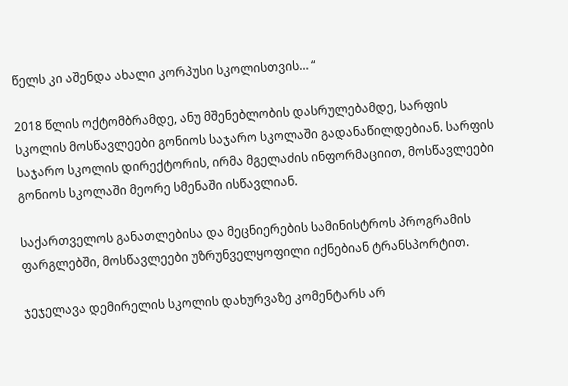წელს კი აშენდა ახალი კორპუსი სკოლისთვის… “

2018 წლის ოქტომბრამდე, ანუ მშენებლობის დასრულებამდე, სარფის სკოლის მოსწავლეები გონიოს საჯარო სკოლაში გადანაწილდებიან. სარფის საჯარო სკოლის დირექტორის, ირმა მგელაძის ინფორმაციით, მოსწავლეები გონიოს სკოლაში მეორე სმენაში ისწავლიან.

საქართველოს განათლებისა და მეცნიერების სამინისტროს პროგრამის ფარგლებში, მოსწავლეები უზრუნველყოფილი იქნებიან ტრანსპორტით.

ჯეჯელავა დემირელის სკოლის დახურვაზე კომენტარს არ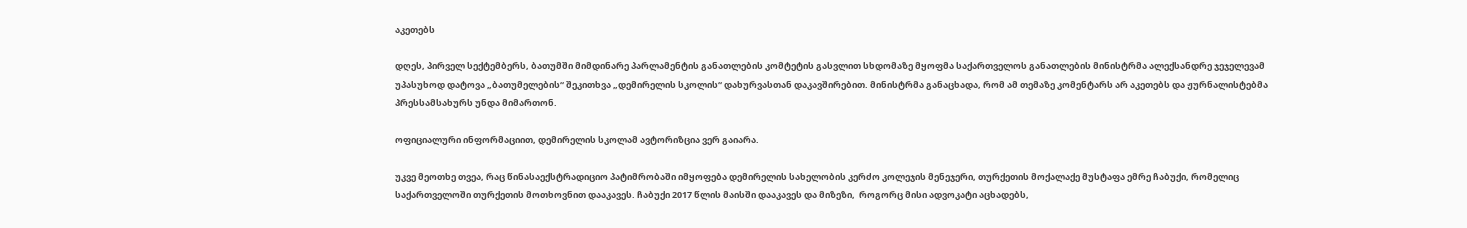აკეთებს

დღეს, პირველ სექტემბერს, ბათუმში მიმდინარე პარლამენტის განათლების კომტეტის გასვლით სხდომაზე მყოფმა საქართველოს განათლების მინისტრმა ალექსანდრე ჯეჯელევამ უპასუხოდ დატოვა „ბათუმელების“ შეკითხვა „დემირელის სკოლის“ დახურვასთან დაკავშირებით. მინისტრმა განაცხადა, რომ ამ თემაზე კომენტარს არ აკეთებს და ჟურნალისტებმა პრესსამსახურს უნდა მიმართონ.

ოფიციალური ინფორმაციით, დემირელის სკოლამ ავტორიზცია ვერ გაიარა.

უკვე მეოთხე თვეა, რაც წინასაექსტრადიციო პატიმრობაში იმყოფება დემირელის სახელობის კერძო კოლეჯის მენეჯერი, თურქეთის მოქალაქე მუსტაფა ემრე ჩაბუქი, რომელიც საქართველოში თურქეთის მოთხოვნით დააკავეს. ჩაბუქი 2017 წლის მაისში დააკავეს და მიზეზი,  როგორც მისი ადვოკატი აცხადებს,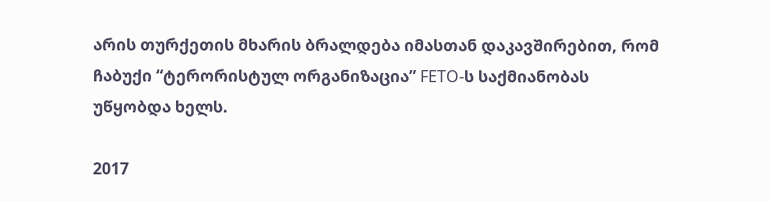არის თურქეთის მხარის ბრალდება იმასთან დაკავშირებით, რომ ჩაბუქი “ტერორისტულ ორგანიზაცია” FETO-ს საქმიანობას უწყობდა ხელს.

2017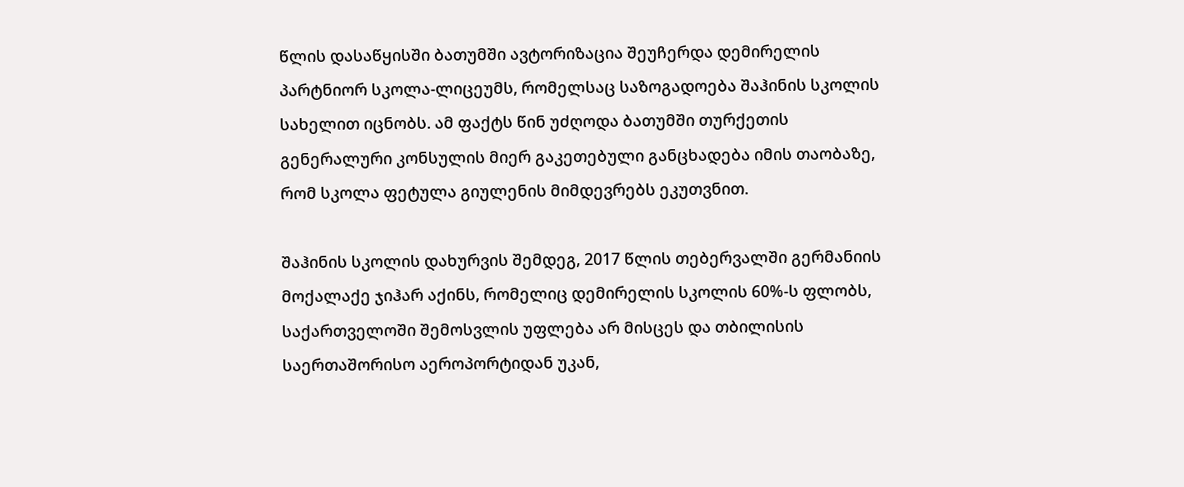წლის დასაწყისში ბათუმში ავტორიზაცია შეუჩერდა დემირელის პარტნიორ სკოლა-ლიცეუმს, რომელსაც საზოგადოება შაჰინის სკოლის სახელით იცნობს. ამ ფაქტს წინ უძღოდა ბათუმში თურქეთის გენერალური კონსულის მიერ გაკეთებული განცხადება იმის თაობაზე, რომ სკოლა ფეტულა გიულენის მიმდევრებს ეკუთვნით.

შაჰინის სკოლის დახურვის შემდეგ, 2017 წლის თებერვალში გერმანიის მოქალაქე ჯიჰარ აქინს, რომელიც დემირელის სკოლის 60%-ს ფლობს, საქართველოში შემოსვლის უფლება არ მისცეს და თბილისის საერთაშორისო აეროპორტიდან უკან,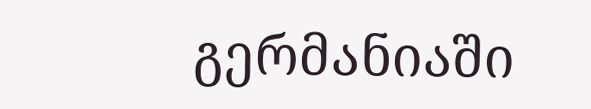გერმანიაში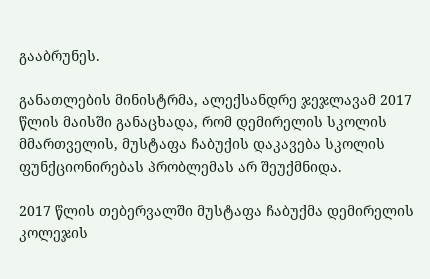გააბრუნეს.

განათლების მინისტრმა, ალექსანდრე ჯეჯლავამ 2017 წლის მაისში განაცხადა, რომ დემირელის სკოლის მმართველის, მუსტაფა ჩაბუქის დაკავება სკოლის ფუნქციონირებას პრობლემას არ შეუქმნიდა.

2017 წლის თებერვალში მუსტაფა ჩაბუქმა დემირელის კოლეჯის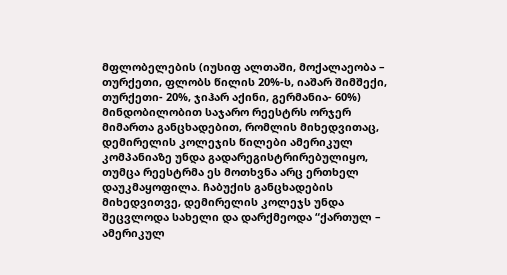მფლობელების (იუსიფ ალთაში, მოქალაეობა – თურქეთი, ფლობს წილის 20%-ს, იაშარ შიმშექი, თურქეთი- 20%, ჯიჰარ აქინი, გერმანია- 60%) მინდობილობით საჯარო რეესტრს ორჯერ მიმართა განცხადებით, რომლის მიხედვითაც, დემირელის კოლეჯის წილები ამერიკულ კომპანიაზე უნდა გადარეგისტრირებულიყო, თუმცა რეესტრმა ეს მოთხვნა არც ერთხელ დაუკმაყოფილა. ჩაბუქის განცხადების მიხედვითვე, დემირელის კოლეჯს უნდა შეცვლოდა სახელი და დარქმეოდა “ქართულ – ამერიკულ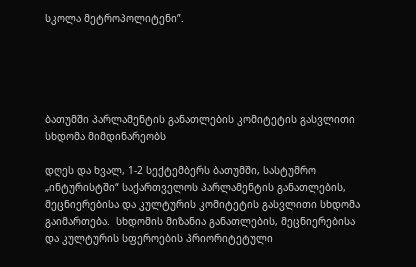სკოლა მეტროპოლიტენი”.





ბათუმში პარლამენტის განათლების კომიტეტის გასვლითი სხდომა მიმდინარეობს

დღეს და ხვალ, 1-2 სექტემბერს ბათუმში, სასტუმრო „ინტურისტში“ საქართველოს პარლამენტის განათლების, მეცნიერებისა და კულტურის კომიტეტის გასვლითი სხდომა გაიმართება.  სხდომის მიზანია განათლების, მეცნიერებისა და კულტურის სფეროების პრიორიტეტული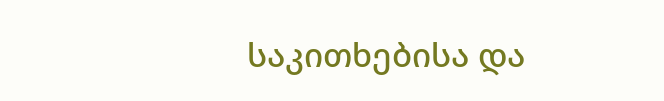საკითხებისა და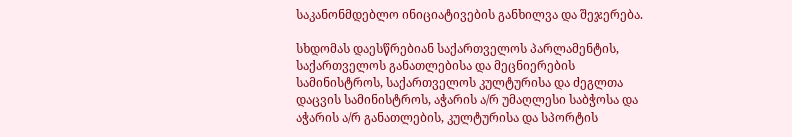საკანონმდებლო ინიციატივების განხილვა და შეჯერება.

სხდომას დაესწრებიან საქართველოს პარლამენტის, საქართველოს განათლებისა და მეცნიერების სამინისტროს, საქართველოს კულტურისა და ძეგლთა დაცვის სამინისტროს, აჭარის ა/რ უმაღლესი საბჭოსა და აჭარის ა/რ განათლების, კულტურისა და სპორტის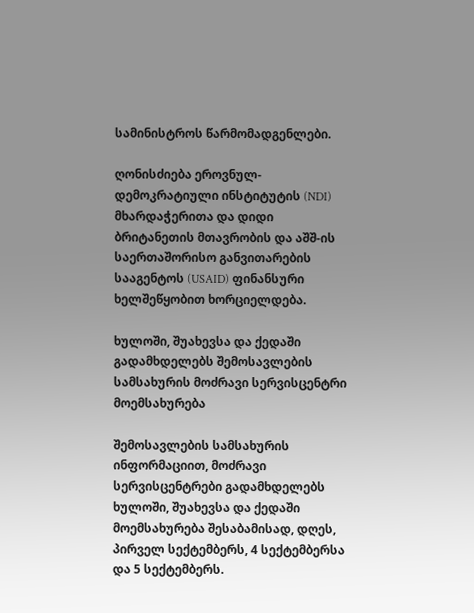სამინისტროს წარმომადგენლები.

ღონისძიება ეროვნულ-დემოკრატიული ინსტიტუტის (NDI) მხარდაჭერითა და დიდი ბრიტანეთის მთავრობის და აშშ-ის საერთაშორისო განვითარების სააგენტოს (USAID) ფინანსური ხელშეწყობით ხორციელდება.

ხულოში, შუახევსა და ქედაში გადამხდელებს შემოსავლების სამსახურის მოძრავი სერვისცენტრი მოემსახურება

შემოსავლების სამსახურის ინფორმაციით, მოძრავი სერვისცენტრები გადამხდელებს ხულოში, შუახევსა და ქედაში მოემსახურება შესაბამისად, დღეს, პირველ სექტემბერს, 4 სექტემბერსა და 5 სექტემბერს.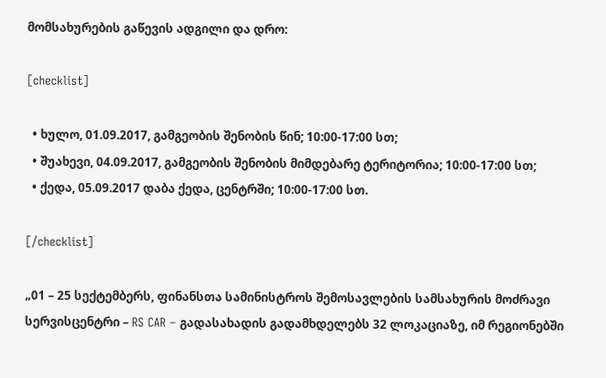მომსახურების გაწევის ადგილი და დრო:

[checklist]

  • ხულო, 01.09.2017, გამგეობის შენობის წინ; 10:00-17:00 სთ;
  • შუახევი, 04.09.2017, გამგეობის შენობის მიმდებარე ტერიტორია; 10:00-17:00 სთ;
  • ქედა, 05.09.2017 დაბა ქედა, ცენტრში; 10:00-17:00 სთ.

[/checklist]

„01 – 25 სექტემბერს, ფინანსთა სამინისტროს შემოსავლების სამსახურის მოძრავი სერვისცენტრი – RS CAR – გადასახადის გადამხდელებს 32 ლოკაციაზე, იმ რეგიონებში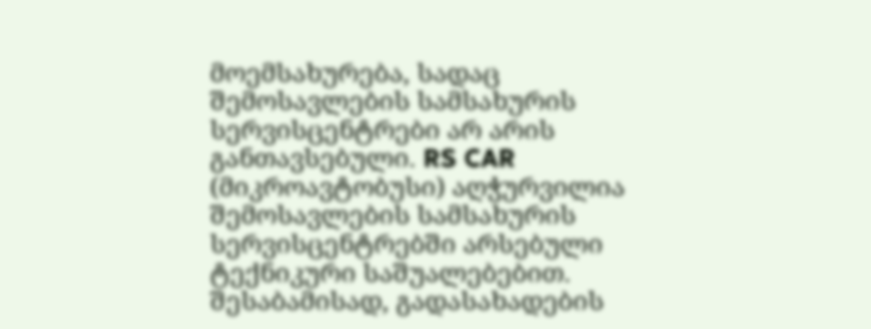მოემსახურება, სადაც შემოსავლების სამსახურის სერვისცენტრები არ არის განთავსებული. RS CAR (მიკროავტობუსი) აღჭურვილია შემოსავლების სამსახურის სერვისცენტრებში არსებული ტექნიკური საშუალებებით. შესაბამისად, გადასახადების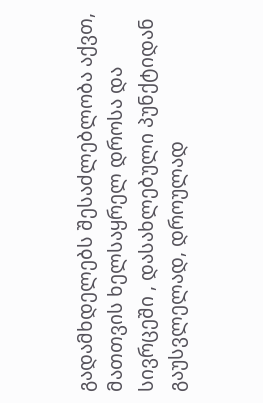გადამხდელებს შესაძლებლობა აქვთ, მათთვის ხელსაყრელ დროსა და სივრცეში , დასახლებული პუნქტიდან გაუსვლელად, დროულად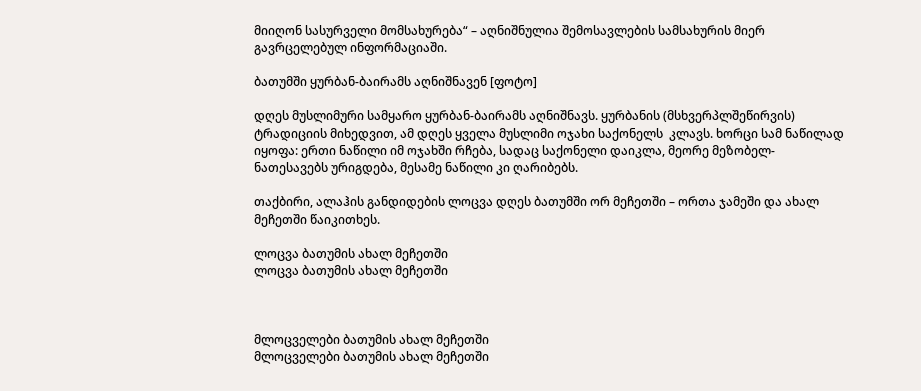მიიღონ სასურველი მომსახურება“ – აღნიშნულია შემოსავლების სამსახურის მიერ გავრცელებულ ინფორმაციაში.

ბათუმში ყურბან-ბაირამს აღნიშნავენ [ფოტო]

დღეს მუსლიმური სამყარო ყურბან-ბაირამს აღნიშნავს. ყურბანის (მსხვერპლშეწირვის) ტრადიციის მიხედვით, ამ დღეს ყველა მუსლიმი ოჯახი საქონელს  კლავს. ხორცი სამ ნაწილად იყოფა: ერთი ნაწილი იმ ოჯახში რჩება, სადაც საქონელი დაიკლა, მეორე მეზობელ-ნათესავებს ურიგდება, მესამე ნაწილი კი ღარიბებს.

თაქბირი, ალაჰის განდიდების ლოცვა დღეს ბათუმში ორ მეჩეთში – ორთა ჯამეში და ახალ მეჩეთში წაიკითხეს.

ლოცვა ბათუმის ახალ მეჩეთში
ლოცვა ბათუმის ახალ მეჩეთში



მლოცველები ბათუმის ახალ მეჩეთში
მლოცველები ბათუმის ახალ მეჩეთში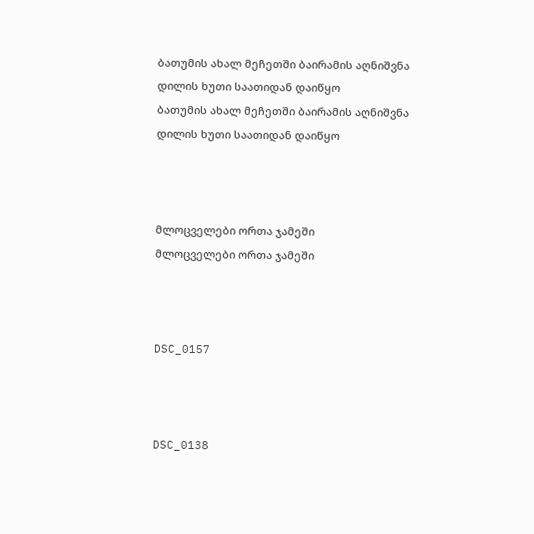ბათუმის ახალ მეჩეთში ბაირამის აღნიშვნა დილის ხუთი საათიდან დაიწყო
ბათუმის ახალ მეჩეთში ბაირამის აღნიშვნა დილის ხუთი საათიდან დაიწყო



მლოცველები ორთა ჯამეში
მლოცველები ორთა ჯამეში



DSC_0157



DSC_0138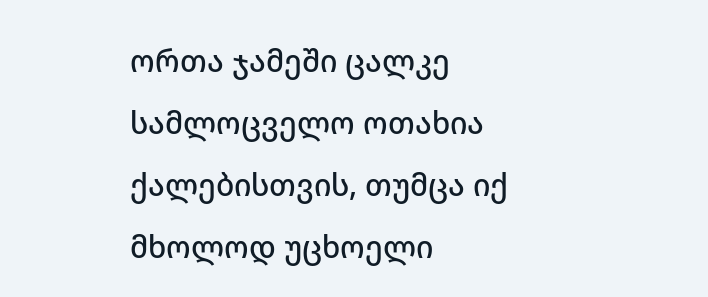ორთა ჯამეში ცალკე სამლოცველო ოთახია ქალებისთვის, თუმცა იქ მხოლოდ უცხოელი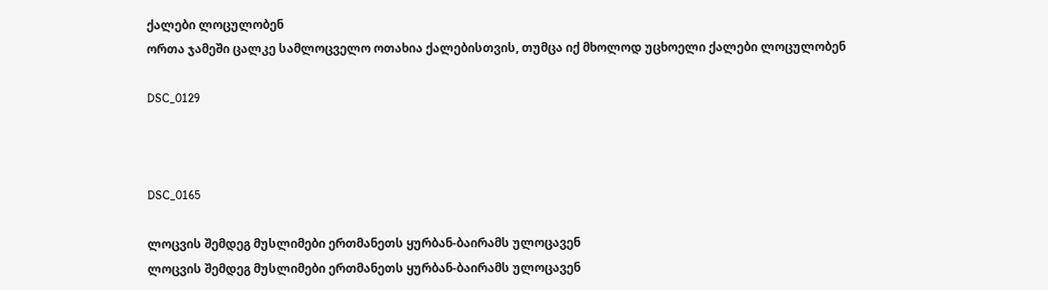ქალები ლოცულობენ
ორთა ჯამეში ცალკე სამლოცველო ოთახია ქალებისთვის, თუმცა იქ მხოლოდ უცხოელი ქალები ლოცულობენ

DSC_0129



DSC_0165

ლოცვის შემდეგ მუსლიმები ერთმანეთს ყურბან-ბაირამს ულოცავენ
ლოცვის შემდეგ მუსლიმები ერთმანეთს ყურბან-ბაირამს ულოცავენ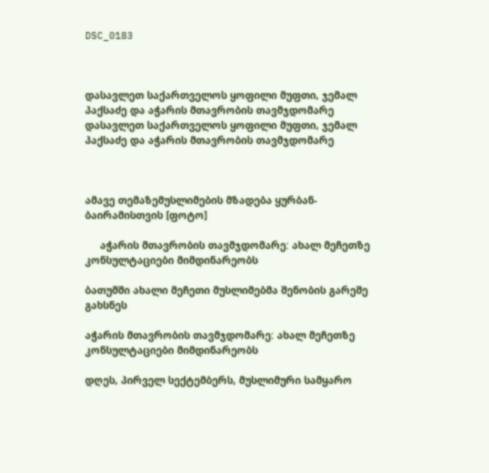DSC_0183



დასავლეთ საქართველოს ყოფილი მუფთი, ჯემალ პაქსაძე და აჭარის მთავრობის თავმჯდომარე
დასავლეთ საქართველოს ყოფილი მუფთი, ჯემალ პაქსაძე და აჭარის მთავრობის თავმჯდომარე



ამავე თემაზემუსლიმების მზადება ყურბან-ბაირამისთვის [ფოტო]

     აჭარის მთავრობის თავმჯდომარე: ახალ მეჩეთზე კონსულტაციები მიმდინარეობს

ბათუმში ახალი მეჩეთი მუსლიმებმა შენობის გარეშე გახსნეს

აჭარის მთავრობის თავმჯდომარე: ახალ მეჩეთზე კონსულტაციები მიმდინარეობს

დღეს, პირველ სექტემბერს, მუსლიმური სამყარო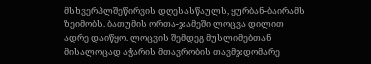მსხვერპლშეწირვის დღესასწაულს, ყურბან-ბაირამს ზეიმობს. ბათუმის ორთა-ჯამეში ლოცვა დილით ადრე დაიწყო. ლოცვის შემდეგ მუსლიმებთან მისალოცად აჭარის მთავრობის თავმჯდომარე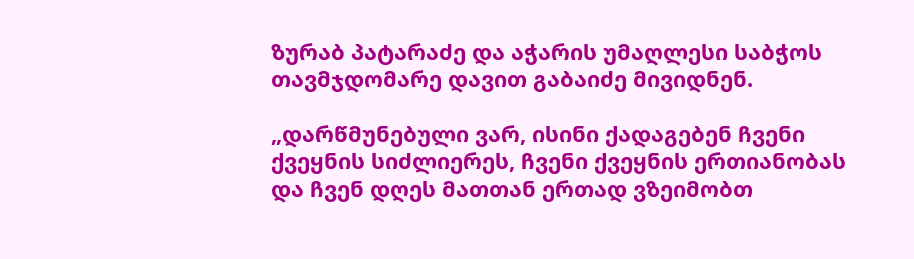ზურაბ პატარაძე და აჭარის უმაღლესი საბჭოს თავმჯდომარე დავით გაბაიძე მივიდნენ.

„დარწმუნებული ვარ, ისინი ქადაგებენ ჩვენი ქვეყნის სიძლიერეს, ჩვენი ქვეყნის ერთიანობას და ჩვენ დღეს მათთან ერთად ვზეიმობთ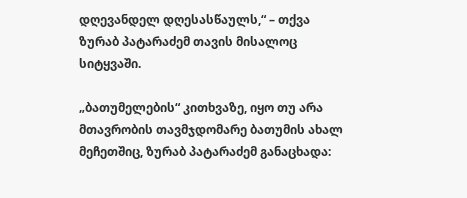დღევანდელ დღესასწაულს,“ – თქვა ზურაბ პატარაძემ თავის მისალოც სიტყვაში.

„ბათუმელების“ კითხვაზე, იყო თუ არა მთავრობის თავმჯდომარე ბათუმის ახალ მეჩეთშიც, ზურაბ პატარაძემ განაცხადა: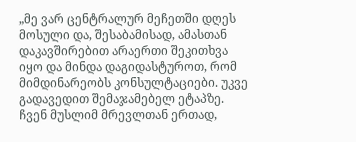„მე ვარ ცენტრალურ მეჩეთში დღეს მოსული და, შესაბამისად, ამასთან დაკავშირებით არაერთი შეკითხვა იყო და მინდა დაგიდასტუროთ, რომ მიმდინარეობს კონსულტაციები. უკვე გადავედით შემაჯამებელ ეტაპზე. ჩვენ მუსლიმ მრევლთან ერთად,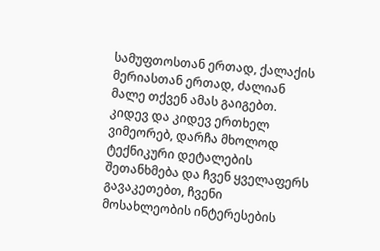სამუფთოსთან ერთად, ქალაქის მერიასთან ერთად, ძალიან მალე თქვენ ამას გაიგებთ. კიდევ და კიდევ ერთხელ ვიმეორებ, დარჩა მხოლოდ ტექნიკური დეტალების შეთანხმება და ჩვენ ყველაფერს გავაკეთებთ, ჩვენი მოსახლეობის ინტერესების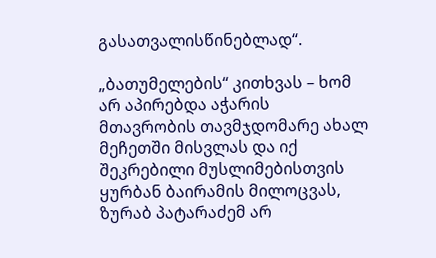გასათვალისწინებლად“.

„ბათუმელების“ კითხვას – ხომ არ აპირებდა აჭარის მთავრობის თავმჯდომარე ახალ მეჩეთში მისვლას და იქ შეკრებილი მუსლიმებისთვის ყურბან ბაირამის მილოცვას, ზურაბ პატარაძემ არ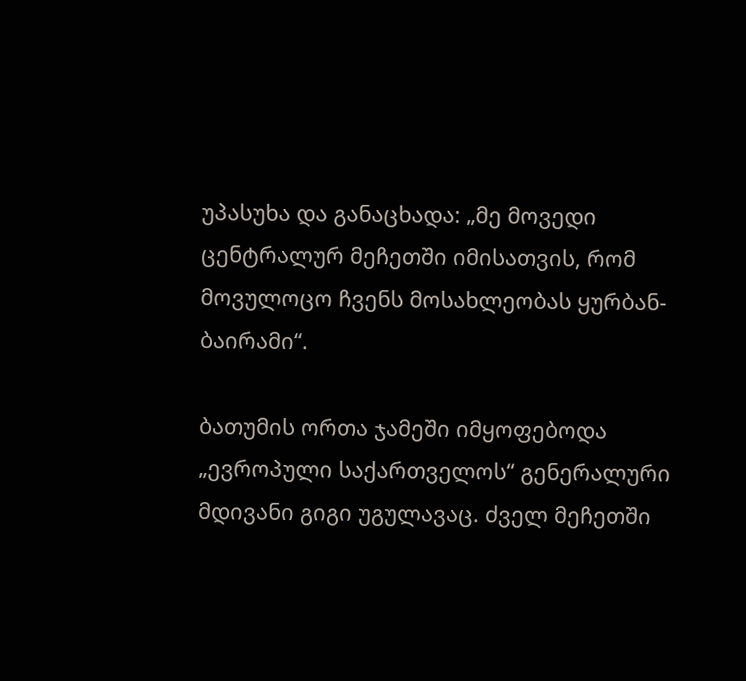უპასუხა და განაცხადა: „მე მოვედი ცენტრალურ მეჩეთში იმისათვის, რომ მოვულოცო ჩვენს მოსახლეობას ყურბან-ბაირამი“.

ბათუმის ორთა ჯამეში იმყოფებოდა „ევროპული საქართველოს“ გენერალური მდივანი გიგი უგულავაც. ძველ მეჩეთში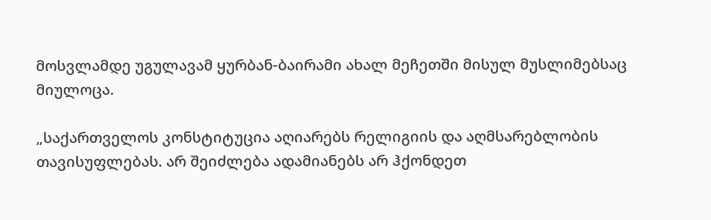მოსვლამდე უგულავამ ყურბან-ბაირამი ახალ მეჩეთში მისულ მუსლიმებსაც მიულოცა.

„საქართველოს კონსტიტუცია აღიარებს რელიგიის და აღმსარებლობის თავისუფლებას. არ შეიძლება ადამიანებს არ ჰქონდეთ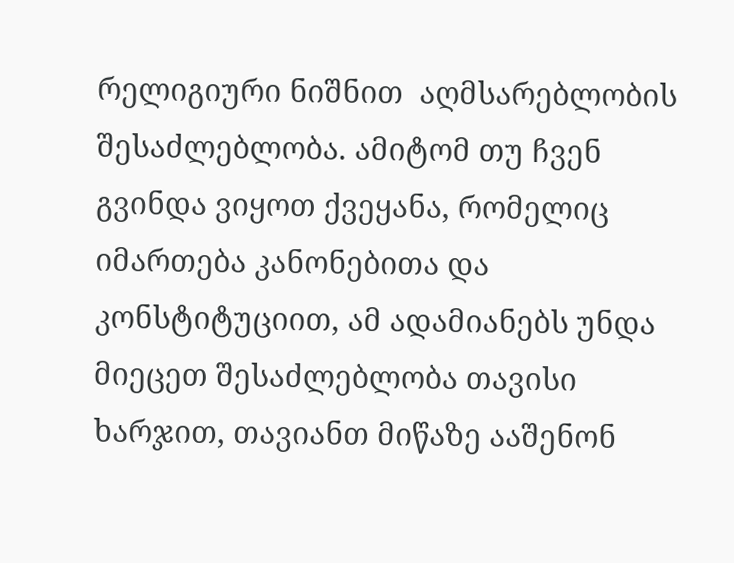რელიგიური ნიშნით  აღმსარებლობის შესაძლებლობა. ამიტომ თუ ჩვენ გვინდა ვიყოთ ქვეყანა, რომელიც იმართება კანონებითა და კონსტიტუციით, ამ ადამიანებს უნდა მიეცეთ შესაძლებლობა თავისი ხარჯით, თავიანთ მიწაზე ააშენონ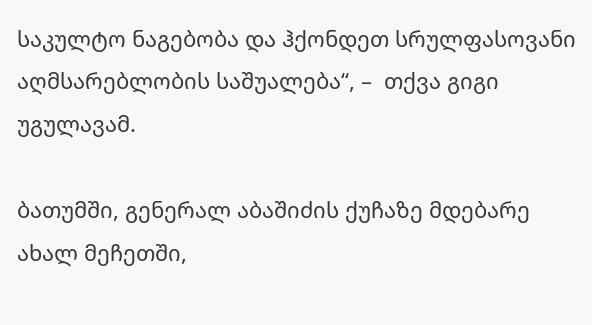საკულტო ნაგებობა და ჰქონდეთ სრულფასოვანი აღმსარებლობის საშუალება“, –  თქვა გიგი უგულავამ.

ბათუმში, გენერალ აბაშიძის ქუჩაზე მდებარე ახალ მეჩეთში,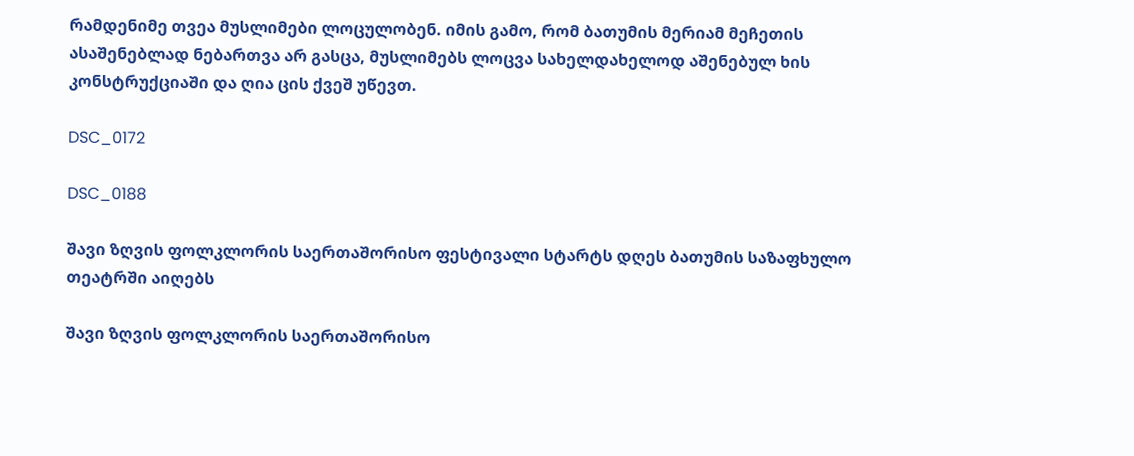რამდენიმე თვეა მუსლიმები ლოცულობენ. იმის გამო, რომ ბათუმის მერიამ მეჩეთის ასაშენებლად ნებართვა არ გასცა, მუსლიმებს ლოცვა სახელდახელოდ აშენებულ ხის კონსტრუქციაში და ღია ცის ქვეშ უწევთ.

DSC_0172

DSC_0188

შავი ზღვის ფოლკლორის საერთაშორისო ფესტივალი სტარტს დღეს ბათუმის საზაფხულო თეატრში აიღებს

შავი ზღვის ფოლკლორის საერთაშორისო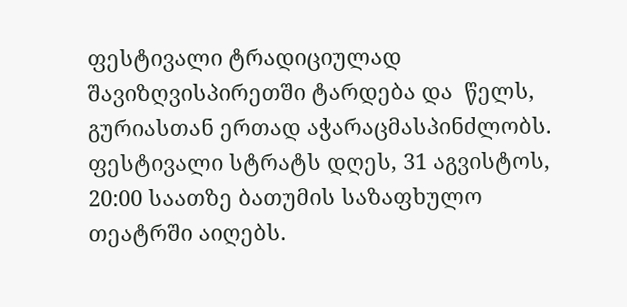ფესტივალი ტრადიციულად  შავიზღვისპირეთში ტარდება და  წელს, გურიასთან ერთად აჭარაცმასპინძლობს. ფესტივალი სტრატს დღეს, 31 აგვისტოს, 20:00 საათზე ბათუმის საზაფხულო თეატრში აიღებს.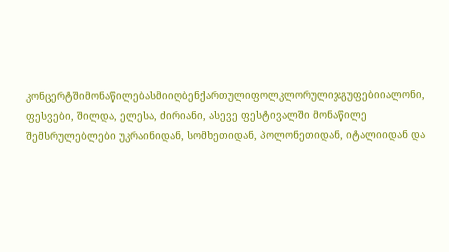კონცერტშიმონაწილებასმიიღბენქართულიფოლკლორულიჯგუფებიიალონი, ფესვები, შილდა, ელესა, ძირიანი, ასევე ფესტივალში მონაწილე შემსრულებლები უკრაინიდან, სომხეთიდან, პოლონეთიდან, იტალიიდან და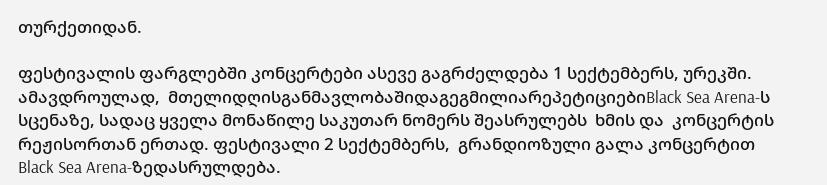თურქეთიდან.

ფესტივალის ფარგლებში კონცერტები ასევე გაგრძელდება 1 სექტემბერს, ურეკში. ამავდროულად,  მთელიდღისგანმავლობაშიდაგეგმილიარეპეტიციებიBlack Sea Arena-ს სცენაზე, სადაც ყველა მონაწილე საკუთარ ნომერს შეასრულებს  ხმის და  კონცერტის რეჟისორთან ერთად. ფესტივალი 2 სექტემბერს,  გრანდიოზული გალა კონცერტით Black Sea Arena-ზედასრულდება.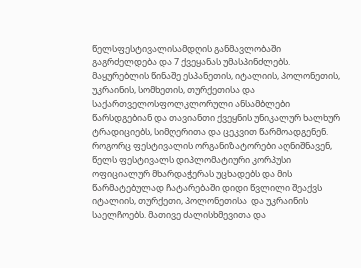წელსფესტივალისამდღის განმავლობაში გაგრძელდება და 7 ქვეყანას უმასპინძლებს.  მაყურებლის წინაშე ესპანეთის, იტალიის, პოლონეთის, უკრაინის, სომხეთის, თურქეთისა და საქართველოსფოლკლორული ანსამბლები წარსდგებიან და თავიანთი ქვეყნის უნიკალურ ხალხურ ტრადიციებს, სიმღერითა და ცეკვით წარმოადგენენ.  როგორც ფესტივალის ორგანიზატორები აღნიშნავენ, წელს ფესტივალს დიპლომატიური კორპუსი ოფიციალურ მხარდაჭერას უცხადებს და მის წარმატებულად ჩატარებაში დიდი წვლილი შეაქვს იტალიის, თურქეთი, პოლონეთისა  და უკრაინის საელჩოებს. მათივე ძალისხმევითა და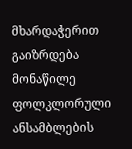მხარდაჭერით გაიზრდება მონაწილე ფოლკლორული ანსამბლების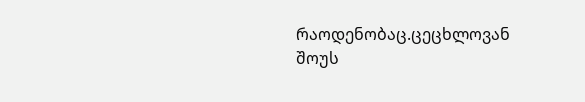რაოდენობაც.ცეცხლოვან შოუს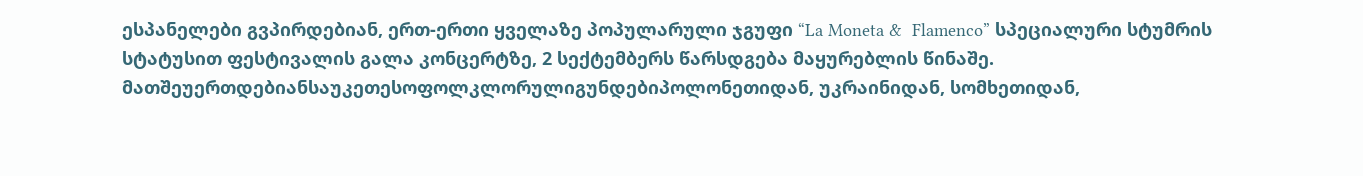ესპანელები გვპირდებიან, ერთ-ერთი ყველაზე პოპულარული ჯგუფი “La Moneta &  Flamenco” სპეციალური სტუმრის სტატუსით ფესტივალის გალა კონცერტზე, 2 სექტემბერს წარსდგება მაყურებლის წინაშე.  მათშეუერთდებიანსაუკეთესოფოლკლორულიგუნდებიპოლონეთიდან, უკრაინიდან, სომხეთიდან,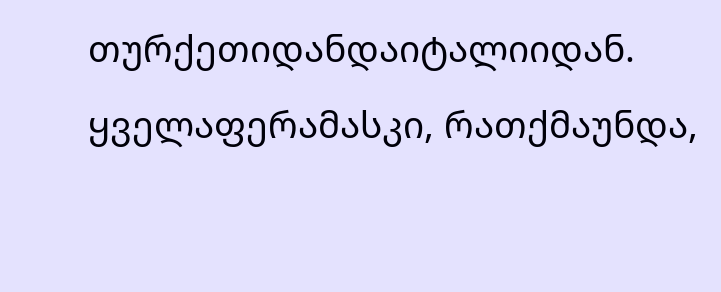თურქეთიდანდაიტალიიდან. ყველაფერამასკი, რათქმაუნდა,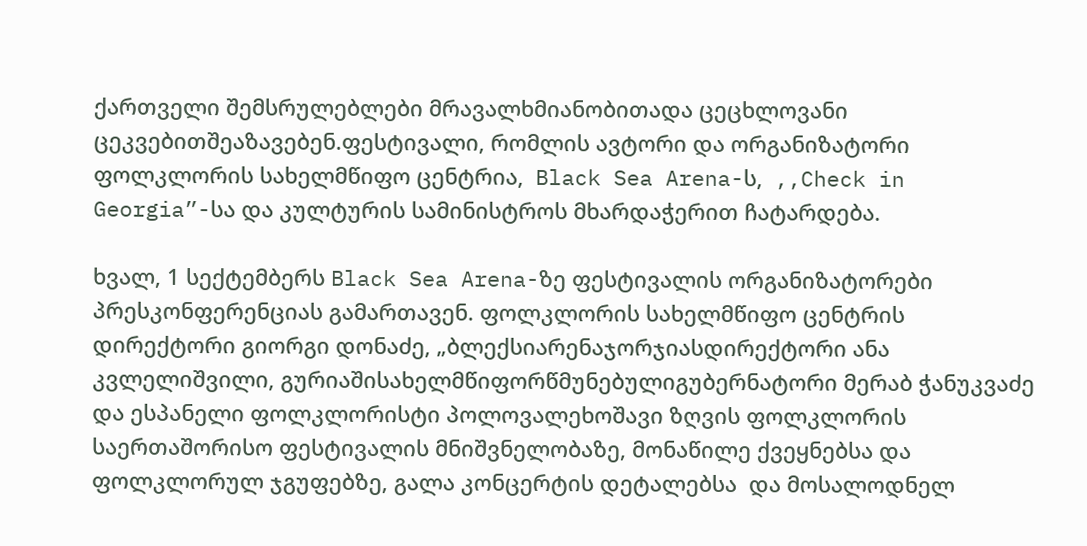ქართველი შემსრულებლები მრავალხმიანობითადა ცეცხლოვანი ცეკვებითშეაზავებენ.ფესტივალი, რომლის ავტორი და ორგანიზატორი ფოლკლორის სახელმწიფო ცენტრია,  Black Sea Arena-ს,  ,,Check in Georgia”-სა და კულტურის სამინისტროს მხარდაჭერით ჩატარდება.

ხვალ, 1 სექტემბერს Black Sea Arena-ზე ფესტივალის ორგანიზატორები პრესკონფერენციას გამართავენ. ფოლკლორის სახელმწიფო ცენტრის დირექტორი გიორგი დონაძე, „ბლექსიარენაჯორჯიასდირექტორი ანა კვლელიშვილი, გურიაშისახელმწიფორწმუნებულიგუბერნატორი მერაბ ჭანუკვაძე და ესპანელი ფოლკლორისტი პოლოვალეხოშავი ზღვის ფოლკლორის საერთაშორისო ფესტივალის მნიშვნელობაზე, მონაწილე ქვეყნებსა და ფოლკლორულ ჯგუფებზე, გალა კონცერტის დეტალებსა  და მოსალოდნელ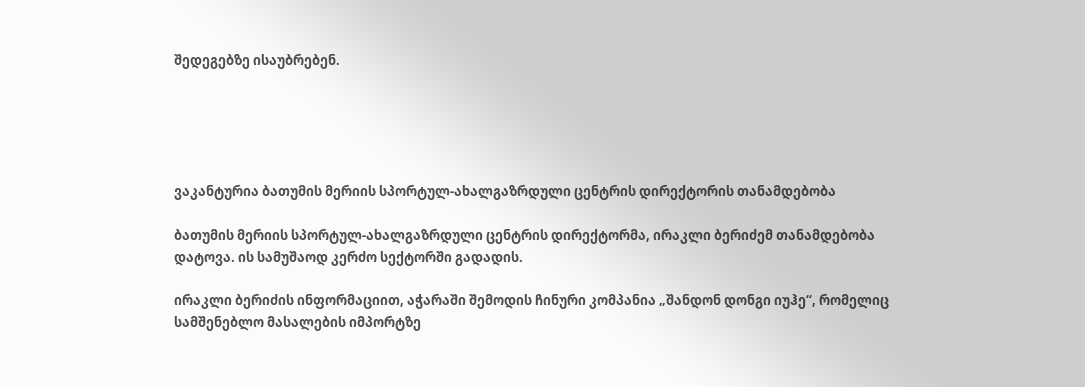შედეგებზე ისაუბრებენ.





ვაკანტურია ბათუმის მერიის სპორტულ-ახალგაზრდული ცენტრის დირექტორის თანამდებობა

ბათუმის მერიის სპორტულ-ახალგაზრდული ცენტრის დირექტორმა, ირაკლი ბერიძემ თანამდებობა დატოვა. ის სამუშაოდ კერძო სექტორში გადადის.

ირაკლი ბერიძის ინფორმაციით, აჭარაში შემოდის ჩინური კომპანია „შანდონ დონგი იუჰე“, რომელიც სამშენებლო მასალების იმპორტზე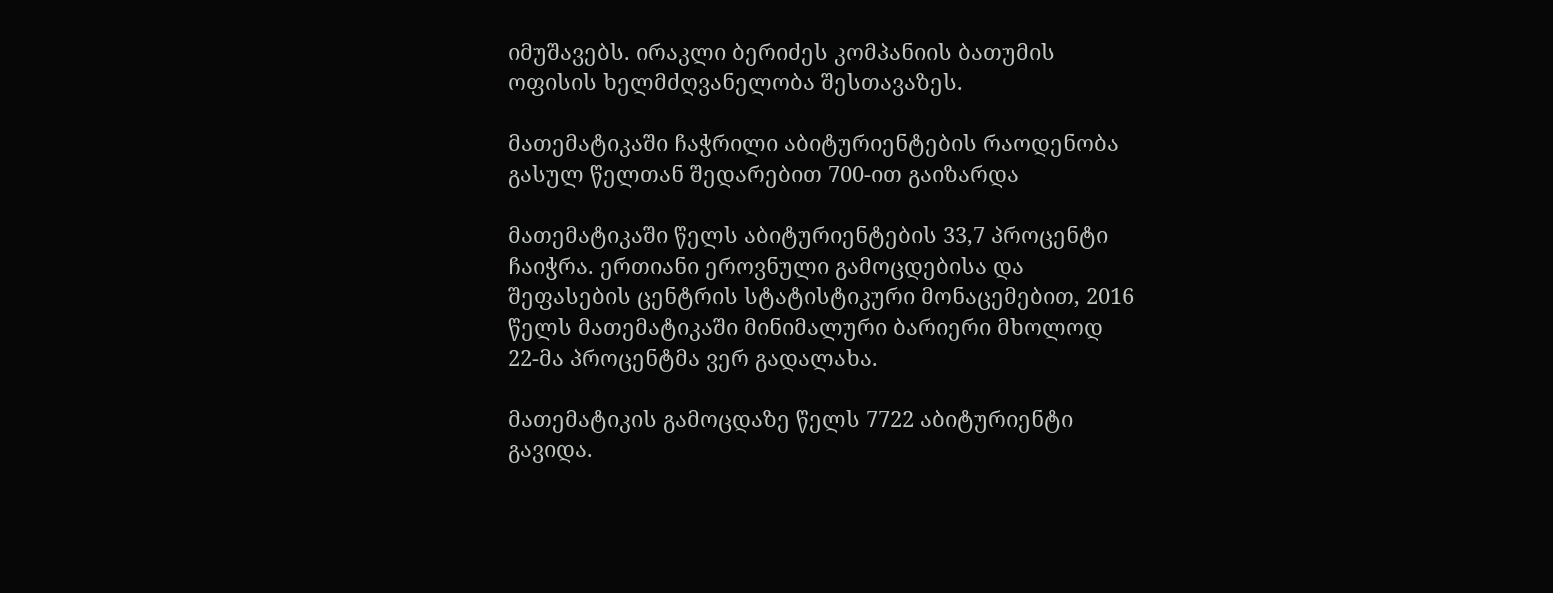იმუშავებს. ირაკლი ბერიძეს კომპანიის ბათუმის ოფისის ხელმძღვანელობა შესთავაზეს.

მათემატიკაში ჩაჭრილი აბიტურიენტების რაოდენობა გასულ წელთან შედარებით 700-ით გაიზარდა

მათემატიკაში წელს აბიტურიენტების 33,7 პროცენტი ჩაიჭრა. ერთიანი ეროვნული გამოცდებისა და შეფასების ცენტრის სტატისტიკური მონაცემებით, 2016 წელს მათემატიკაში მინიმალური ბარიერი მხოლოდ 22-მა პროცენტმა ვერ გადალახა.

მათემატიკის გამოცდაზე წელს 7722 აბიტურიენტი გავიდა.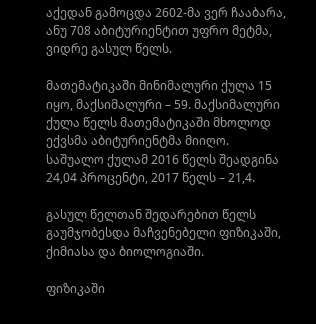აქედან გამოცდა 2602-მა ვერ ჩააბარა, ანუ 708 აბიტურიენტით უფრო მეტმა, ვიდრე გასულ წელს.

მათემატიკაში მინიმალური ქულა 15 იყო, მაქსიმალური – 59. მაქსიმალური ქულა წელს მათემატიკაში მხოლოდ ექვსმა აბიტურიენტმა მიიღო. საშუალო ქულამ 2016 წელს შეადგინა 24,04 პროცენტი, 2017 წელს – 21,4.

გასულ წელთან შედარებით წელს გაუმჯობესდა მაჩვენებელი ფიზიკაში, ქიმიასა და ბიოლოგიაში.

ფიზიკაში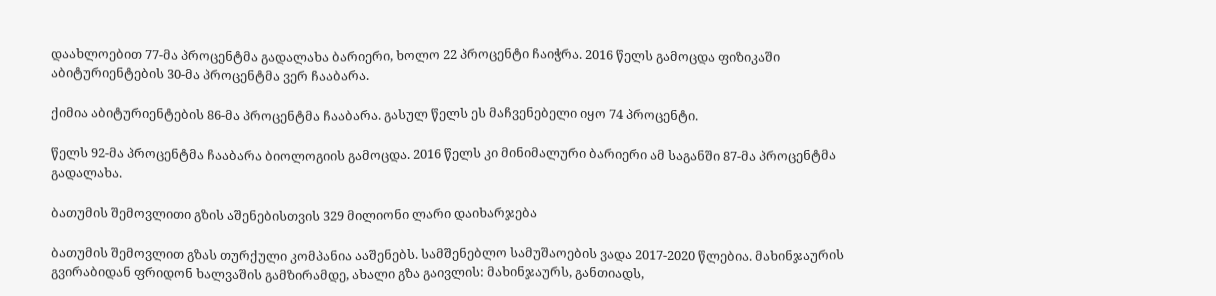დაახლოებით 77-მა პროცენტმა გადალახა ბარიერი, ხოლო 22 პროცენტი ჩაიჭრა. 2016 წელს გამოცდა ფიზიკაში აბიტურიენტების 30-მა პროცენტმა ვერ ჩააბარა.

ქიმია აბიტურიენტების 86-მა პროცენტმა ჩააბარა. გასულ წელს ეს მაჩვენებელი იყო 74 პროცენტი.

წელს 92-მა პროცენტმა ჩააბარა ბიოლოგიის გამოცდა. 2016 წელს კი მინიმალური ბარიერი ამ საგანში 87-მა პროცენტმა გადალახა.

ბათუმის შემოვლითი გზის აშენებისთვის 329 მილიონი ლარი დაიხარჯება

ბათუმის შემოვლით გზას თურქული კომპანია ააშენებს. სამშენებლო სამუშაოების ვადა 2017-2020 წლებია. მახინჯაურის გვირაბიდან ფრიდონ ხალვაშის გამზირამდე, ახალი გზა გაივლის: მახინჯაურს, განთიადს,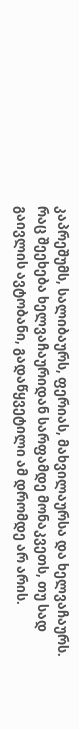კაპრეშუმს, სალიბაურს, ფერიას, მახვილაურსა და ხელვაჩაურს. რაც შეეხება ხელვაჩაურიდან სარფამდე მონაკვეთს, თუ სად გაივლის ავტობანი, გადაწყვეტილი ამ დრომდე არ არის.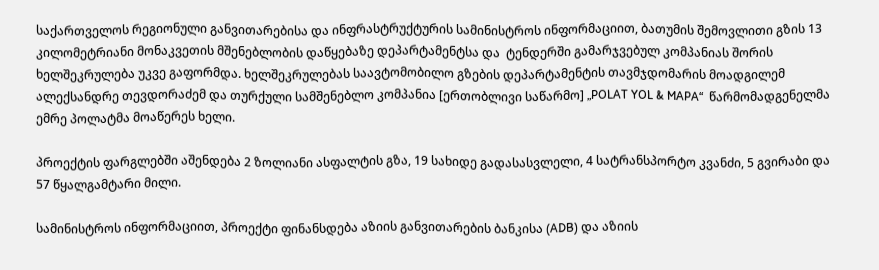საქართველოს რეგიონული განვითარებისა და ინფრასტრუქტურის სამინისტროს ინფორმაციით, ბათუმის შემოვლითი გზის 13 კილომეტრიანი მონაკვეთის მშენებლობის დაწყებაზე დეპარტამენტსა და  ტენდერში გამარჯვებულ კომპანიას შორის ხელშეკრულება უკვე გაფორმდა. ხელშეკრულებას საავტომობილო გზების დეპარტამენტის თავმჯდომარის მოადგილემ ალექსანდრე თევდორაძემ და თურქული სამშენებლო კომპანია [ერთობლივი საწარმო] „POLAT YOL & MAPA“  წარმომადგენელმა ემრე პოლატმა მოაწერეს ხელი.

პროექტის ფარგლებში აშენდება 2 ზოლიანი ასფალტის გზა, 19 სახიდე გადასასვლელი, 4 სატრანსპორტო კვანძი, 5 გვირაბი და 57 წყალგამტარი მილი.

სამინისტროს ინფორმაციით, პროექტი ფინანსდება აზიის განვითარების ბანკისა (ADB) და აზიის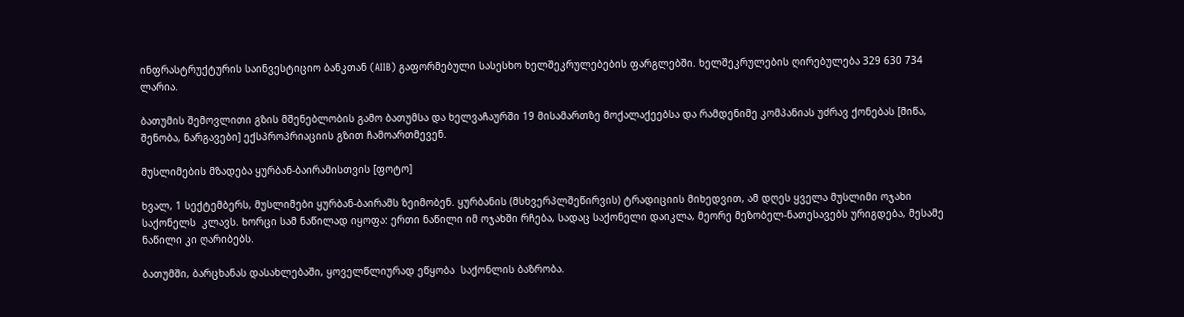ინფრასტრუქტურის საინვესტიციო ბანკთან (AIIB) გაფორმებული სასესხო ხელშეკრულებების ფარგლებში. ხელშეკრულების ღირებულება 329 630 734  ლარია.

ბათუმის შემოვლითი გზის მშენებლობის გამო ბათუმსა და ხელვაჩაურში 19 მისამართზე მოქალაქეებსა და რამდენიმე კომპანიას უძრავ ქონებას [მიწა, შენობა, ნარგავები] ექსპროპრიაციის გზით ჩამოართმევენ.

მუსლიმების მზადება ყურბან-ბაირამისთვის [ფოტო]

ხვალ, 1 სექტემბერს, მუსლიმები ყურბან-ბაირამს ზეიმობენ. ყურბანის (მსხვერპლშეწირვის) ტრადიციის მიხედვით, ამ დღეს ყველა მუსლიმი ოჯახი საქონელს  კლავს. ხორცი სამ ნაწილად იყოფა: ერთი ნაწილი იმ ოჯახში რჩება, სადაც საქონელი დაიკლა, მეორე მეზობელ-ნათესავებს ურიგდება, მესამე ნაწილი კი ღარიბებს.

ბათუმში, ბარცხანას დასახლებაში, ყოველწლიურად ეწყობა  საქონლის ბაზრობა.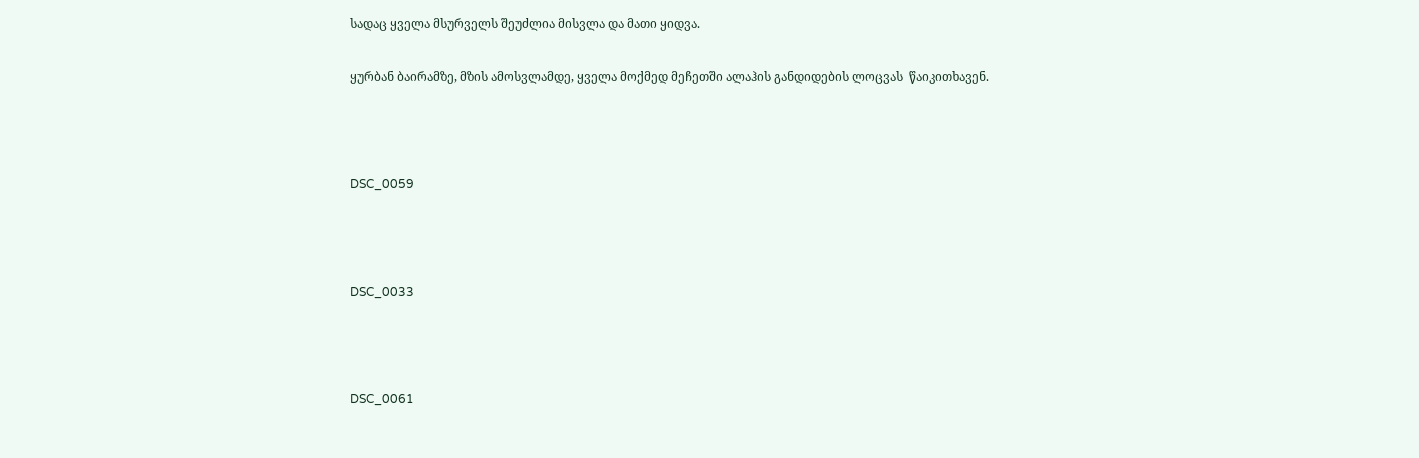სადაც ყველა მსურველს შეუძლია მისვლა და მათი ყიდვა.

ყურბან ბაირამზე, მზის ამოსვლამდე, ყველა მოქმედ მეჩეთში ალაჰის განდიდების ლოცვას  წაიკითხავენ.



DSC_0059



DSC_0033



DSC_0061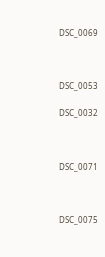DSC_0069



DSC_0053

DSC_0032



DSC_0071



DSC_0075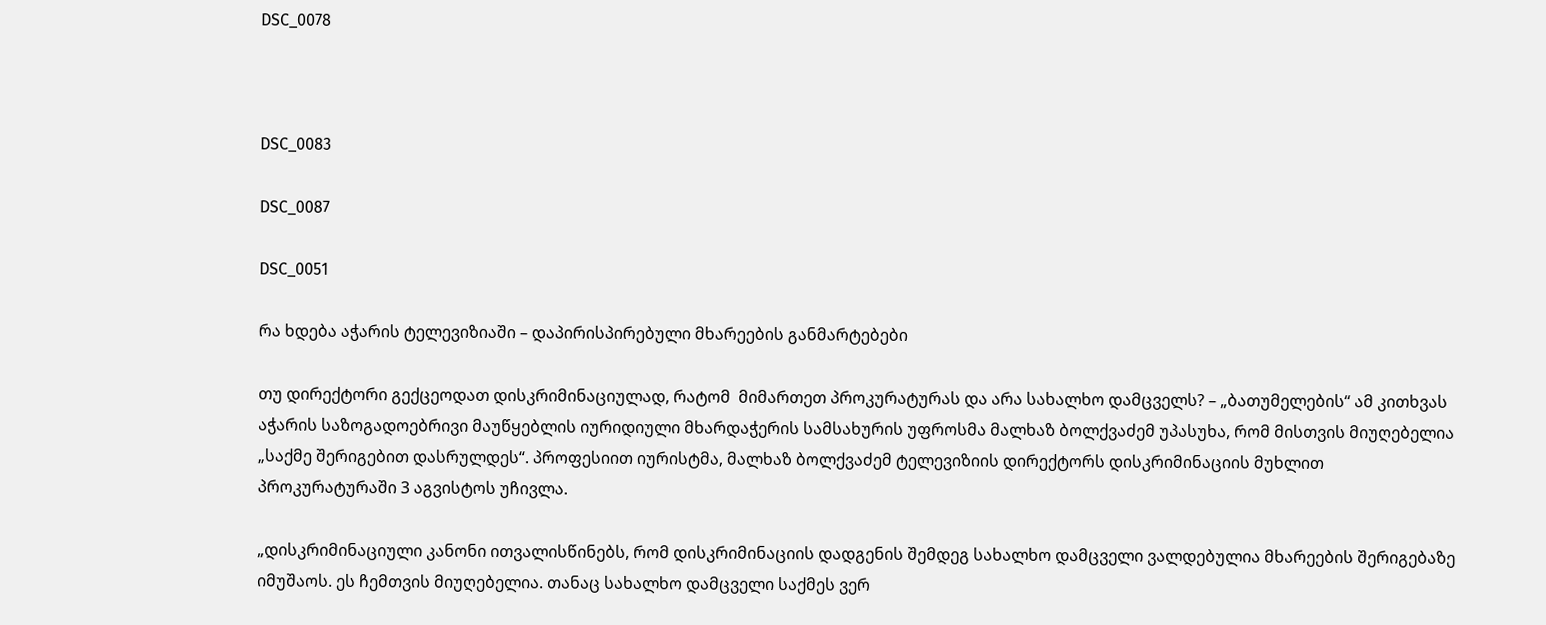DSC_0078



DSC_0083

DSC_0087

DSC_0051

რა ხდება აჭარის ტელევიზიაში – დაპირისპირებული მხარეების განმარტებები

თუ დირექტორი გექცეოდათ დისკრიმინაციულად, რატომ  მიმართეთ პროკურატურას და არა სახალხო დამცველს? – „ბათუმელების“ ამ კითხვას აჭარის საზოგადოებრივი მაუწყებლის იურიდიული მხარდაჭერის სამსახურის უფროსმა მალხაზ ბოლქვაძემ უპასუხა, რომ მისთვის მიუღებელია „საქმე შერიგებით დასრულდეს“. პროფესიით იურისტმა, მალხაზ ბოლქვაძემ ტელევიზიის დირექტორს დისკრიმინაციის მუხლით პროკურატურაში 3 აგვისტოს უჩივლა.

„დისკრიმინაციული კანონი ითვალისწინებს, რომ დისკრიმინაციის დადგენის შემდეგ სახალხო დამცველი ვალდებულია მხარეების შერიგებაზე იმუშაოს. ეს ჩემთვის მიუღებელია. თანაც სახალხო დამცველი საქმეს ვერ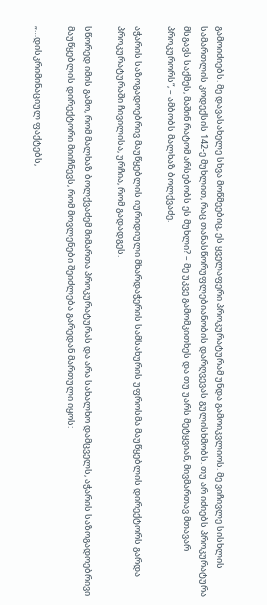გამოიძიებს. მე დავასახელე სხვა მოწმეებიც, ეს ყველაფერი პროკურატურამ უნდა გამოიკვლიოს. მე ვიჩივლე სისხლის სამართლის კოდექსის 142-ე მუხლით, რაც თანასწორუფლებიანობის დარღვევას გულისხმობს. თუ არ იძიებს პროკურატურა მსგავს საქმეს, მაშინ რატომ არსებობს ეს მუხლი? – მე უკვე გამომკითხეს და თუ უარს მეტყვიან, მივმართავ მთავარ პროკურორს“, – ამბობს მალხაზ ბოლქვაძე.

აჭარის საზოგადოებრივ მაუწყებლის იურიდიული მხარდაჭერის სამსახურის უფროსმა მაუწყებლის დირექტორს გარდა პროკურატურაში ჩივილისა, ურჩია, რომ გადადგეს.

სწორედ იმის გამო, რომ მალხაზ ბოლქვაძემ მიმართა პროკურატურას და არა სახალხო დამცველს, აჭარის საზოგადოებრივი მაუწყებლის დირექტორი მიიჩნევს, რომ მოვლენები შეიძლება გარედან მართული იყოს:

„…დისკრიმინაციულ ფაქტებს,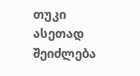თუკი ასეთად შეიძლება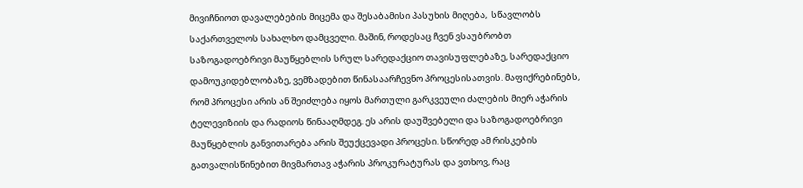მივიჩნიოთ დავალებების მიცემა და შესაბამისი პასუხის მიღება,  სწავლობს საქართველოს სახალხო დამცველი. მაშინ, როდესაც ჩვენ ვსაუბრობთ საზოგადოებრივი მაუწყებლის სრულ სარედაქციო თავისუფლებაზე, სარედაქციო დამოუკიდებლობაზე, ვემზადებით წინასაარჩევნო პროცესისათვის. მაფიქრებინებს, რომ პროცესი არის ან შეიძლება იყოს მართული გარკვეული ძალების მიერ აჭარის ტელევიზიის და რადიოს წინააღმდეგ. ეს არის დაუშვებელი და საზოგადოებრივი მაუწყებლის განვითარება არის შეუქცევადი პროცესი. სწორედ ამ რისკების გათვალისწინებით მივმართავ აჭარის პროკურატურას და ვთხოვ, რაც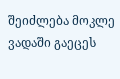შეიძლება მოკლე ვადაში გაეცეს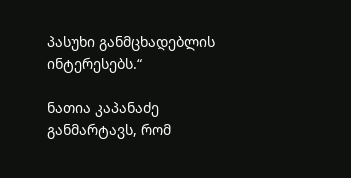პასუხი განმცხადებლის ინტერესებს.“

ნათია კაპანაძე განმარტავს, რომ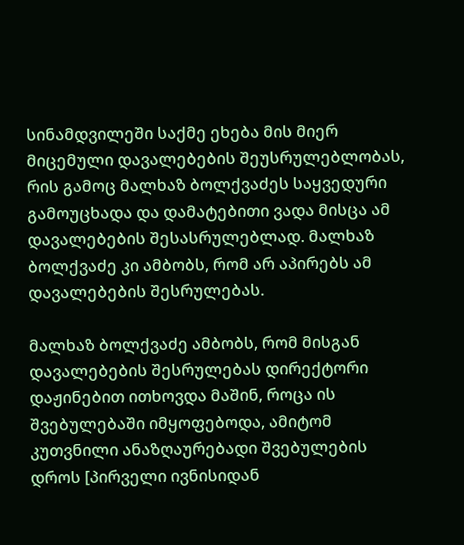სინამდვილეში საქმე ეხება მის მიერ მიცემული დავალებების შეუსრულებლობას, რის გამოც მალხაზ ბოლქვაძეს საყვედური გამოუცხადა და დამატებითი ვადა მისცა ამ დავალებების შესასრულებლად. მალხაზ ბოლქვაძე კი ამბობს, რომ არ აპირებს ამ დავალებების შესრულებას.

მალხაზ ბოლქვაძე ამბობს, რომ მისგან დავალებების შესრულებას დირექტორი დაჟინებით ითხოვდა მაშინ, როცა ის შვებულებაში იმყოფებოდა, ამიტომ კუთვნილი ანაზღაურებადი შვებულების დროს [პირველი ივნისიდან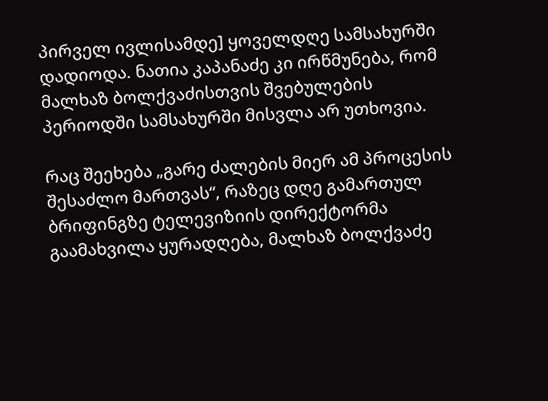პირველ ივლისამდე] ყოველდღე სამსახურში დადიოდა. ნათია კაპანაძე კი ირწმუნება, რომ მალხაზ ბოლქვაძისთვის შვებულების პერიოდში სამსახურში მისვლა არ უთხოვია.

რაც შეეხება „გარე ძალების მიერ ამ პროცესის შესაძლო მართვას“, რაზეც დღე გამართულ ბრიფინგზე ტელევიზიის დირექტორმა გაამახვილა ყურადღება, მალხაზ ბოლქვაძე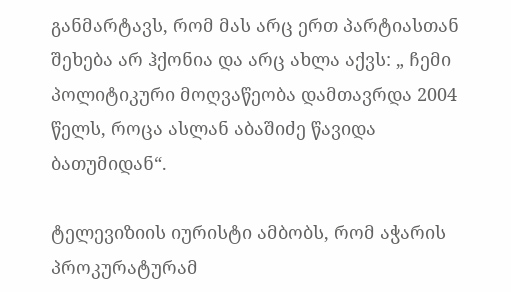განმარტავს, რომ მას არც ერთ პარტიასთან შეხება არ ჰქონია და არც ახლა აქვს: „ ჩემი პოლიტიკური მოღვაწეობა დამთავრდა 2004 წელს, როცა ასლან აბაშიძე წავიდა ბათუმიდან“.

ტელევიზიის იურისტი ამბობს, რომ აჭარის პროკურატურამ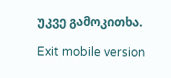უკვე გამოკითხა.

Exit mobile version